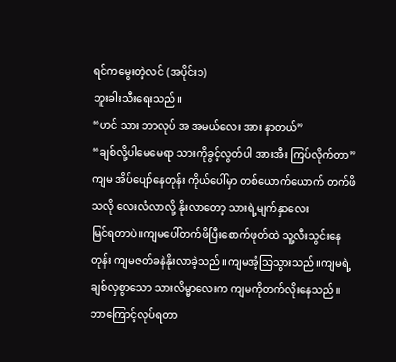ရင်ကမွေးတဲ့လင် (အပိုင်း၁)
ဘူးခါးသီးရေးသည်။
“ဟင် သား ဘာလုပ် အ အမယ်လေး အား နာတယ်”
“ချစ်လို့ပါမေမေရာ သားကိုခွင့်လွတ်ပါ အားအီး ကြပ်လိုက်တာ”
ကျမ အိပ်ပျော်နေတုန်း ကိုယ်ပေါ်မှာ တစ်ယောက်ယောက် တက်ဖိသလို လေးလံလာလို့ နိုးလာတော့ သားရဲ့မျက်နှာလေး
မြင်ရတာပဲ။ကျမပေါ်တက်ဖိပြီးစောက်ဖုတ်ထဲ သူ့လီးသွင်းနေတုန်း ကျမဇတ်ခနဲနိုးလာခဲ့သည်။ကျမအံ့သြသွားသည်။ကျမရဲ့
ချစ်လှစွာသော သားလိမ္မာလေးက ကျမကိုတက်လိုးနေသည်။ဘာကြောင့်လုပ်ရတာ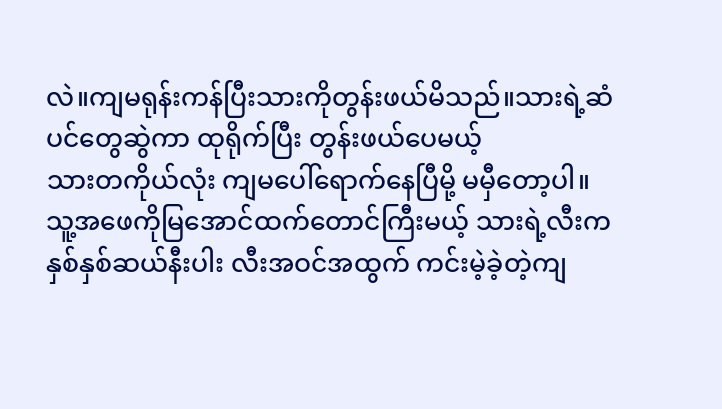လဲ။ကျမရုန်းကန်ပြီးသားကိုတွန်းဖယ်မိသည်။သားရဲ့ဆံပင်တွေဆွဲကာ ထုရိုက်ပြီး တွန်းဖယ်ပေမယ့်
သားတကိုယ်လုံး ကျမပေါ်ရောက်နေပြီမို့ မမှီတော့ပါ။
သူ့အဖေကိုမြအောင်ထက်တောင်ကြီးမယ့် သားရဲ့လီးက နှစ်နှစ်ဆယ်နီးပါး လီးအဝင်အထွက် ကင်းမဲ့ခဲ့တဲ့ကျ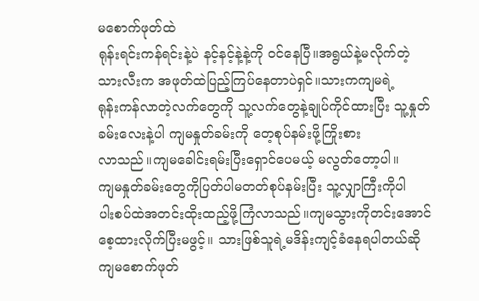မစောက်ဖုတ်ထဲ
ရုန်းရင်းကန်ရင်းနဲ့ပဲ နင့်နင့်နဲ့နဲ့ကို ဝင်နေပြီ။အရွယ်နဲ့မလိုက်တဲ့
သားလီးက အဖုတ်ထဲပြည့်ကြပ်နေတာပဲရှင်။သားကကျမရဲ့
ရုန်းကန်လာတဲ့လက်တွေကို သူ့လက်တွေနဲ့ချုပ်ကိုင်ထားပြီး သူ့နှုတ်ခမ်းလေးနဲ့ပါ ကျမနှုတ်ခမ်းကို တေ့စုပ်နမ်းဖို့ကြိုးစား
လာသည်။ကျမခေါင်းရမ်းပြီးရှောင်ပေမယ့် မလွတ်တော့ပါ။
ကျမနှုတ်ခမ်းတွေကိုပြတ်ပါမတတ်စုပ်နမ်းပြီး သူ့လျှာကြီးကိုပါ
ပါးစပ်ထဲအတင်းထိုးထည့်ဖို့ကြံလာသည်။ကျမသွားကိုတင်းအောင်
စေ့ထားလိုက်ပြီးမဖွင့်။ သားဖြစ်သူရဲ့မဒိန်းကျင့်ခံနေရပါတယ်ဆို
ကျမစောက်ဖုတ်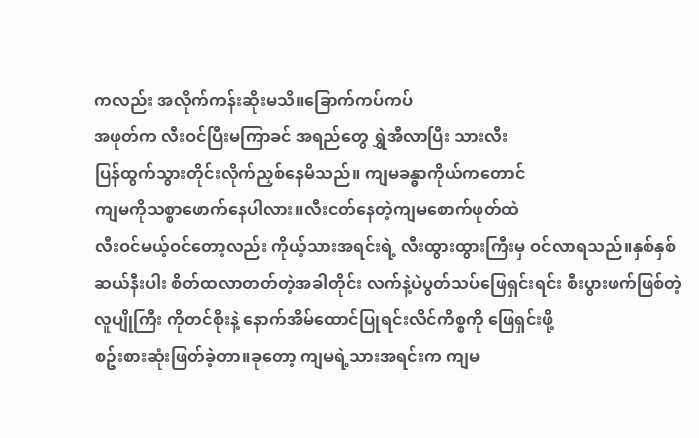ကလည်း အလိုက်ကန်းဆိုးမသိ။ခြောက်ကပ်ကပ်
အဖုတ်က လီးဝင်ပြီးမကြာခင် အရည်တွေ ရွှဲအီလာပြီး သားလီး
ပြန်ထွက်သွားတိုင်းလိုက်ညှစ်နေမိသည်။ ကျမခန္ဓာကိုယ်ကတောင်
ကျမကိုသစ္စာဖောက်နေပါလား။လီးငတ်နေတဲ့ကျမစောက်ဖုတ်ထဲ
လီးဝင်မယ့်ဝင်တော့လည်း ကိုယ့်သားအရင်းရဲ့ လီးထွားထွားကြီးမှ ဝင်လာရသည်။နှစ်နှစ်ဆယ်နီးပါး စိတ်ထလာတတ်တဲ့အခါတိုင်း လက်နဲ့ပဲပွတ်သပ်ဖြေရှင်းရင်း စီးပွားဖက်ဖြစ်တဲ့ လူပျိုကြီး ကိုတင်စိုးနဲ့ နောက်အိမ်ထောင်ပြုရင်းလိင်ကိစ္စကို ဖြေရှင်းဖို့
စဥ်းစားဆုံးဖြတ်ခဲ့တာ။ခုတော့ ကျမရဲ့သားအရင်းက ကျမ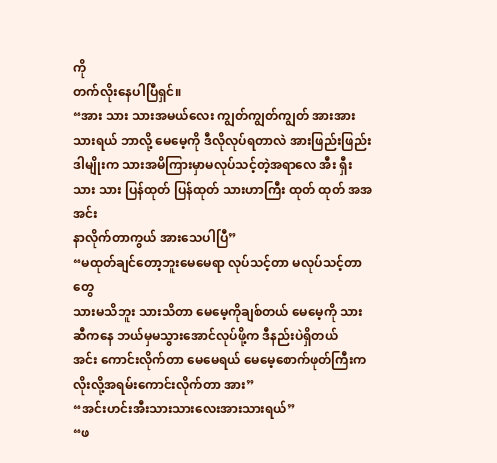ကို
တက်လိုးနေပါပြီရှင်။
“အား သား သားအမယ်လေး ကျွတ်ကျွတ်ကျွတ် အားအား
သားရယ် ဘာလို့ မေမေ့ကို ဒီလိုလုပ်ရတာလဲ အားဖြည်းဖြည်း
ဒါမျိုးက သားအမိကြားမှာမလုပ်သင့်တဲ့အရာလေ အီး ရှီး သား သား ပြန်ထုတ် ပြန်ထုတ် သားဟာကြီး ထုတ် ထုတ် အအ အင်း
နာလိုက်တာကွယ် အားသေပါပြီ”
“မထုတ်ချင်တော့ဘူးမေမေရာ လုပ်သင့်တာ မလုပ်သင့်တာတွေ
သားမသိဘူး သားသိတာ မေမေ့ကိုချစ်တယ် မေမေ့ကို သားဆီကနေ ဘယ်မှမသွားအောင်လုပ်ဖို့က ဒီနည်းပဲရှိတယ်
အင်း ကောင်းလိုက်တာ မေမေရယ် မေမေ့စောက်ဖုတ်ကြီးက
လိုးလို့အရမ်းကောင်းလိုက်တာ အား”
“အင်းဟင်းအီးသားသားလေးအားသားရယ်”
“ဖ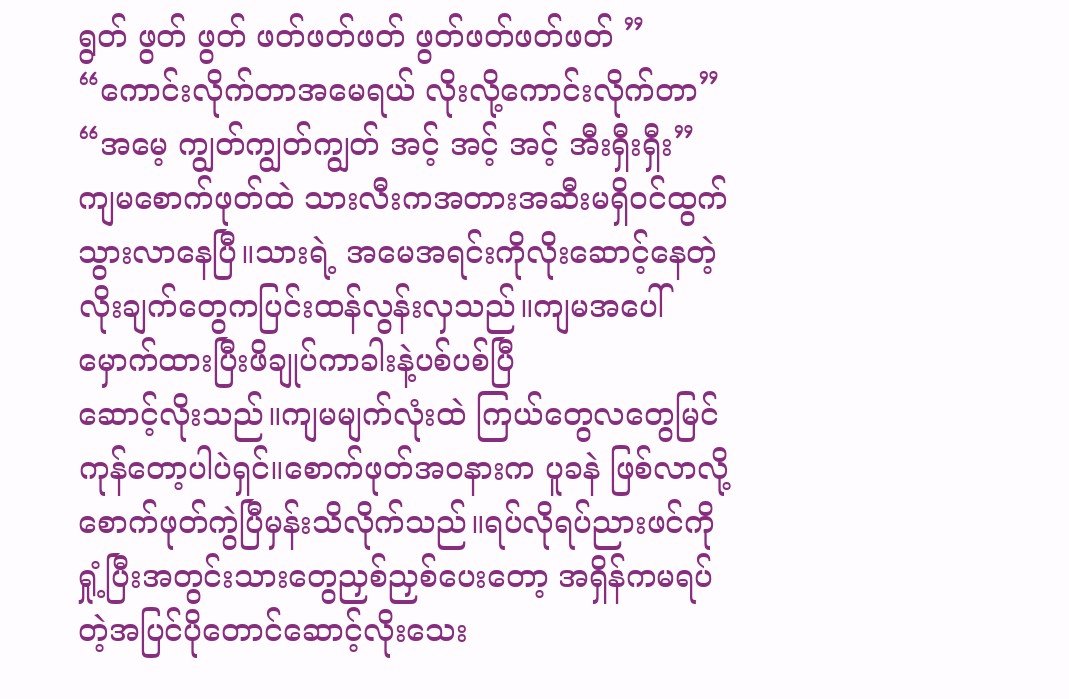ရွတ် ဖွတ် ဖွတ် ဖတ်ဖတ်ဖတ် ဖွတ်ဖတ်ဖတ်ဖတ် ”
“ကောင်းလိုက်တာအမေရယ် လိုးလို့ကောင်းလိုက်တာ”
“အမေ့ ကျွတ်ကျွတ်ကျွတ် အင့် အင့် အင့် အီးရှီးရှီး”
ကျမစောက်ဖုတ်ထဲ သားလီးကအတားအဆီးမရှိဝင်ထွက်သွားလာနေပြီ။သားရဲ့ အမေအရင်းကိုလိုးဆောင့်နေတဲ့ လိုးချက်တွေကပြင်းထန်လွန်းလှသည်။ကျမအပေါ်မှောက်ထားပြီးဖိချုပ်ကာခါးနဲ့ပစ်ပစ်ပြီ
ဆောင့်လိုးသည်။ကျမမျက်လုံးထဲ ကြယ်တွေလတွေမြင်ကုန်တော့ပါပဲရှင်။စောက်ဖုတ်အဝနားက ပူခနဲ ဖြစ်လာလို့စောက်ဖုတ်ကွဲပြီမှန်းသိလိုက်သည်။ရပ်လိုရပ်ညားဖင်ကိုရှုံ့ပြီးအတွင်းသားတွေညှစ်ညှစ်ပေးတော့ အရှိန်ကမရပ်တဲ့အပြင်ပိုတောင်ဆောင့်လိုးသေး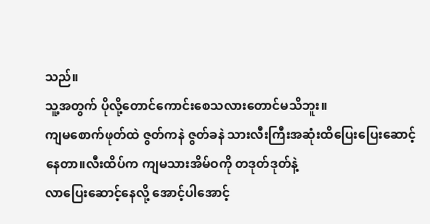သည်။
သူ့အတွက် ပိုလို့တောင်ကောင်းစေသလားတောင်မသိဘူး။
ကျမစောက်ဖုတ်ထဲ ဇွတ်ကနဲ ဇွတ်ခနဲ သားလီးကြီးအဆုံးထိပြေးပြေးဆောင့်နေတာ။လီးထိပ်က ကျမသားအိမ်ဝကို တဒုတ်ဒုတ်နဲ့
လာပြေးဆောင့်နေလို့ အောင့်ပါအောင့်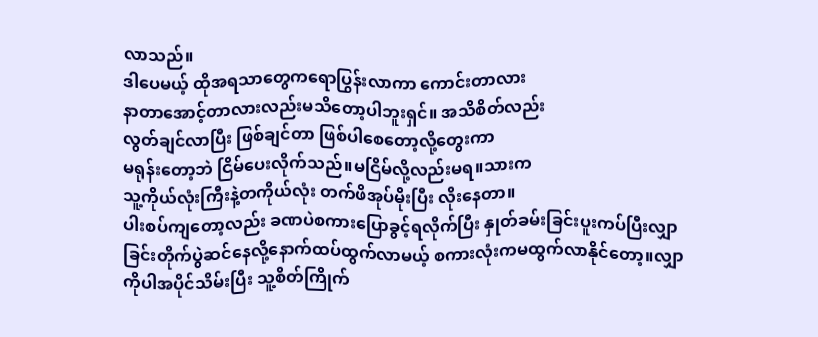လာသည်။
ဒါပေမယ့် ထိုအရသာတွေကရောပြွန်းလာကာ ကောင်းတာလား
နာတာအောင့်တာလားလည်းမသိတော့ပါဘူးရှင်။ အသိစိတ်လည်း
လွတ်ချင်လာပြီး ဖြစ်ချင်တာ ဖြစ်ပါစေတော့လို့တွေးကာ
မရုန်းတော့ဘဲ ငြိမ်ပေးလိုက်သည်။မငြိမ်လို့လည်းမရ။သားက
သူ့ကိုယ်လုံးကြီးနဲ့တကိုယ်လုံး တက်ဖိအုပ်မိုးပြီး လိုးနေတာ။
ပါးစပ်ကျတော့လည်း ခဏပဲစကားပြောခွင့်ရလိုက်ပြီး နှုတ်ခမ်းခြင်းပူးကပ်ပြီးလျှာခြင်းတိုက်ပွဲဆင်နေလို့နောက်ထပ်ထွက်လာမယ့် စကားလုံးကမထွက်လာနိုင်တော့။လျှာကိုပါအပိုင်သိမ်းပြီး သူ့စိတ်ကြိုက်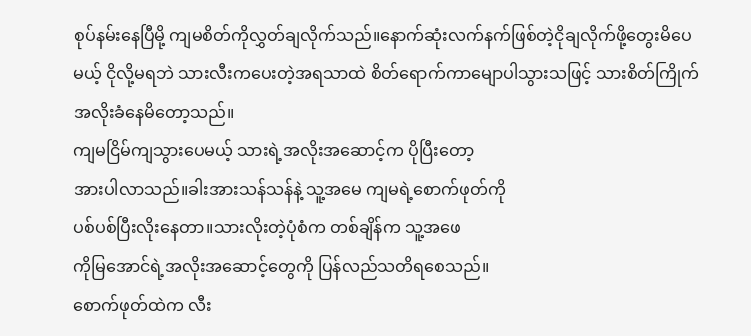စုပ်နမ်းနေပြီမို့ ကျမစိတ်ကိုလွှတ်ချလိုက်သည်။နောက်ဆုံးလက်နက်ဖြစ်တဲ့ငိုချလိုက်ဖို့တွေးမိပေမယ့် ငိုလို့မရဘဲ သားလီးကပေးတဲ့အရသာထဲ စိတ်ရောက်ကာမျောပါသွားသဖြင့် သားစိတ်ကြိုက်အလိုးခံနေမိတော့သည်။
ကျမငြိမ်ကျသွားပေမယ့် သားရဲ့အလိုးအဆောင့်က ပိုပြီးတော့
အားပါလာသည်။ခါးအားသန်သန်နဲ့ သူ့အမေ ကျမရဲ့စောက်ဖုတ်ကို
ပစ်ပစ်ပြီးလိုးနေတာ။သားလိုးတဲ့ပုံစံက တစ်ချိန်က သူ့အဖေ
ကိုမြအောင်ရဲ့အလိုးအဆောင့်တွေကို ပြန်လည်သတိရစေသည်။
စောက်ဖုတ်ထဲက လီး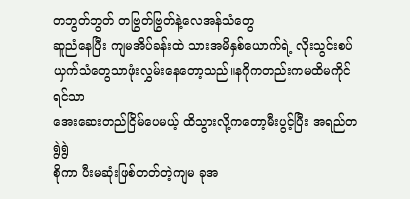တဘွတ်ဘွတ် တဗြွတ်ဗြွတ်နဲ့လေအန်သံတွေ
ဆူညံနေပြီး ကျမအိပ်ခန်းထဲ သားအမိနှစ်ယောက်ရဲ့ လိုးသွင်းစပ်ယှက်သံတွေသာဖုံးလွှမ်းနေတော့သည်။နဂိုကတည်းကမထိမကိုင်ရင်သာ
အေးဆေးတည်ငြိမ်ပေမယ့် ထိသွားလို့ကတော့မီးပွင့်ပြီး အရည်တရွဲရွဲ
စိုကာ ပီးမဆုံးဖြစ်တတ်တဲ့ကျမ ခုအ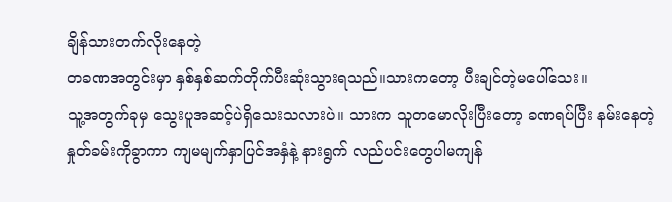ချိန်သားတက်လိုးနေတဲ့
တခဏအတွင်းမှာ နှစ်နှစ်ဆက်တိုက်ပီးဆုံးသွားရသည်။သားကတော့ ပီးချင်တဲ့မပေါ်သေး။
သူ့အတွက်ခုမှ သွေးပူအဆင့်ပဲရှိသေးသလားပဲ။ သားက သူတမောလိုးပြီးတော့ ခဏရပ်ပြီး နမ်းနေတဲ့နှုတ်ခမ်းကိုခွာကာ ကျမမျက်နှာပြင်အနှံနဲ့ နားရွက် လည်ပင်းတွေပါမကျန်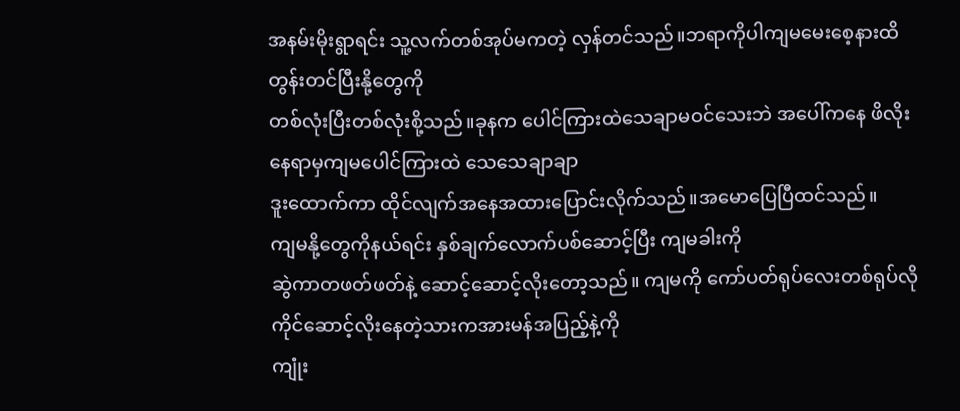အနမ်းမိုးရွာရင်း သူ့လက်တစ်အုပ်မကတဲ့ လှန်တင်သည်။ဘရာကိုပါကျမမေးစေ့နားထိတွန်းတင်ပြီးနို့တွေကို
တစ်လုံးပြီးတစ်လုံးစို့သည်။ခုနက ပေါင်ကြားထဲသေချာမဝင်သေးဘဲ အပေါ်ကနေ ဖိလိုးနေရာမှကျမပေါင်ကြားထဲ သေသေချာချာ
ဒူးထောက်ကာ ထိုင်လျက်အနေအထားပြောင်းလိုက်သည်။အမောပြေပြီထင်သည်။
ကျမနို့တွေကိုနယ်ရင်း နှစ်ချက်လောက်ပစ်ဆောင့်ပြီး ကျမခါးကို
ဆွဲကာတဖတ်ဖတ်နဲ့ ဆောင့်ဆောင့်လိုးတော့သည်။ ကျမကို ကော်ပတ်ရုပ်လေးတစ်ရုပ်လို ကိုင်ဆောင့်လိုးနေတဲ့သားကအားမန်အပြည့်နဲ့ကို
ကျုံး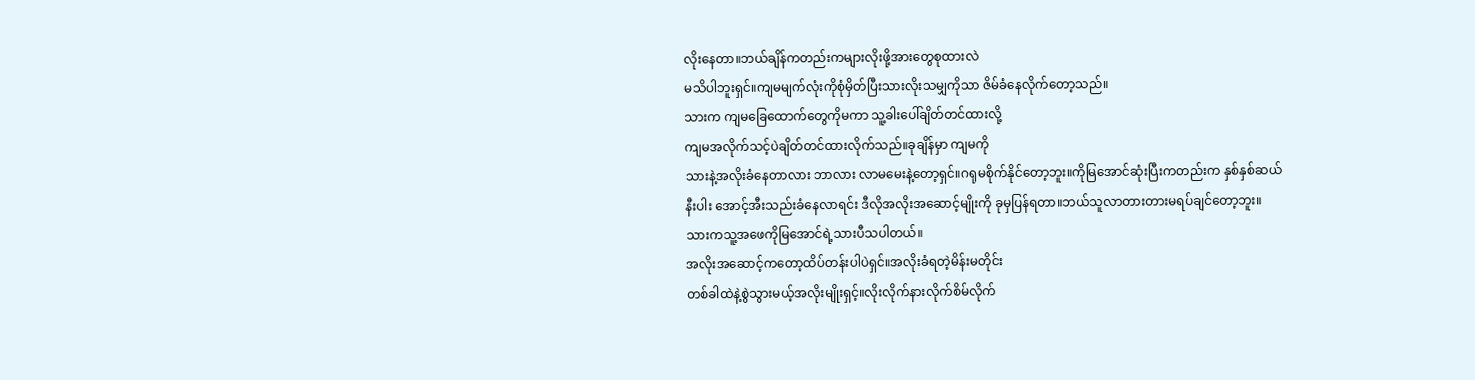လိုးနေတာ။ဘယ်ချိန်ကတည်းကများလိုးဖို့အားတွေစုထားလဲ
မသိပါဘူးရှင်။ကျမမျက်လုံးကိုစုံမှိတ်ပြီးသားလိုးသမျှကိုသာ ဇိမ်ခံနေလိုက်တော့သည်။
သားက ကျမခြေထောက်တွေကိုမကာ သူ့ခါးပေါ်ချိတ်တင်ထားလို့
ကျမအလိုက်သင့်ပဲချိတ်တင်ထားလိုက်သည်။ခုချိန်မှာ ကျမကို
သားနဲ့အလိုးခံနေတာလား ဘာလား လာမမေးနဲ့တော့ရှင်။ဂရုမစိုက်နိုင်တော့ဘူး။ကိုမြအောင်ဆုံးပြီးကတည်းက နှစ်နှစ်ဆယ်နီးပါး အောင့်အီးသည်းခံနေလာရင်း ဒီလိုအလိုးအဆောင့်မျိုးကို ခုမှပြန်ရတာ။ဘယ်သူလာတားတားမရပ်ချင်တော့ဘူး။သားကသူ့အဖေကိုမြအောင်ရဲ့သားပီသပါတယ်။
အလိုးအဆောင့်ကတော့ထိပ်တန်းပါပဲရှင်။အလိုးခံရတဲ့မိန်းမတိုင်း
တစ်ခါထဲနဲ့စွဲသွားမယ့်အလိုးမျိုးရှင့်။လိုးလိုက်နားလိုက်စိမ်လိုက်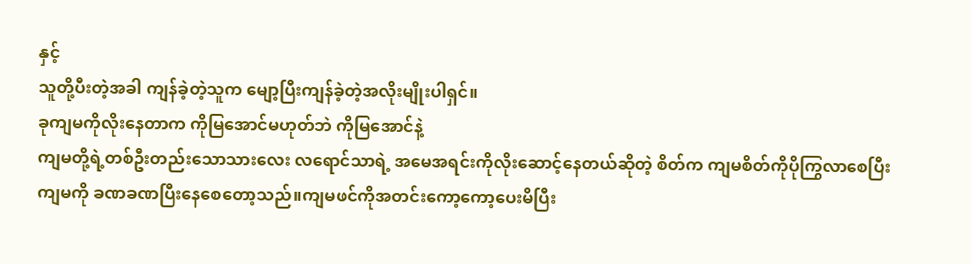နှင့်
သူတို့ပီးတဲ့အခါ ကျန်ခဲ့တဲ့သူက မျော့ပြီးကျန်ခဲ့တဲ့အလိုးမျိုးပါရှင်။
ခုကျမကိုလိုးနေတာက ကိုမြအောင်မဟုတ်ဘဲ ကိုမြအောင်နဲ့
ကျမတို့ရဲ့တစ်ဦးတည်းသောသားလေး လရောင်သာရဲ့ အမေအရင်းကိုလိုးဆောင့်နေတယ်ဆိုတဲ့ စိတ်က ကျမစိတ်ကိုပိုကြွလာစေပြီး ကျမကို ခဏခဏပြီးနေစေတော့သည်။ကျမဖင်ကိုအတင်းကော့ကော့ပေးမိပြီး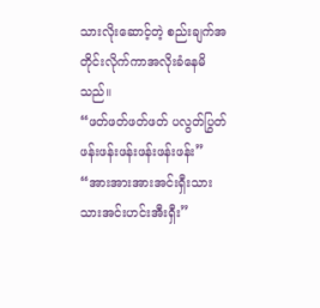သားလိုးဆောင့်တဲ့ စည်းချက်အတိုင်းလိုက်ကာအလိုးခံနေမိသည်။
“ဖတ်ဖတ်ဖတ်ဖတ် ပလွတ်ပြွတ် ဖန်းဖန်းဖန်းဖန်းဖန်းဖန်း”
“အားအားအားအင်းရှီးသားသားအင်းဟင်းအီးရှီး”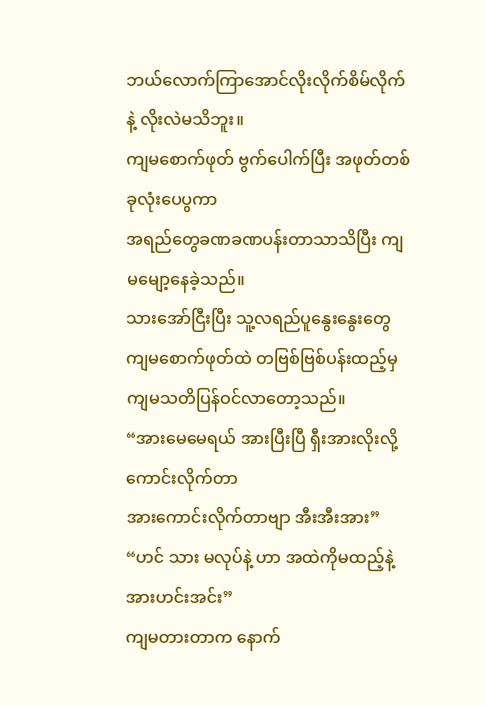ဘယ်လောက်ကြာအောင်လိုးလိုက်စိမ်လိုက်နဲ့ လိုးလဲမသိဘူး။
ကျမစောက်ဖုတ် ဗွက်ပေါက်ပြီး အဖုတ်တစ်ခုလုံးပေပွကာ
အရည်တွေခဏခဏပန်းတာသာသိပြီး ကျမမျော့နေခဲ့သည်။
သားအော်ငြီးပြီး သူ့လရည်ပူနွေးနွေးတွေ ကျမစောက်ဖုတ်ထဲ တဗြစ်ဗြစ်ပန်းထည့်မှ ကျမသတိပြန်ဝင်လာတော့သည်။
“အားမေမေရယ် အားပြီးပြီ ရှီးအားလိုးလို့ကောင်းလိုက်တာ
အားကောင်းလိုက်တာဗျာ အီးအီးအား”
“ဟင် သား မလုပ်နဲ့ ဟာ အထဲကိုမထည့်နဲ့ အားဟင်းအင်း”
ကျမတားတာက နောက်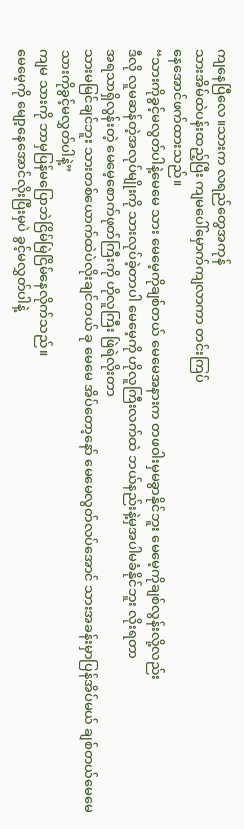ကျနေပြီလေ။သားက လရည်တွေအကုန်
သားအိမ်ထဲပန်းထည့်ပြီး ကျမပေါ်မှောက်ကျလာကာ တင်းကြပ်
နေအောင်ဖက်ထားသည်။
“သားကိုခွင့်မလွတ်ပါနဲ့မေမေ သား မေမေ့ကိုချစ်တယ် မေမေအနားက တဖဝါးမှမခွာနိုင်ဘူး မေမေ့ကိုချစ်လွန်းလို့လည်း
ဒီလို လူမဆန်တဲ့အလုပ်မျိုးကို သားလုပ်ခဲ့တာပါ မေမေ့ကို ဟိုလူကြီးလက်ထဲ ဘယ်နည်းနဲ့မှအပါမခံနိုင်ဘူး လိုးရတာ
အရသာရှိလွန်းတဲ့ မေမေ့စောက်ဖုတ်ကြီးကို ဟိုလူကြီး ဖြဲရဲလိုးတာ
သားမမြင်ချင်ဘူး သားတစ်ယောက်ထဲပဲလိုးချင်တယ် ခု မေမေ အိပ်တော့နော် မေမေလွတ်လပ်အောင် သားအခန်းမှာပြန်အိပ်မယ် ချစ်တယ်မေမေ သားကိုခွင့်မလွှတ်ပါနဲ့”
ကျမ သားကို ဘာမှပြန်မပြောဘဲငြိမ်မြဲငြိမ်နေလိုက်သည်။
မေမေ့ကို မျော့နေအောင်လိုးပြီးမှပဲ ခွင့်မလွှတ်ပါနဲ့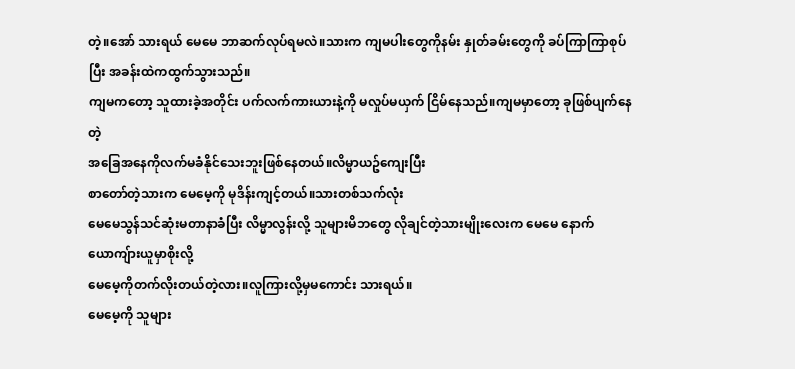တဲ့။အော် သားရယ် မေမေ ဘာဆက်လုပ်ရမလဲ။သားက ကျမပါးတွေကိုနမ်း နှုတ်ခမ်းတွေကို ခပ်ကြာကြာစုပ်ပြီး အခန်းထဲကထွက်သွားသည်။
ကျမကတော့ သူထားခဲ့အတိုင်း ပက်လက်ကားယားနဲ့ကို မလှုပ်မယှက် ငြိမ်နေသည်။ကျမမှာတော့ ခုဖြစ်ပျက်နေတဲ့
အခြေအနေကိုလက်မခံနိုင်သေးဘူးဖြစ်နေတယ်။လိမ္မာယဥ်ကျေးပြီး
စာတော်တဲ့သားက မေမေ့ကို မုဒိန်းကျင့်တယ်။သားတစ်သက်လုံး
မေမေသွန်သင်ဆုံးမတာနာခံပြီး လိမ္မာလွန်းလို့ သူများမိဘတွေ လိုချင်တဲ့သားမျိုးလေးက မေမေ နောက်ယောကျ်ားယူမှာစိုးလို့
မေမေ့ကိုတက်လိုးတယ်တဲ့လား။လူကြားလို့မှမကောင်း သားရယ်။
မေမေ့ကို သူများ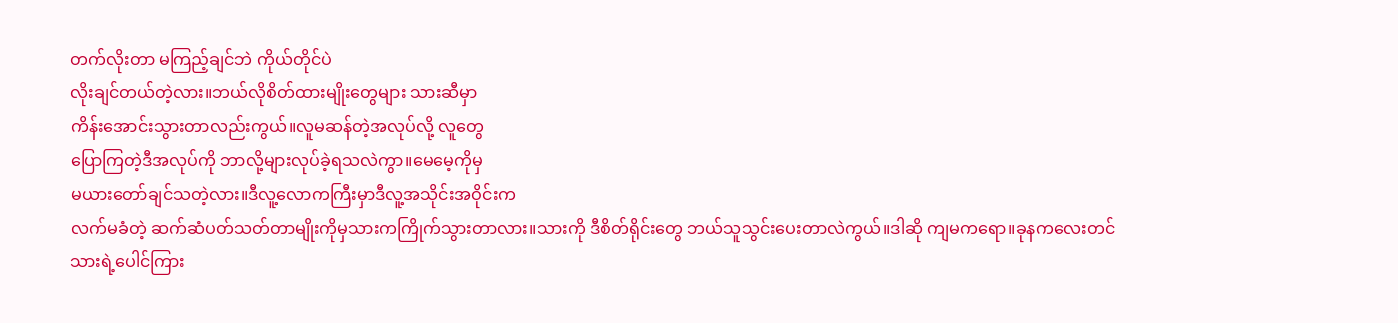တက်လိုးတာ မကြည့်ချင်ဘဲ ကိုယ်တိုင်ပဲ
လိုးချင်တယ်တဲ့လား။ဘယ်လိုစိတ်ထားမျိုးတွေများ သားဆီမှာ
ကိန်းအောင်းသွားတာလည်းကွယ်။လူမဆန်တဲ့အလုပ်လို့ လူတွေ
ပြောကြတဲ့ဒီအလုပ်ကို ဘာလို့များလုပ်ခဲ့ရသလဲကွာ။မေမေ့ကိုမှ
မယားတော်ချင်သတဲ့လား။ဒီလူ့လောကကြီးမှာဒီလူ့အသိုင်းအဝိုင်းက
လက်မခံတဲ့ ဆက်ဆံပတ်သတ်တာမျိုးကိုမှသားကကြိုက်သွားတာလား။သားကို ဒီစိတ်ရိုင်းတွေ ဘယ်သူသွင်းပေးတာလဲကွယ်။ဒါဆို ကျမကရော။ခုနကလေးတင်သားရဲ့ပေါင်ကြား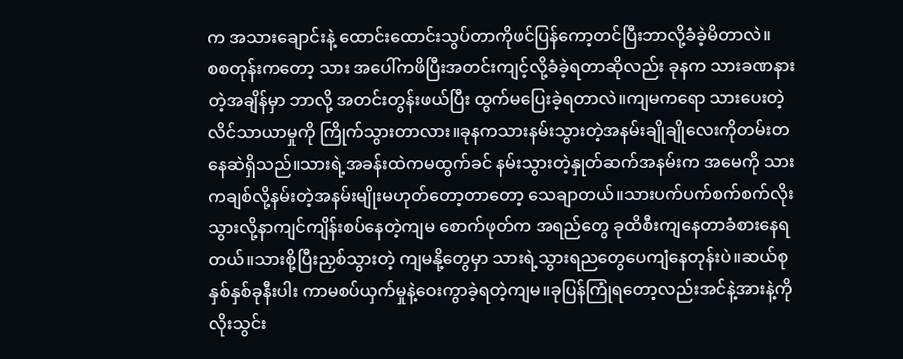က အသားချောင်းနဲ့ ထောင်းထောင်းသွပ်တာကိုဖင်ပြန်ကော့တင်ပြီးဘာလို့ခံခဲ့မိတာလဲ။
စစတုန်းကတော့ သား အပေါ်ကဖိပြီးအတင်းကျင့်လို့ခံခဲ့ရတာဆိုလည်း ခုနက သားခဏနားတဲ့အချိန်မှာ ဘာလို့ အတင်းတွန်းဖယ်ပြီး ထွက်မပြေးခဲ့ရတာလဲ။ကျမကရော သားပေးတဲ့လိင်သာယာမှုကို ကြိုက်သွားတာလား။ခုနကသားနမ်းသွားတဲ့အနမ်းချိုချိုလေးကိုတမ်းတနေဆဲရှိသည်။သားရဲ့အခန်းထဲကမထွက်ခင် နမ်းသွားတဲ့နှုတ်ဆက်အနမ်းက အမေကို သားကချစ်လို့နမ်းတဲ့အနမ်းမျိုးမဟုတ်တော့တာတော့ သေချာတယ်။သားပက်ပက်စက်စက်လိုးသွားလို့နာကျင်ကျိန်းစပ်နေတဲ့ကျမ စောက်ဖုတ်က အရည်တွေ ခုထိစီးကျနေတာခံစားနေရတယ်။သားစို့ပြီးညှစ်သွားတဲ့ ကျမနို့တွေမှာ သားရဲ့သွားရညတွေပေကျံနေတုန်းပဲ။ဆယ်စုနှစ်နှစ်ခုနီးပါး ကာမစပ်ယှက်မှုနဲ့ဝေးကွာခဲ့ရတဲ့ကျမ။ခုပြန်ကြုံရတော့လည်းအင်နဲ့အားနဲ့ကို လိုးသွင်း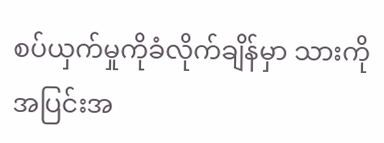စပ်ယှက်မှုကိုခံလိုက်ချိန်မှာ သားကိုအပြင်းအ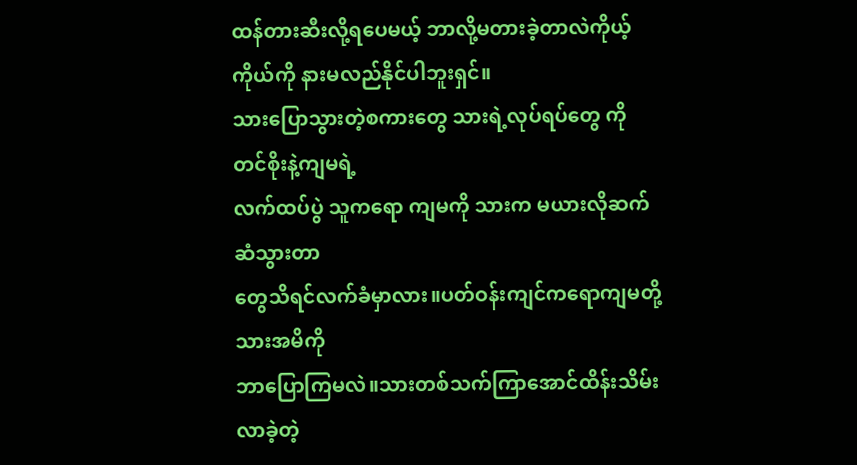ထန်တားဆီးလို့ရပေမယ့် ဘာလို့မတားခဲ့တာလဲကိုယ့်ကိုယ်ကို နားမလည်နိုင်ပါဘူးရှင်။
သားပြောသွားတဲ့စကားတွေ သားရဲ့လုပ်ရပ်တွေ ကိုတင်စိုးနဲ့ကျမရဲ့
လက်ထပ်ပွဲ သူကရော ကျမကို သားက မယားလိုဆက်ဆံသွားတာ
တွေသိရင်လက်ခံမှာလား။ပတ်ဝန်းကျင်ကရောကျမတို့ သားအမိကို
ဘာပြောကြမလဲ။သားတစ်သက်ကြာအောင်ထိန်းသိမ်းလာခဲ့တဲ့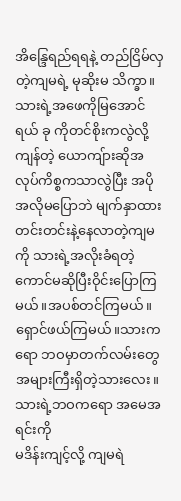အိန္ဒြေရည်ရရနဲ့ တည်ငြိမ်လှတဲ့ကျမရဲ့ မုဆိုးမ သိက္ခာ။သားရဲ့အဖေကိုမြအောင်ရယ် ခု ကိုတင်စိုးကလွဲလို့ ကျန်တဲ့ ယောကျ်ားဆိုအလုပ်ကိစ္စကသာလွဲပြီး အပိုအလိုမပြောဘဲ မျက်နှာထားတင်းတင်းနဲ့နေလာတဲ့ကျမကို သားရဲ့အလိုးခံရတဲ့ကောင်မဆိုပြီးဝိုင်းပြောကြမယ်။အပစ်တင်ကြမယ်။ရှောင်ဖယ်ကြမယ်။သားကရော ဘဝမှာတက်လမ်းတွေ
အများကြီးရှိတဲ့သားလေး။သားရဲ့ဘဝကရော အမေအရင်းကို
မဒိန်းကျင့်လို့ ကျမရဲ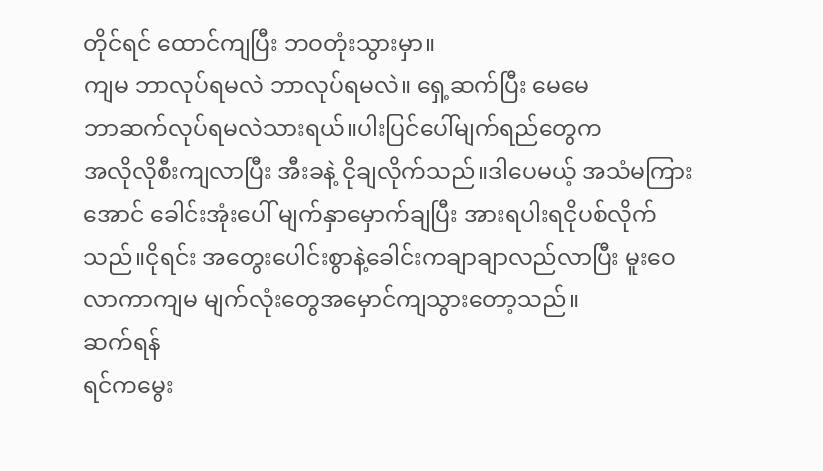တိုင်ရင် ထောင်ကျပြီး ဘဝတုံးသွားမှာ။
ကျမ ဘာလုပ်ရမလဲ ဘာလုပ်ရမလဲ။ ရှေ့ဆက်ပြီး မေမေ
ဘာဆက်လုပ်ရမလဲသားရယ်။ပါးပြင်ပေါ်မျက်ရည်တွေက
အလိုလိုစီးကျလာပြီး အီးခနဲ့ ငိုချလိုက်သည်။ဒါပေမယ့် အသံမကြားအောင် ခေါင်းအုံးပေါ် မျက်နှာမှောက်ချပြီး အားရပါးရငိုပစ်လိုက်သည်။ငိုရင်း အတွေးပေါင်းစွာနဲ့ခေါင်းကချာချာလည်လာပြီး မူးဝေလာကာကျမ မျက်လုံးတွေအမှောင်ကျသွားတော့သည်။
ဆက်ရန်
ရင်ကမွေး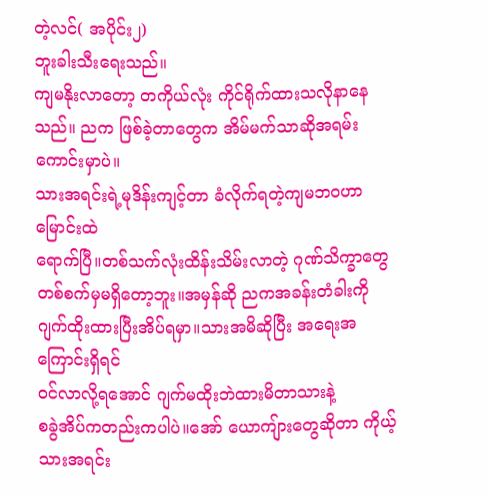တဲ့လင်( အပိုင်း၂)
ဘူးခါးသီးရေးသည်။
ကျမနိုးလာတော့ တကိုယ်လုံး ကိုင်ရိုက်ထားသလိုနာနေသည်။ ညက ဖြစ်ခဲ့တာတွေက အိမ်မက်သာဆိုအရမ်းကောင်းမှာပဲ။
သားအရင်းရဲ့မုဒိန်းကျင့်တာ ခံလိုက်ရတဲ့ကျမဘဝဟာ မြောင်းထဲ
ရောက်ပြီ။တစ်သက်လုံးထိန်းသိမ်းလာတဲ့ ဂုဏ်သိက္ခာတွေ တစ်စက်မှမရှိတော့ဘူး။အမှန်ဆို ညကအခန်းတံခါးကို ဂျက်ထိုးထားပြီးအိပ်ရမှာ။သားအမိဆိုပြီး အရေးအကြောင်းရှိရင်
ဝင်လာလို့ရအောင် ဂျက်မထိုးဘဲထားမိတာသားနဲ့
စခွဲအိပ်ကတည်းကပါပဲ။အော် ယောကျ်ားတွေဆိုတာ ကိုယ့်သားအရင်း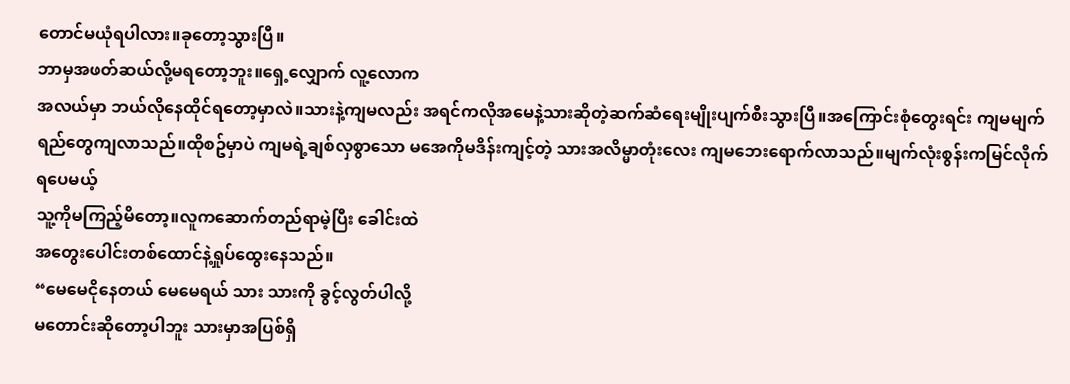တောင်မယုံရပါလား။ခုတော့သွားပြီ။
ဘာမှအဖတ်ဆယ်လို့မရတော့ဘူး။ရှေ့လျှောက် လူ့လောက
အလယ်မှာ ဘယ်လိုနေထိုင်ရတော့မှာလဲ။သားနဲ့ကျမလည်း အရင်ကလိုအမေနဲ့သားဆိုတဲ့ဆက်ဆံရေးမျိုးပျက်စီးသွားပြီ။အကြောင်းစုံတွေးရင်း ကျမမျက်ရည်တွေကျလာသည်။ထိုစဥ်မှာပဲ ကျမရဲ့ချစ်လှစွာသော မအေကိုမဒိန်းကျင့်တဲ့ သားအလိမ္မာတုံးလေး ကျမဘေးရောက်လာသည်။မျက်လုံးစွန်းကမြင်လိုက်ရပေမယ့်
သူ့ကိုမကြည့်မိတော့။လူကဆောက်တည်ရာမဲ့ပြီး ခေါင်းထဲ
အတွေးပေါင်းတစ်ထောင်နဲ့ရှုပ်ထွေးနေသည်။
“မေမေငိုနေတယ် မေမေရယ် သား သားကို ခွင့်လွတ်ပါလို့
မတောင်းဆိုတော့ပါဘူး သားမှာအပြစ်ရှိ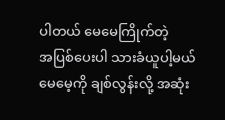ပါတယ် မေမေကြိုက်တဲ့
အပြစ်ပေးပါ သားခံယူပါ့မယ် မေမေ့ကို ချစ်လွန်းလို့ အဆုံး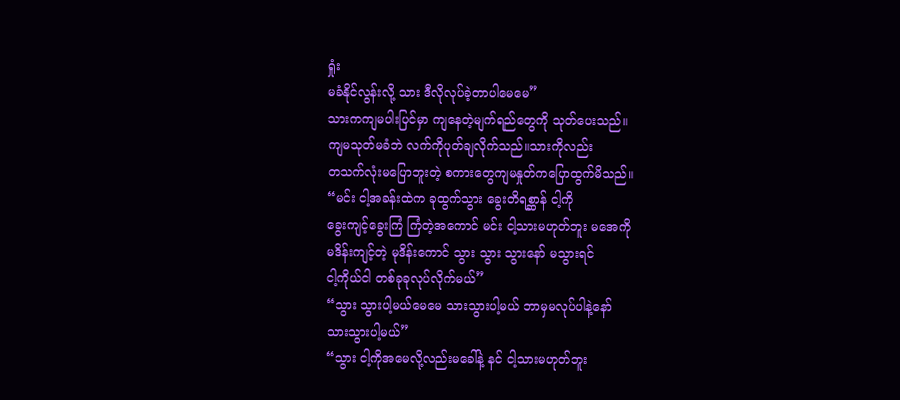ရှုံး
မခံနိုင်လွန်းလို့ သား ဒီလိုလုပ်ခဲ့တာပါမေမေ”
သားကကျမပါးပြင်မှာ ကျနေတဲ့မျက်ရည်တွေကို သုတ်ပေးသည်။
ကျမသုတ်မခံဘဲ လက်ကိုပုတ်ချလိုက်သည်။သားကိုလည်း
တသက်လုံးမပြောဘူးတဲ့ စကားတွေကျမနှုတ်ကပြောထွက်မိသည်။
“မင်း ငါ့အခန်းထဲက ခုထွက်သွား ခွေးတိရစ္ဆာန် ငါ့ကို
ခွေးကျင့်ခွေးကြံ ကြံတဲ့အကောင် မင်း ငါ့သားမဟုတ်ဘူး မအေကို
မဒိန်းကျင့်တဲ့ မုဒိန်းကောင် သွား သွား သွားနော် မသွားရင်
ငါ့ကိုယ်ငါ တစ်ခုခုလုပ်လိုက်မယ်”
“သွား သွားပါ့မယ်မေမေ သားသွားပါ့မယ် ဘာမှမလုပ်ပါနဲ့နော်
သားသွားပါ့မယ်”
“သွား ငါ့ကိုအမေလို့လည်းမခေါ်နဲ့ နင် ငါ့သားမဟုတ်ဘူး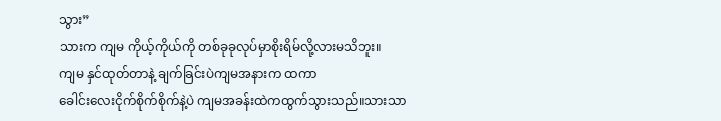သွား”
သားက ကျမ ကိုယ့်ကိုယ်ကို တစ်ခုခုလုပ်မှာစိုးရိမ်လို့လားမသိဘူး။
ကျမ နှင်ထုတ်တာနဲ့ ချက်ခြင်းပဲကျမအနားက ထကာ
ခေါင်းလေးငိုက်စိုက်စိုက်နဲ့ပဲ ကျမအခန်းထဲကထွက်သွားသည်။သားသာ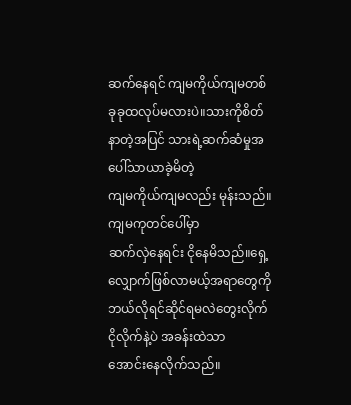ဆက်နေရင် ကျမကိုယ်ကျမတစ်ခုခုထလုပ်မလားပဲ။သားကိုစိတ်နာတဲ့အပြင် သားရဲ့ဆက်ဆံမှုအပေါ်သာယာခဲ့မိတဲ့
ကျမကိုယ်ကျမလည်း မုန်းသည်။ကျမကုတင်ပေါ်မှာ
ဆက်လှဲနေရင်း ငိုနေမိသည်။ရှေ့လျှောက်ဖြစ်လာမယ့်အရာတွေကို
ဘယ်လိုရင်ဆိုင်ရမလဲတွေးလိုက် ငိုလိုက်နဲ့ပဲ အခန်းထဲသာ
အောင်းနေလိုက်သည်။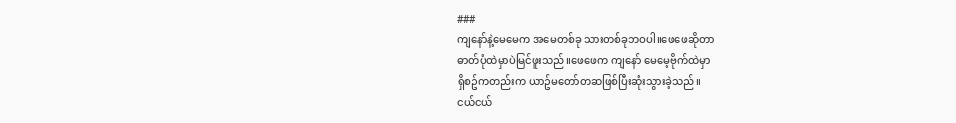###
ကျနော်နဲ့မေမေက အမေတစ်ခု သားတစ်ခုဘဝပါ။ဖေဖေဆိုတာ
ဓာတ်ပုံထဲမှာပဲမြင်ဖူးသည်။ဖေဖေက ကျနော် မေမေ့ဗိုက်ထဲမှာ
ရှိစဥ်ကတည်းက ယာဥ်မတော်တဆဖြစ်ပြီးဆုံးသွားခဲ့သည်။
ငယ်ငယ်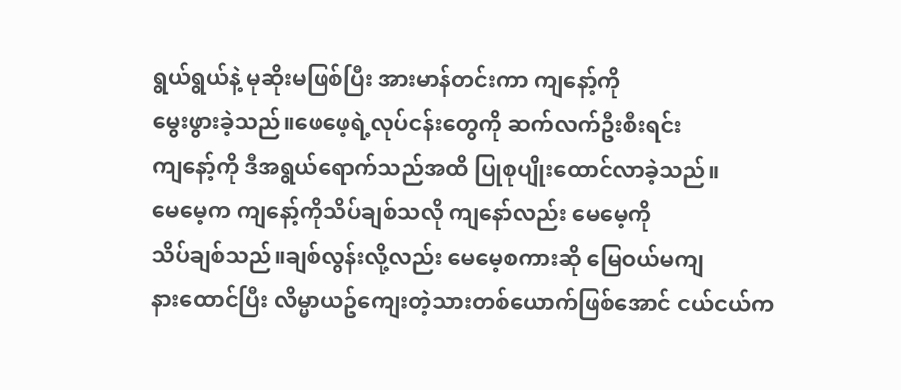ရွယ်ရွယ်နဲ့ မုဆိုးမဖြစ်ပြီး အားမာန်တင်းကာ ကျနော့်ကို
မွေးဖွားခဲ့သည်။ဖေဖေ့ရဲ့လုပ်ငန်းတွေကို ဆက်လက်ဦးစီးရင်း
ကျနော့်ကို ဒီအရွယ်ရောက်သည်အထိ ပြုစုပျိုးထောင်လာခဲ့သည်။
မေမေ့က ကျနော့်ကိုသိပ်ချစ်သလို ကျနော်လည်း မေမေ့ကို
သိပ်ချစ်သည်။ချစ်လွန်းလို့လည်း မေမေ့စကားဆို မြေဝယ်မကျ
နားထောင်ပြီး လိမ္မာယဥ်ကျေးတဲ့သားတစ်ယောက်ဖြစ်အောင် ငယ်ငယ်က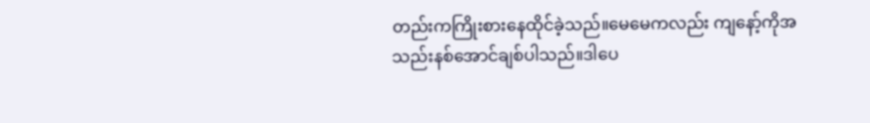တည်းကကြိုးစားနေထိုင်ခဲ့သည်။မေမေကလည်း ကျနော့်ကိုအသည်းနစ်အောင်ချစ်ပါသည်။ဒါပေ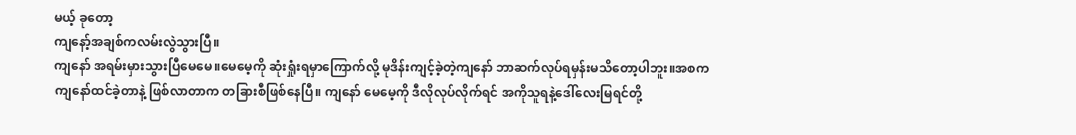မယ့် ခုတော့
ကျနော့်အချစ်ကလမ်းလွဲသွားပြီ။
ကျနော် အရမ်းမှားသွားပြီမေမေ။မေမေ့ကို ဆုံးရှုံးရမှာကြောက်လို့ မုဒိန်းကျင့်ခဲ့တဲ့ကျနော် ဘာဆက်လုပ်ရမှန်းမသိတော့ပါဘူး။အစက
ကျနော်ထင်ခဲ့တာနဲ့ ဖြစ်လာတာက တခြားစီဖြစ်နေပြီ။ ကျနော် မေမေ့ကို ဒီလိုလုပ်လိုက်ရင် အကိုသူရနဲ့ဒေါ်လေးမြရင်တို့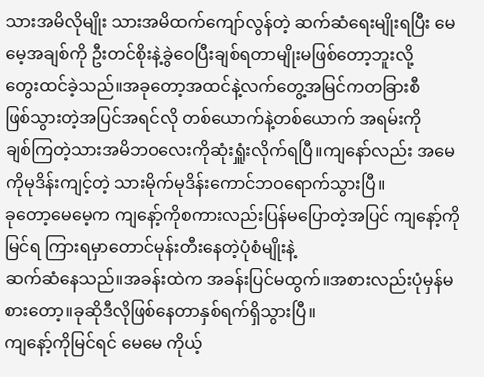သားအမိလိုမျိုး သားအမိထက်ကျော်လွန်တဲ့ ဆက်ဆံရေးမျိုးရပြီး မေမေ့အချစ်ကို ဦးတင်စိုးနဲ့ခွဲဝေပြီးချစ်ရတာမျိုးမဖြစ်တော့ဘူးလို့
တွေးထင်ခဲ့သည်။အခုတော့အထင်နဲ့လက်တွေ့အမြင်ကတခြားစီ
ဖြစ်သွားတဲ့အပြင်အရင်လို တစ်ယောက်နဲ့တစ်ယောက် အရမ်းကို
ချစ်ကြတဲ့သားအမိဘဝလေးကိုဆုံးရှူံးလိုက်ရပြီ။ကျနော်လည်း အမေကိုမုဒိန်းကျင့်တဲ့ သားမိုက်မုဒိန်းကောင်ဘဝရောက်သွားပြီ။
ခုတော့မေမေ့က ကျနော့်ကိုစကားလည်းပြန်မပြောတဲ့အပြင် ကျနော့်ကိုမြင်ရ ကြားရမှာတောင်မုန်းတီးနေတဲ့ပုံစံမျိုးနဲ့
ဆက်ဆံနေသည်။အခန်းထဲက အခန်းပြင်မထွက်။အစားလည်းပုံမှန်မစားတော့။ခုဆိုဒီလိုဖြစ်နေတာနှစ်ရက်ရှိသွားပြီ။
ကျနော့်ကိုမြင်ရင် မေမေ ကိုယ့်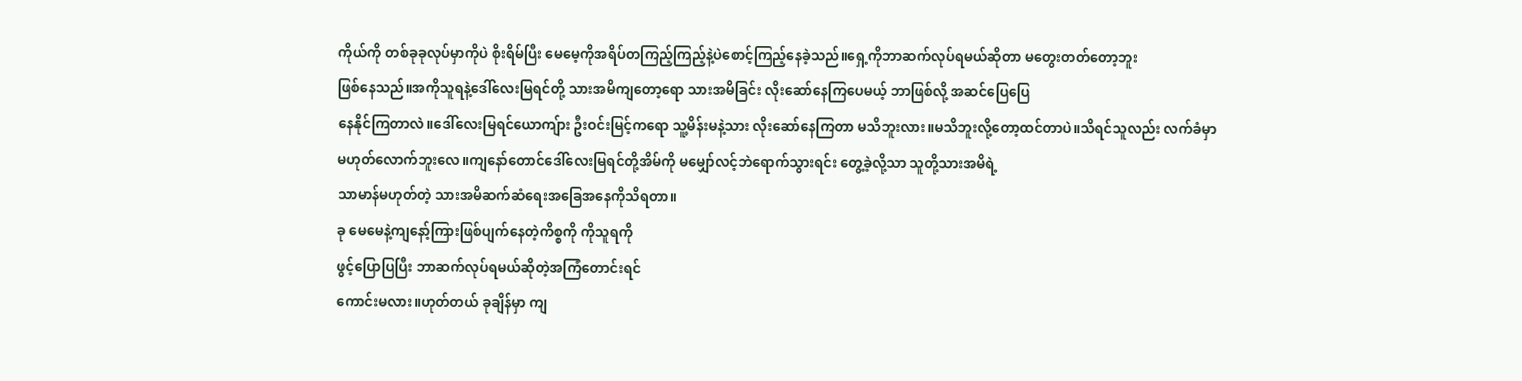ကိုယ်ကို တစ်ခုခုလုပ်မှာကိုပဲ စိုးရိမ်ပြီး မေမေ့ကိုအရိပ်တကြည့်ကြည့်နဲ့ပဲစောင့်ကြည့်နေခဲ့သည်။ရှေ့ကိုဘာဆက်လုပ်ရမယ်ဆိုတာ မတွေးတတ်တော့ဘူး
ဖြစ်နေသည်။အကိုသူရနဲ့ဒေါ်လေးမြရင်တို့ သားအမိကျတော့ရော သားအမိခြင်း လိုးဆော်နေကြပေမယ့် ဘာဖြစ်လို့ အဆင်ပြေပြေ
နေနိုင်ကြတာလဲ။ဒေါ်လေးမြရင်ယောကျ်ား ဦးဝင်းမြင့်ကရော သူ့မိန်းမနဲ့သား လိုးဆော်နေကြတာ မသိဘူးလား။မသိဘူးလို့တော့ထင်တာပဲ။သိရင်သူလည်း လက်ခံမှာ
မဟုတ်လောက်ဘူးလေ။ကျနော်တောင်ဒေါ်လေးမြရင်တို့အိမ်ကို မမျှော်လင့်ဘဲရောက်သွားရင်း တွေ့ခဲ့လို့သာ သူတို့သားအမိရဲ့
သာမာန်မဟုတ်တဲ့ သားအမိဆက်ဆံရေးအခြေအနေကိုသိရတာ။
ခု မေမေနဲ့ကျနော့်ကြားဖြစ်ပျက်နေတဲ့ကိစ္စကို ကိုသူရကို
ဖွင့်ပြောပြပြီး ဘာဆက်လုပ်ရမယ်ဆိုတဲ့အကြံတောင်းရင်
ကောင်းမလား။ဟုတ်တယ် ခုချိန်မှာ ကျ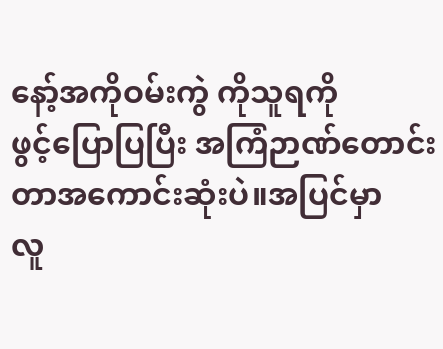နော့်အကိုဝမ်းကွဲ ကိုသူရကို
ဖွင့်ပြောပြပြီး အကြံဉာဏ်တောင်းတာအကောင်းဆုံးပဲ။အပြင်မှာ
လူ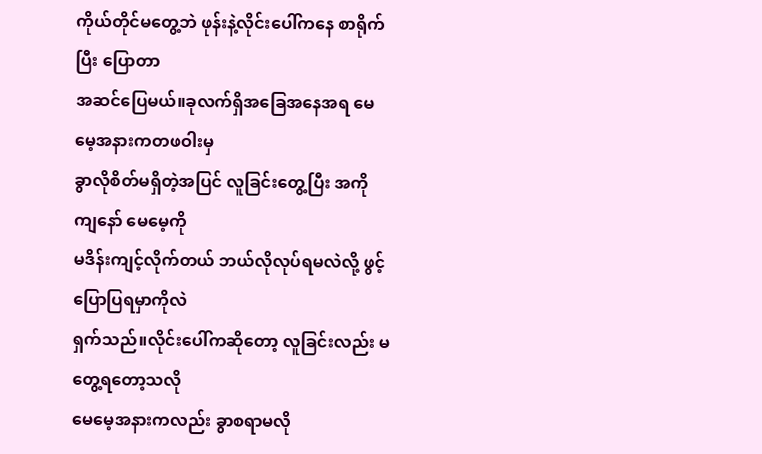ကိုယ်တိုင်မတွေ့ဘဲ ဖုန်းနဲ့လိုင်းပေါ်ကနေ စာရိုက်ပြီး ပြောတာ
အဆင်ပြေမယ်။ခုလက်ရှိအခြေအနေအရ မေမေ့အနားကတဖဝါးမှ
ခွာလိုစိတ်မရှိတဲ့အပြင် လူခြင်းတွေ့ပြီး အကို ကျနော် မေမေ့ကို
မဒိန်းကျင့်လိုက်တယ် ဘယ်လိုလုပ်ရမလဲလို့ ဖွင့်ပြောပြရမှာကိုလဲ
ရှက်သည်။လိုင်းပေါ်ကဆိုတော့ လူခြင်းလည်း မတွေ့ရတော့သလို
မေမေ့အနားကလည်း ခွာစရာမလို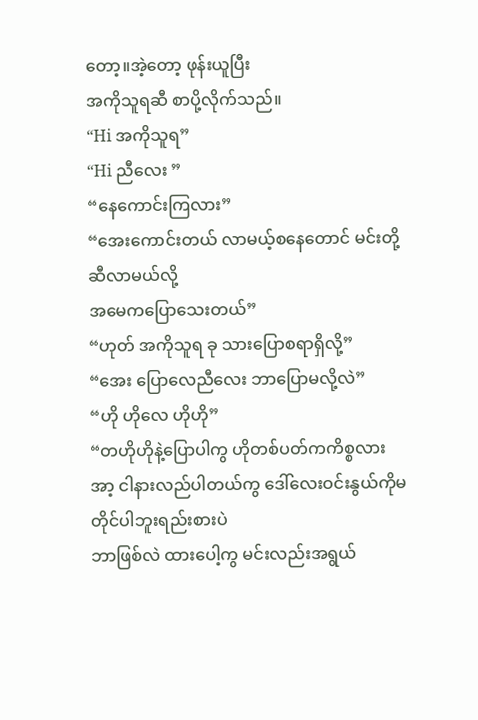တော့။အဲ့တော့ ဖုန်းယူပြီး
အကိုသူရဆီ စာပို့လိုက်သည်။
“Hi အကိုသူရ”
“Hi ညီလေး ”
“နေကောင်းကြလား”
“အေးကောင်းတယ် လာမယ့်စနေတောင် မင်းတို့ဆီလာမယ်လို့
အမေကပြောသေးတယ်”
“ဟုတ် အကိုသူရ ခု သားပြောစရာရှိလို့”
“အေး ပြောလေညီလေး ဘာပြောမလို့လဲ”
“ဟို ဟိုလေ ဟိုဟို”
“တဟိုဟိုနဲ့ပြောပါကွ ဟိုတစ်ပတ်ကကိစ္စလား အာ့ ငါနားလည်ပါတယ်ကွ ဒေါ်လေးဝင်းနွယ်ကိုမတိုင်ပါဘူးရည်းစားပဲ
ဘာဖြစ်လဲ ထားပေါ့ကွ မင်းလည်းအရွယ်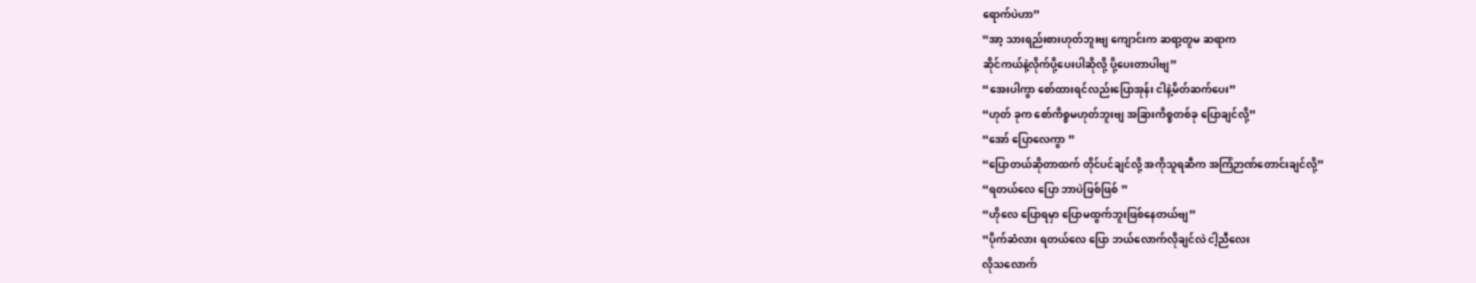ရောက်ပဲဟာ”
“အာ့ သားရည်းစားဟုတ်ဘူးဗျ ကျောင်းက ဆရာ့တူမ ဆရာက
ဆိုင်ကယ်နဲ့လိုက်ပို့ပေးပါဆိုလို့ ပို့ပေးတာပါဗျ”
“အေးပါကွာ စော်ထားရင်လည်းပြောအုန်း ငါနဲ့မိတ်ဆက်ပေး”
“ဟုတ် ခုက စော်ကိစ္စမဟုတ်ဘူးဗျ အခြားကိစ္စတစ်ခု ပြောချင်လို့”
“အော် ပြောလေကွာ ”
“ပြောတယ်ဆိုတာထက် တိုင်ပင်ချင်လို့ အကိုသူရဆီက အကြံဉာဏ်တောင်းချင်လို့”
“ရတယ်လေ ပြော ဘာပဲဖြစ်ဖြစ် ”
“ဟိုလေ ပြောရမှာ ပြောမထွက်ဘူးဖြစ်နေတယ်ဗျ”
“ပိုက်ဆံလား ရတယ်လေ ပြော ဘယ်လောက်လိုချင်လဲ ငါ့ညီလေး
လိုသလောက်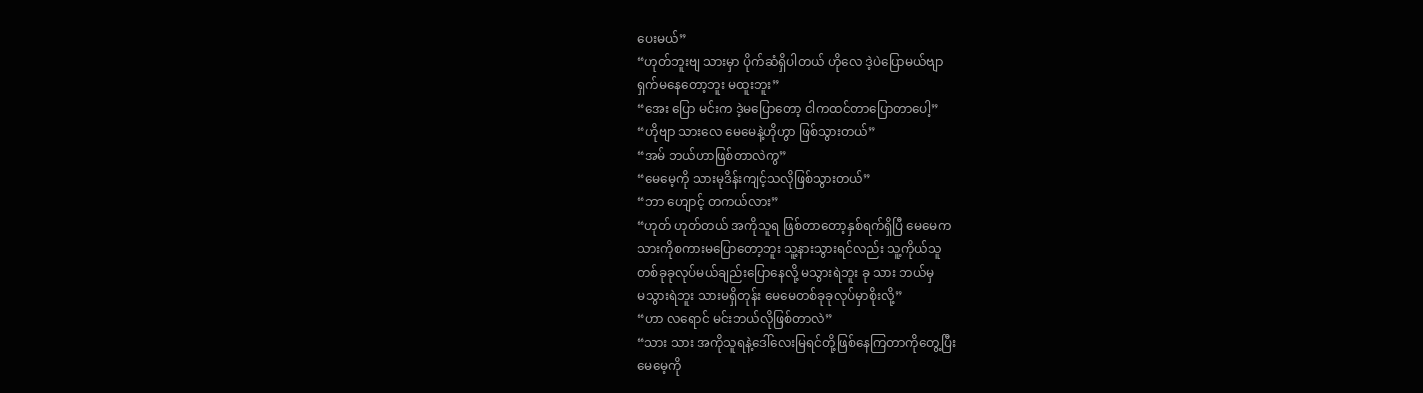ပေးမယ်”
“ဟုတ်ဘူးဗျ သားမှာ ပိုက်ဆံရှိပါတယ် ဟိုလေ ဒဲ့ပဲပြောမယ်ဗျာ
ရှက်မနေတော့ဘူး မထူးဘူး”
“အေး ပြော မင်းက ဒဲ့မပြောတော့ ငါကထင်တာပြောတာပေါ့”
“ဟိုဗျာ သားလေ မေမေနဲ့ဟိုဟွာ ဖြစ်သွားတယ်”
“အမ် ဘယ်ဟာဖြစ်တာလဲကွ”
“မေမေ့ကို သားမုဒိန်းကျင့်သလိုဖြစ်သွားတယ်”
“ဘာ ဟျောင့် တကယ်လား”
“ဟုတ် ဟုတ်တယ် အကိုသူရ ဖြစ်တာတော့နှစ်ရက်ရှိပြီ မေမေက
သားကိုစကားမပြောတော့ဘူး သူ့နားသွားရင်လည်း သူ့ကိုယ်သူ
တစ်ခုခုလုပ်မယ်ချည်းပြောနေလို့ မသွားရဲဘူး ခု သား ဘယ်မှ
မသွားရဲဘူး သားမရှိတုန်း မေမေတစ်ခုခုလုပ်မှာစိုးလို့”
“ဟာ လရောင် မင်းဘယ်လိုဖြစ်တာလဲ”
“သား သား အကိုသူရနဲ့ဒေါ်လေးမြရင်တို့ဖြစ်နေကြတာကိုတွေ့ပြီး
မေမေ့ကို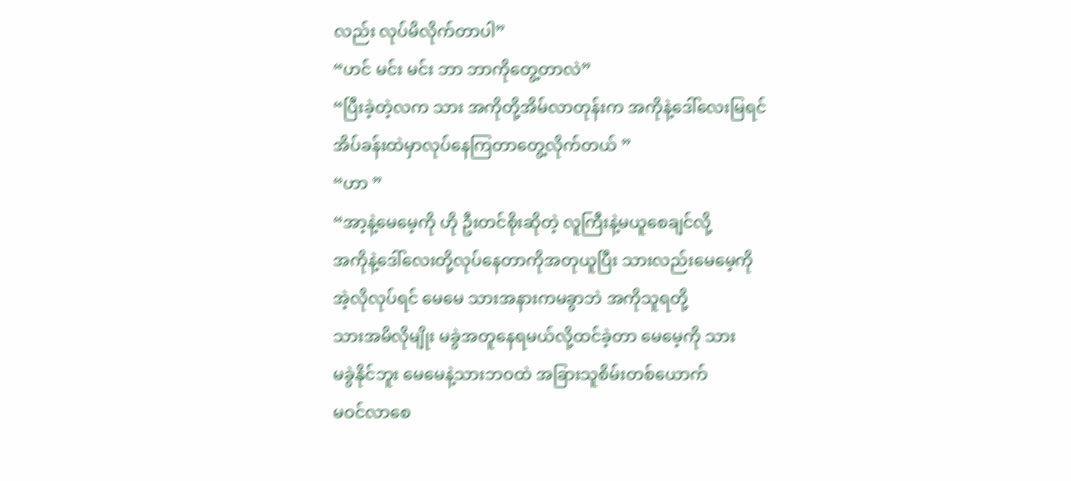လည်း လုပ်မိလိုက်တာပါ”
“ဟင် မင်း မင်း ဘာ ဘာကိုတွေ့တာလဲ”
“ပြီးခဲ့တဲ့လက သား အကိုတို့အိမ်လာတုန်းက အကိုနဲ့ဒေါ်လေးမြရင်
အိပ်ခန်းထဲမှာလုပ်နေကြတာတွေ့လိုက်တယ် ”
“ဟာ ”
“အာ့နဲ့မေမေ့ကို ဟို ဦးတင်စိုးဆိုတဲ့ လူကြီးနဲ့မယူစေချင်လို့
အကိုနဲ့ဒေါ်လေးတို့လုပ်နေတာကိုအတုယူပြီး သားလည်းမေမေ့ကို
အဲ့လိုလုပ်ရင် မေမေ သားအနားကမခွာဘဲ အကိုသူရတို့
သားအမိလိုမျိုး မခွဲအတူနေရမယ်လို့ထင်ခဲ့တာ မေမေ့ကို သား
မခွဲနိုင်ဘူး မေမေနဲ့သားဘဝထဲ အခြားသူစိမ်းတစ်ယောက်
မဝင်လာစေ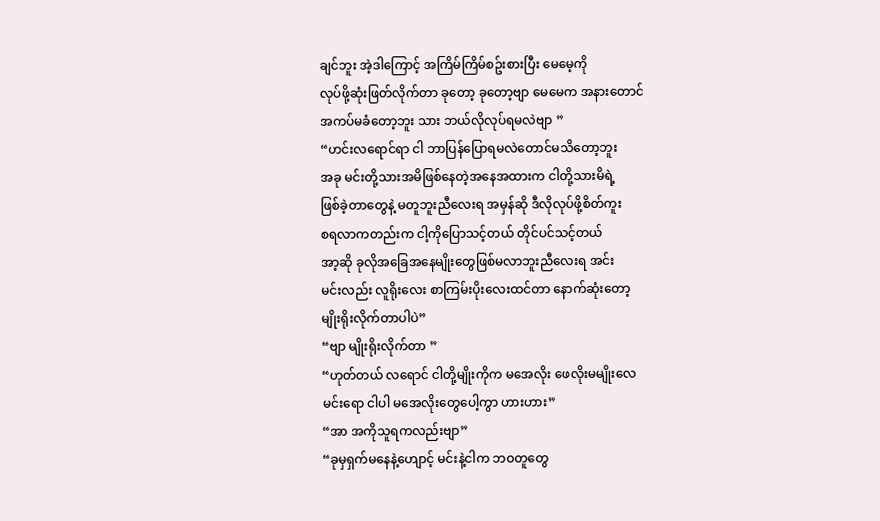ချင်ဘူး အဲ့ဒါကြောင့် အကြိမ်ကြိမ်စဥ်းစားပြီး မေမေ့ကို
လုပ်ဖို့ဆုံးဖြတ်လိုက်တာ ခုတော့ ခုတော့ဗျာ မေမေက အနားတောင်
အကပ်မခံတော့ဘူး သား ဘယ်လိုလုပ်ရမလဲဗျာ ”
“ဟင်းလရောင်ရာ ငါ ဘာပြန်ပြောရမလဲတောင်မသိတော့ဘူး
အခု မင်းတို့သားအမိဖြစ်နေတဲ့အနေအထားက ငါတို့သားမိရဲ့
ဖြစ်ခဲ့တာတွေနဲ့ မတူဘူးညီလေးရ အမှန်ဆို ဒီလိုလုပ်ဖို့စိတ်ကူး
စရလာကတည်းက ငါ့ကိုပြောသင့်တယ် တိုင်ပင်သင့်တယ်
အာ့ဆို ခုလိုအခြေအနေမျိုးတွေဖြစ်မလာဘူးညီလေးရ အင်း
မင်းလည်း လူရိုးလေး စာကြမ်းပိုးလေးထင်တာ နောက်ဆုံးတော့
မျိုးရိုးလိုက်တာပါပဲ”
“ဗျာ မျိုးရိုးလိုက်တာ ”
“ဟုတ်တယ် လရောင် ငါတို့မျိုးကိုက မအေလိုး ဖေလိုးမမျိုးလေ
မင်းရော ငါပါ မအေလိုးတွေပေါ့ကွာ ဟားဟား”
“အာ အကိုသူရကလည်းဗျာ”
“ခုမှရှက်မနေနဲ့ဟျောင့် မင်းနဲ့ငါက ဘဝတူတွေ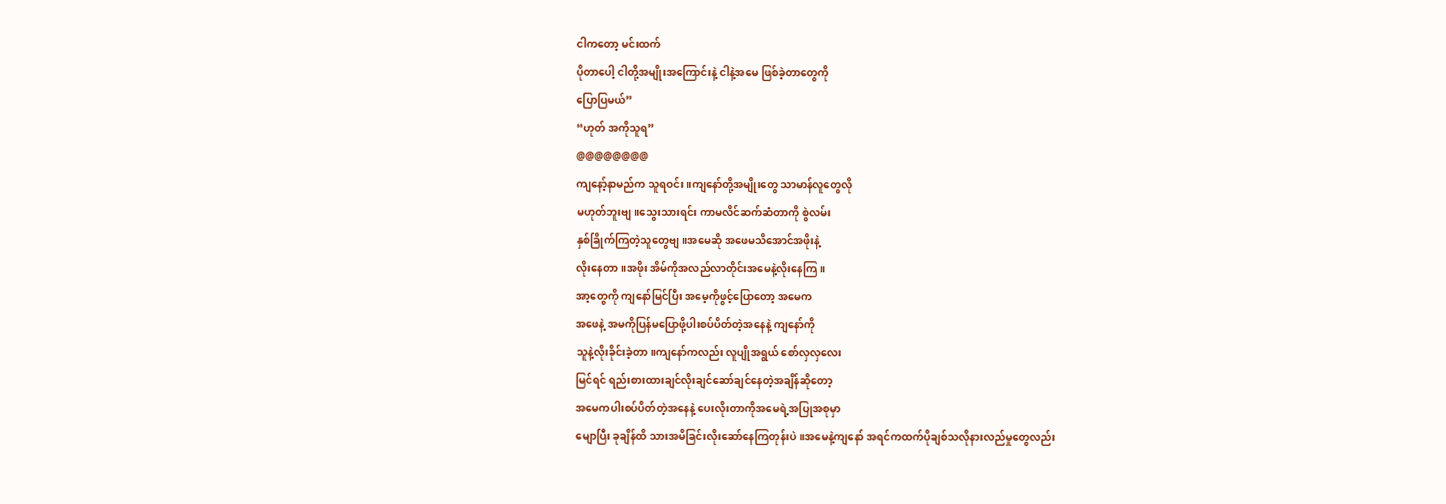ငါကတော့ မင်းထက်
ပိုတာပေါ့ ငါတို့အမျိုးအကြောင်းနဲ့ ငါနဲ့အမေ ဖြစ်ခဲ့တာတွေကို
ပြောပြမယ်”
“ဟုတ် အကိုသူရ”
@@@@@@@@
ကျနော့်နာမည်က သူရဝင်း။ကျနော်တို့အမျိုးတွေ သာမာန်လူတွေလို
မဟုတ်ဘူးဗျ။သွေးသားရင်း ကာမလိင်ဆက်ဆံတာကို စွဲလမ်း
နှစ်ခြိုက်ကြတဲ့သူတွေဗျ။အမေဆို အဖေမသိအောင်အဖိုးနဲ့
လိုးနေတာ။အဖိုး အိမ်ကိုအလည်လာတိုင်းအမေနဲ့လိုးနေကြ။
အာ့တွေကို ကျနော်မြင်ပြီး အမေ့ကိုဖွင့်ပြောတော့ အမေက
အဖေနဲ့ အမကိုပြန်မပြောဖို့ပါးစပ်ပိတ်တဲ့အနေနဲ့ ကျနော်ကို
သူနဲ့လိုးခိုင်းခဲ့တာ။ကျနော်ကလည်း လူပျိုအရွယ် စော်လှလှလေး
မြင်ရင် ရည်းစားထားချင်လိုးချင်ဆော်ချင်နေတဲ့အချိန်ဆိုတော့
အမေကပါးစပ်ပိတ်တဲ့အနေနဲ့ ပေးလိုးတာကိုအမေရဲ့အပြုအစုမှာ
မျောပြီး ခုချိန်ထိ သားအမိခြင်းလိုးဆော်နေကြတုန်းပဲ။အမေနဲ့ကျနော် အရင်ကထက်ပိုချစ်သလိုနားလည်မှုတွေလည်း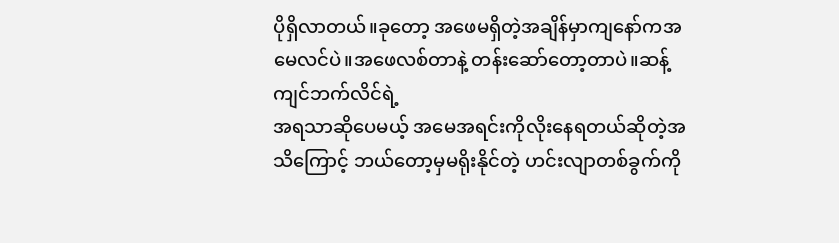ပိုရှိလာတယ်။ခုတော့ အဖေမရှိတဲ့အချိန်မှာကျနော်ကအမေလင်ပဲ။အဖေလစ်တာနဲ့ တန်းဆော်တော့တာပဲ။ဆန့်ကျင်ဘက်လိင်ရဲ့
အရသာဆိုပေမယ့် အမေအရင်းကိုလိုးနေရတယ်ဆိုတဲ့အသိကြောင့် ဘယ်တော့မှမရိုးနိုင်တဲ့ ဟင်းလျာတစ်ခွက်ကို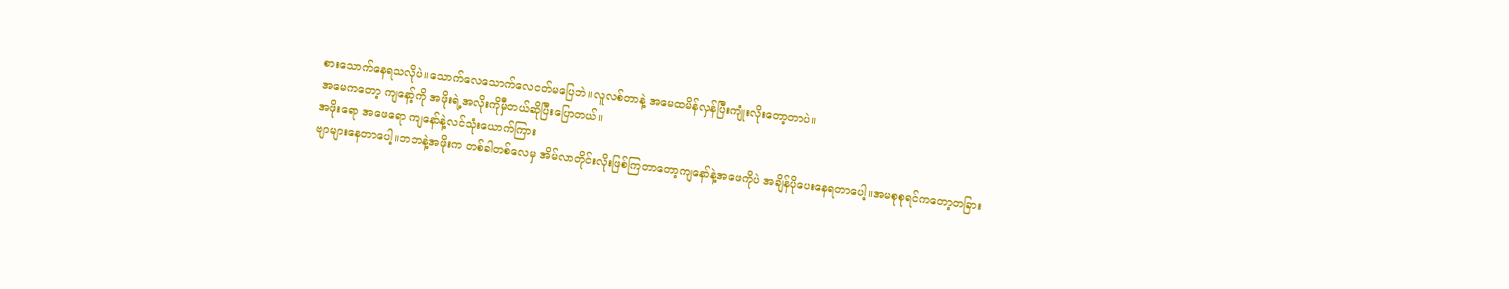စားသောက်နေရသလိုပဲ။သောက်လေသောက်လေငတ်မပြေဘဲ။လူလစ်တာနဲ့ အမေထမိန်လှန်ပြီးကျုံးလိုးတော့တာပဲ။
အမေကတော့ ကျနော့်ကို အဖိုးရဲ့အလိုးကိုမှီတယ်ဆိုပြီးပြောတယ်။
အဖိုးရော အဖေရော ကျနော်နဲ့လင်သုံးယောက်ကြား
ဗျာများနေတာပေါ့။ဘဘနဲ့အဖိုးက တစ်ခါတစ်လေမှ အိမ်လာတိုင်းလိုးဖြစ်ကြတာတော့ကျနော်နဲ့အဖေကိုပဲ အချိန်ပိုပေးနေရတာပေါ့။အမစုစုရင်ကတော့တခြား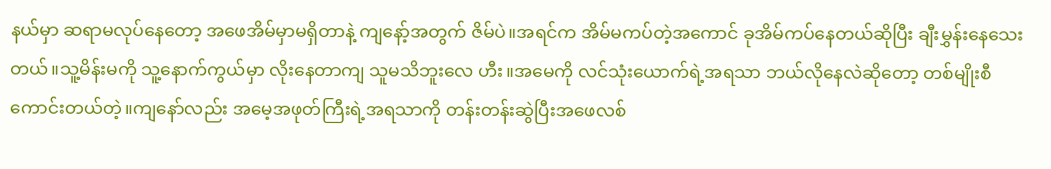နယ်မှာ ဆရာမလုပ်နေတော့ အဖေအိမ်မှာမရှိတာနဲ့ ကျနော့်အတွက် ဇိမ်ပဲ။အရင်က အိမ်မကပ်တဲ့အကောင် ခုအိမ်ကပ်နေတယ်ဆိုပြီး ချီးမွှန်းနေသေးတယ်။သူ့မိန်းမကို သူ့နောက်ကွယ်မှာ လိုးနေတာကျ သူမသိဘူးလေ ဟီး။အမေကို လင်သုံးယောက်ရဲ့အရသာ ဘယ်လိုနေလဲဆိုတော့ တစ်မျိုးစီကောင်းတယ်တဲ့။ကျနော်လည်း အမေ့အဖုတ်ကြီးရဲ့အရသာကို တန်းတန်းဆွဲပြီးအဖေလစ်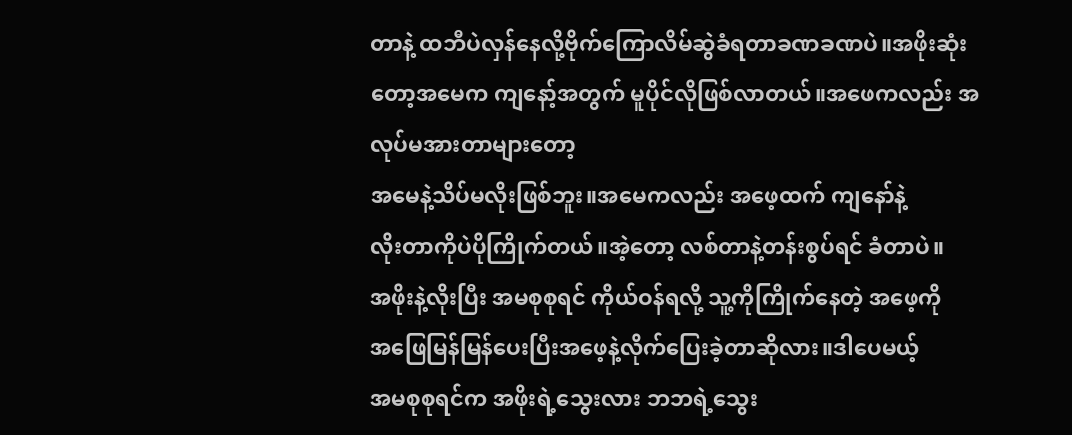တာနဲ့ ထဘီပဲလှန်နေလို့ဗိုက်ကြောလိမ်ဆွဲခံရတာခဏခဏပဲ။အဖိုးဆုံးတော့အမေက ကျနော့်အတွက် မူပိုင်လိုဖြစ်လာတယ်။အဖေကလည်း အလုပ်မအားတာများတော့
အမေနဲ့သိပ်မလိုးဖြစ်ဘူး။အမေကလည်း အဖေ့ထက် ကျနော်နဲ့
လိုးတာကိုပဲပိုကြိုက်တယ်။အဲ့တော့ လစ်တာနဲ့တန်းစွပ်ရင် ခံတာပဲ။
အဖိုးနဲ့လိုးပြီး အမစုစုရင် ကိုယ်ဝန်ရလို့ သူ့ကိုကြိုက်နေတဲ့ အဖေ့ကို
အဖြေမြန်မြန်ပေးပြီးအဖေ့နဲ့လိုက်ပြေးခဲ့တာဆိုလား။ဒါပေမယ့်
အမစုစုရင်က အဖိုးရဲ့သွေးလား ဘဘရဲ့သွေး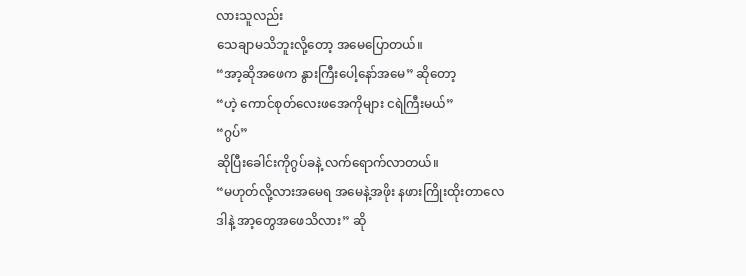လားသူလည်း
သေချာမသိဘူးလို့တော့ အမေပြောတယ်။
“အာ့ဆိုအဖေက နွားကြီးပေါ့နော်အမေ” ဆိုတော့
“ဟဲ့ ကောင်စုတ်လေးဖအေကိုများ ငရဲကြီးမယ်”
“ဂွပ်”
ဆိုပြီးခေါင်းကိုဂွပ်ခနဲ့ လက်ရောက်လာတယ်။
“မဟုတ်လို့လားအမေရ အမေနဲ့အဖိုး နဖားကြိုးထိုးတာလေ
ဒါနဲ့ အာ့တွေအဖေသိလား” ဆို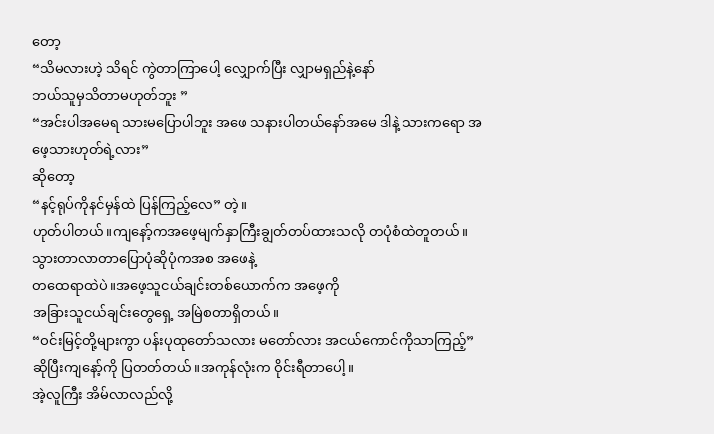တော့
“သိမလားဟဲ့ သိရင် ကွဲတာကြာပေါ့ လျှောက်ပြီး လျှာမရှည်နဲ့နော်
ဘယ်သူမှသိတာမဟုတ်ဘူး ”
“အင်းပါအမေရ သားမပြောပါဘူး အဖေ သနားပါတယ်နော်အမေ ဒါနဲ့ သားကရော အဖေ့သားဟုတ်ရဲ့လား”
ဆိုတော့
“နင့်ရုပ်ကိုနင်မှန်ထဲ ပြန်ကြည့်လေ” တဲ့။
ဟုတ်ပါတယ်။ကျနော့်ကအဖေ့မျက်နှာကြီးချွတ်တပ်ထားသလို တပုံစံထဲတူတယ်။သွားတာလာတာပြောပုံဆိုပုံကအစ အဖေနဲ့
တထေရာထဲပဲ။အဖေ့သူငယ်ချင်းတစ်ယောက်က အဖေ့ကို
အခြားသူငယ်ချင်းတွေရှေ့ အမြဲစတာရှိတယ်။
“ဝင်းမြင့်တို့များကွာ ပန်းပုထုတော်သလား မတော်လား အငယ်ကောင်ကိုသာကြည့်”
ဆိုပြီးကျနော့်ကို ပြတတ်တယ်။အကုန်လုံးက ဝိုင်းရီတာပေါ့။
အဲ့လူကြီး အိမ်လာလည်လို့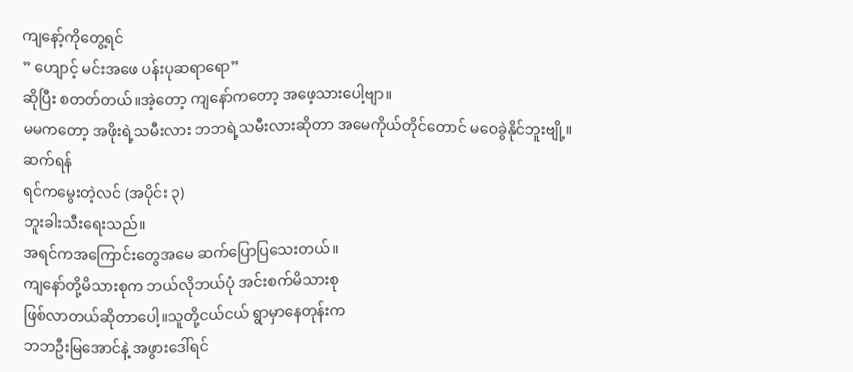ကျနော့်ကိုတွေ့ရင်
” ဟျောင့် မင်းအဖေ ပန်းပုဆရာရော”
ဆိုပြီး စတတ်တယ်။အဲ့တော့ ကျနော်ကတော့ အဖေ့သားပေါ့ဗျာ။
မမကတော့ အဖိုးရဲ့သမီးလား ဘဘရဲ့သမီးလားဆိုတာ အမေကိုယ်တိုင်တောင် မဝေခွဲနိုင်ဘူးဗျို့။
ဆက်ရန်
ရင်ကမွေးတဲ့လင် (အပိုင်း ၃)
ဘူးခါးသီးရေးသည်။
အရင်ကအကြောင်းတွေအမေ ဆက်ပြောပြသေးတယ်။
ကျနော်တို့မိသားစုက ဘယ်လိုဘယ်ပုံ အင်းစက်မိသားစု
ဖြစ်လာတယ်ဆိုတာပေါ့။သူတို့ငယ်ငယ် ရွာမှာနေတုန်းက
ဘဘဦးမြအောင်နဲ့ အဖွားဒေါ်ရင်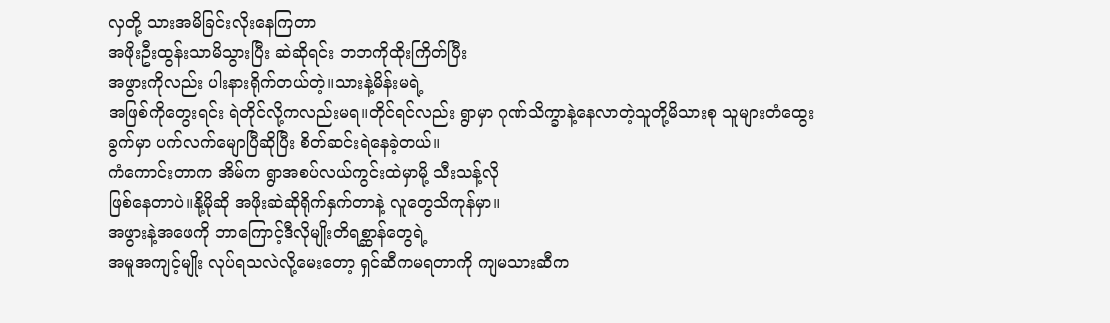လှတို့ သားအမိခြင်းလိုးနေကြတာ
အဖိုးဦးထွန်းသာမိသွားပြီး ဆဲဆိုရင်း ဘဘကိုထိုးကြိတ်ပြီး
အဖွားကိုလည်း ပါးနားရိုက်တယ်တဲ့။သားနဲ့မိန်းမရဲ့
အဖြစ်ကိုတွေးရင်း ရဲတိုင်လို့ကလည်းမရ။တိုင်ရင်လည်း ရွာမှာ ဂုဏ်သိက္ခာနဲ့နေလာတဲ့သူတို့မိသားစု သူများတံထွေးခွက်မှာ ပက်လက်မျောပြီဆိုပြီး စိတ်ဆင်းရဲနေခဲ့တယ်။
ကံကောင်းတာက အိမ်က ရွာအစပ်လယ်ကွင်းထဲမှာမို့ သီးသန့်လို
ဖြစ်နေတာပဲ။နို့မိုဆို အဖိုးဆဲဆိုရိုက်နှက်တာနဲ့ လူတွေသိကုန်မှာ။
အဖွားနဲ့အဖေကို ဘာကြောင့်ဒီလိုမျိုးတိရစ္ဆာန်တွေရဲ့
အမူအကျင့်မျိုး လုပ်ရသလဲလို့မေးတော့ ရှင်ဆီကမရတာကို ကျမသားဆီက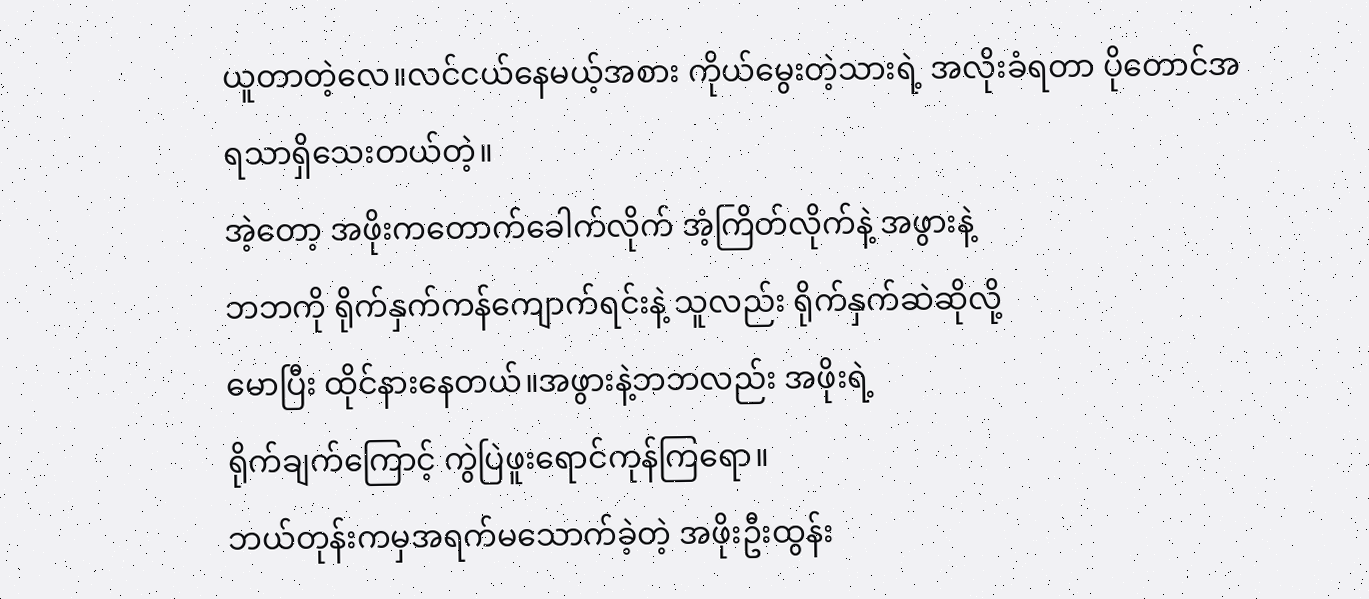ယူတာတဲ့လေ။လင်ငယ်နေမယ့်အစား ကိုယ်မွေးတဲ့သားရဲ့ အလိုးခံရတာ ပိုတောင်အရသာရှိသေးတယ်တဲ့။
အဲ့တော့ အဖိုးကတောက်ခေါက်လိုက် အံ့ကြိတ်လိုက်နဲ့ အဖွားနဲ့
ဘဘကို ရိုက်နှက်ကန်ကျောက်ရင်းနဲ့ သူလည်း ရိုက်နှက်ဆဲဆိုလို့
မောပြီး ထိုင်နားနေတယ်။အဖွားနဲ့ဘဘလည်း အဖိုးရဲ့
ရိုက်ချက်ကြောင့် ကွဲပြဲဖူးရောင်ကုန်ကြရော။
ဘယ်တုန်းကမှအရက်မသောက်ခဲ့တဲ့ အဖိုးဦးထွန်း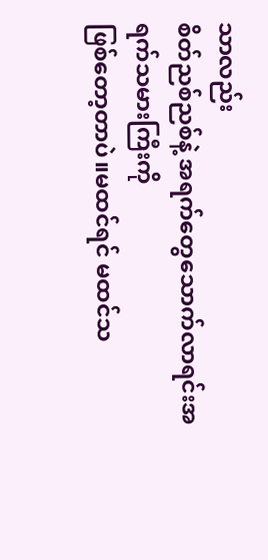သာလည်း
စိတ်ညစ်ညစ်နဲ့ အရက်တွေသောက်လာရင်းအရက်သမားကြီးကို
ဖြစ်တော့တာပဲ။မထင်ရင် မထင်သ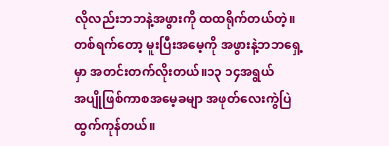လိုလည်းဘဘနဲ့အဖွားကို ထထရိုက်တယ်တဲ့။တစ်ရက်တော့ မူးပြီးအမေ့ကို အဖွားနဲ့ဘဘရှေ့မှာ အတင်းတက်လိုးတယ်။၁၃ ၁၄အရွယ်
အပျိုဖြစ်ကာစအမေ့ခမျာ အဖုတ်လေးကွဲပြဲထွက်ကုန်တယ်။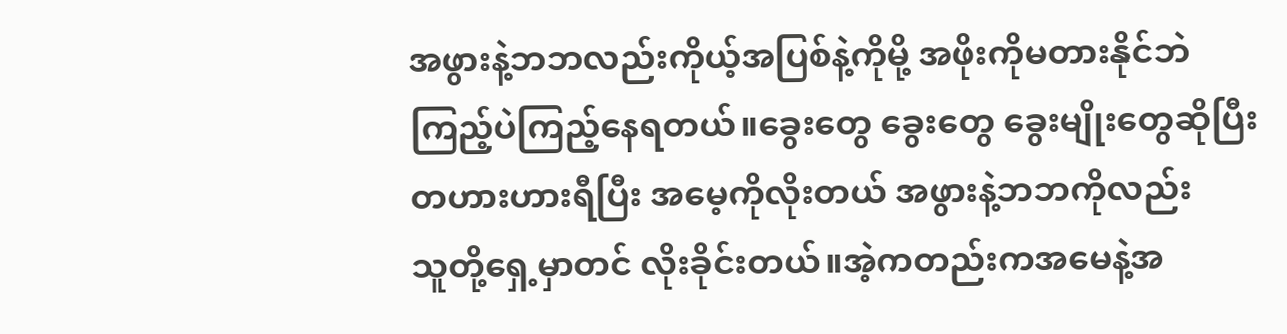အဖွားနဲ့ဘဘလည်းကိုယ့်အပြစ်နဲ့ကိုမို့ အဖိုးကိုမတားနိုင်ဘဲ
ကြည့်ပဲကြည့်နေရတယ်။ခွေးတွေ ခွေးတွေ ခွေးမျိုးတွေဆိုပြီး
တဟားဟားရီပြီး အမေ့ကိုလိုးတယ် အဖွားနဲ့ဘဘကိုလည်း
သူတို့ရှေ့မှာတင် လိုးခိုင်းတယ်။အဲ့ကတည်းကအမေနဲ့အ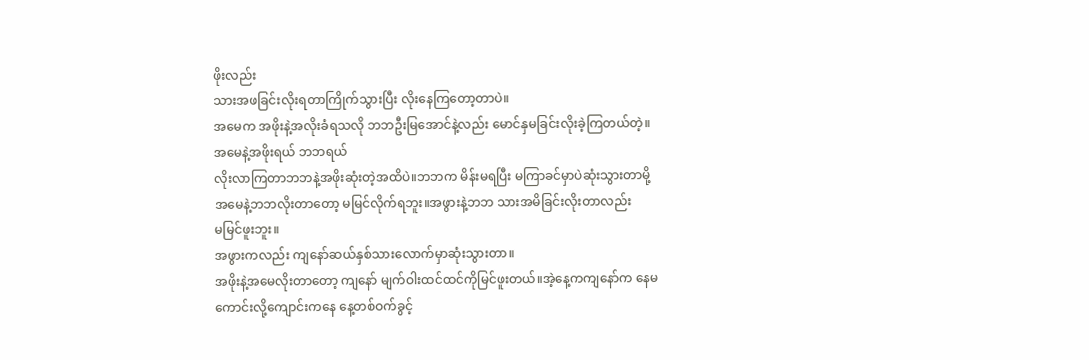ဖိုးလည်း
သားအဖခြင်းလိုးရတာကြိုက်သွားပြီး လိုးနေကြတော့တာပဲ။
အမေက အဖိုးနဲ့အလိုးခံရသလို ဘဘဦးမြအောင်နဲ့လည်း မောင်နှမခြင်းလိုးခဲ့ကြတယ်တဲ့။အမေနဲ့အဖိုးရယ် ဘဘရယ်
လိုးလာကြတာဘဘနဲ့အဖိုးဆုံးတဲ့အထိပဲ။ဘဘက မိန်းမရပြီး မကြာခင်မှာပဲဆုံးသွားတာမို့ အမေနဲ့ဘဘလိုးတာတော့ မမြင်လိုက်ရဘူး။အဖွားနဲ့ဘဘ သားအမိခြင်းလိုးတာလည်း
မမြင်ဖူးဘူး။
အဖွားကလည်း ကျနော်ဆယ်နှစ်သားလောက်မှာဆုံးသွားတာ။
အဖိုးနဲ့အမေလိုးတာတော့ ကျနော် မျက်ဝါးထင်ထင်ကိုမြင်ဖူးတယ်။အဲ့နေ့ကကျနော်က နေမကောင်းလို့ကျောင်းကနေ နေ့တစ်ဝက်ခွင့်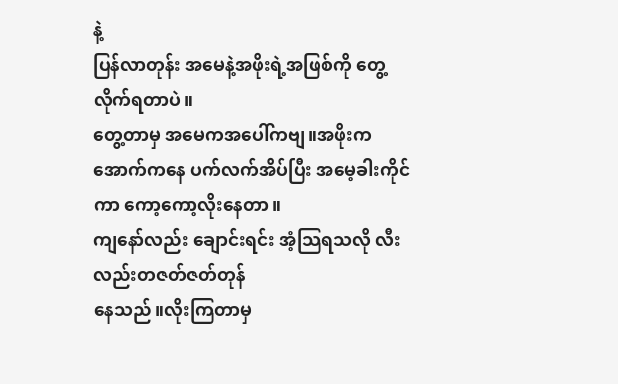နဲ့
ပြန်လာတုန်း အမေနဲ့အဖိုးရဲ့အဖြစ်ကို တွေ့လိုက်ရတာပဲ။
တွေ့တာမှ အမေကအပေါ်ကဗျ။အဖိုးက အောက်ကနေ ပက်လက်အိပ်ပြီး အမေ့ခါးကိုင်ကာ ကော့ကော့လိုးနေတာ။
ကျနော်လည်း ချောင်းရင်း အံ့သြရသလို လီးလည်းတဇတ်ဇတ်တုန်
နေသည်။လိုးကြတာမှ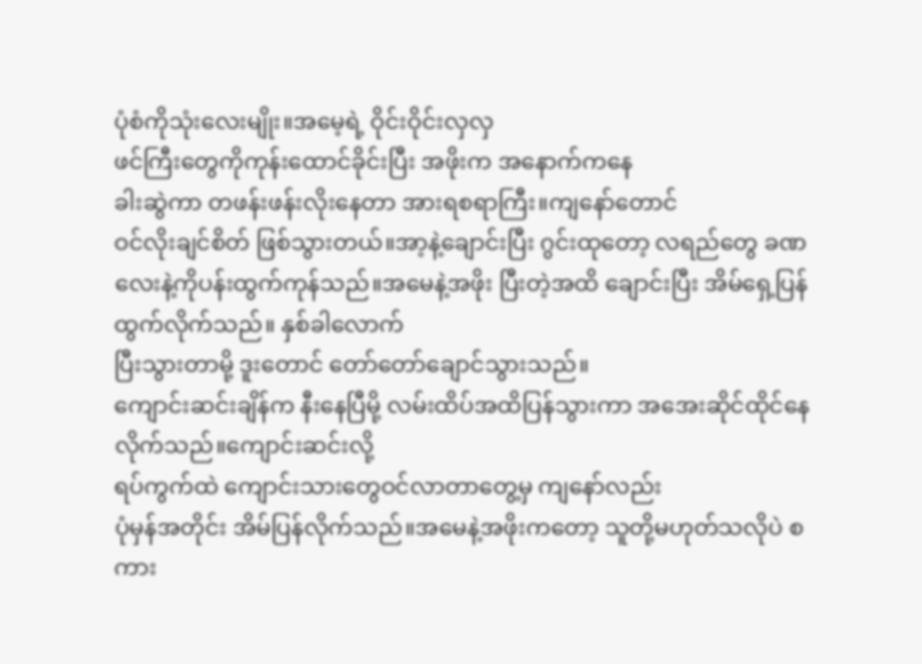ပုံစံကိုသုံးလေးမျိုး။အမေ့ရဲ့ ဝိုင်းဝိုင်းလှလှ
ဖင်ကြီးတွေကိုကုန်းထောင်ခိုင်းပြီး အဖိုးက အနောက်ကနေ
ခါးဆွဲကာ တဖန်းဖန်းလိုးနေတာ အားရစရာကြီး။ကျနော်တောင်
ဝင်လိုးချင်စိတ် ဖြစ်သွားတယ်။အာ့နဲ့ချောင်းပြီး ဂွင်းထုတော့ လရည်တွေ ခဏလေးနဲ့ကိုပန်းထွက်ကုန်သည်။အမေနဲ့အဖိုး ပြီးတဲ့အထိ ချောင်းပြီး အိမ်ရှေ့ပြန်ထွက်လိုက်သည်။ နှစ်ခါလောက်
ပြီးသွားတာမို့ ဒူးတောင် တော်တော်ချောင်သွားသည်။
ကျောင်းဆင်းချိန်က နီးနေပြီမို့ လမ်းထိပ်အထိပြန်သွားကာ အအေးဆိုင်ထိုင်နေလိုက်သည်။ကျောင်းဆင်းလို့
ရပ်ကွက်ထဲ ကျောင်းသားတွေဝင်လာတာတွေ့မှ ကျနော်လည်း
ပုံမှန်အတိုင်း အိမ်ပြန်လိုက်သည်။အမေနဲ့အဖိုးကတော့ သူတို့မဟုတ်သလိုပဲ စကား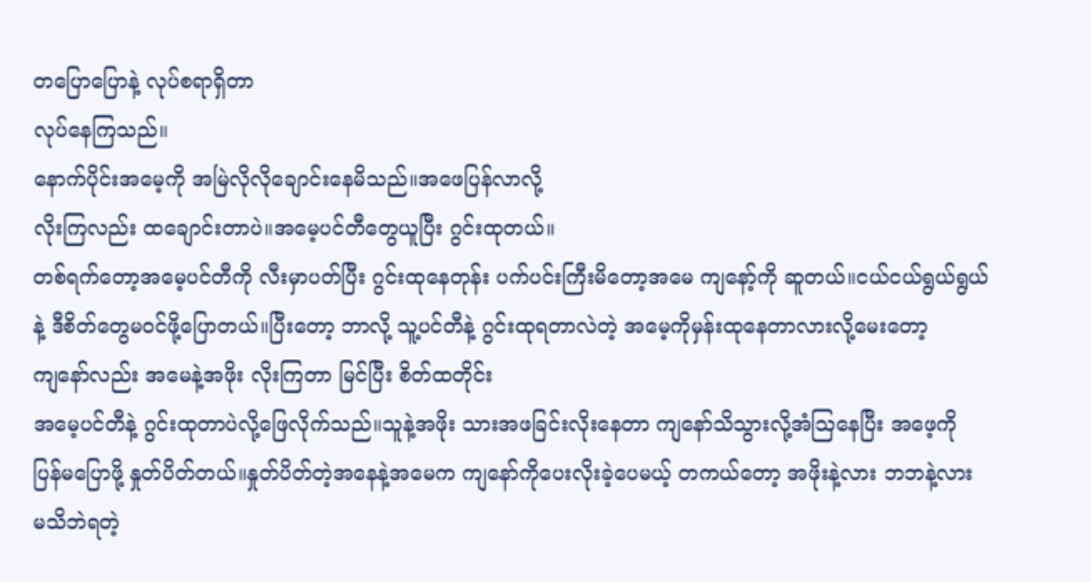တပြောပြောနဲ့ လုပ်စရာရှိတာ
လုပ်နေကြသည်။
နောက်ပိုင်းအမေ့ကို အမြဲလိုလိုချောင်းနေမိသည်။အဖေပြန်လာလို့
လိုးကြလည်း ထချောင်းတာပဲ။အမေ့ပင်တီတွေယူပြီး ဂွင်းထုတယ်။
တစ်ရက်တော့အမေ့ပင်တီကို လီးမှာပတ်ပြီး ဂွင်းထုနေတုန်း ပက်ပင်းကြီးမိတော့အမေ ကျနော့်ကို ဆူတယ်။ငယ်ငယ်ရွယ်ရွယ်နဲ့ ဒီစိတ်တွေမဝင်ဖို့ပြောတယ်။ပြီးတော့ ဘာလို့ သူ့ပင်တီနဲ့ ဂွင်းထုရတာလဲတဲ့ အမေ့ကိုမှန်းထုနေတာလားလို့မေးတော့
ကျနော်လည်း အမေနဲ့အဖိုး လိုးကြတာ မြင်ပြီး စိတ်ထတိုင်း
အမေ့ပင်တီနဲ့ ဂွင်းထုတာပဲလို့ဖြေလိုက်သည်။သူနဲ့အဖိုး သားအဖခြင်းလိုးနေတာ ကျနော်သိသွားလို့အံသြနေပြီး အဖေ့ကို
ပြန်မပြောဖို့ နှုတ်ပိတ်တယ်။နှုတ်ပိတ်တဲ့အနေနဲ့အမေက ကျနော်ကိုပေးလိုးခဲ့ပေမယ့် တကယ်တော့ အဖိုးနဲ့လား ဘဘနဲ့လား
မသိဘဲရတဲ့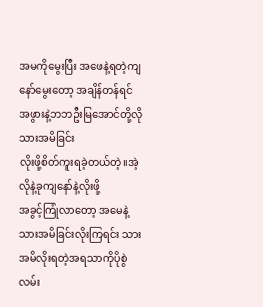အမကိုမွေးပြီး အဖေနဲ့ရတဲ့ကျနော်မွေးတော့ အချိန်တန်ရင် အဖွားနဲ့ဘဘဦးမြအောင်တို့လို သားအမိခြင်း
လိုးဖို့စိတ်ကူးရခဲ့တယ်တဲ့။အဲ့လိုနဲ့ခုကျနော်နဲ့လိုးဖို့
အခွင့်ကြုံလာတော့ အမေနဲ့သားအမိခြင်းလိုးကြရင်း သားအမိလိုးရတဲ့အရသာကိုပိုစွဲလမ်း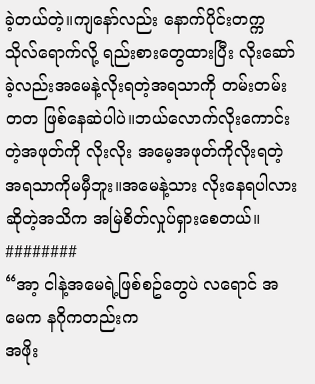ခဲ့တယ်တဲ့။ကျနော်လည်း နောက်ပိုင်းတက္ကသိုလ်ရောက်လို့ ရည်းစားတွေထားပြီး လိုးဆော်ခဲ့လည်းအမေနဲ့လိုးရတဲ့အရသာကို တမ်းတမ်းတတ ဖြစ်နေဆဲပါပဲ။ဘယ်လောက်လိုးကောင်းတဲ့အဖုတ်ကို လိုးလိုး အမေ့အဖုတ်ကိုလိုးရတဲ့အရသာကိုမမှီဘူး။အမေနဲ့သား လိုးနေရပါလားဆိုတဲ့အသိက အမြဲစိတ်လှုပ်ရှားစေတယ်။
########
“အာ့ ငါနဲ့အမေရဲ့ဖြစ်စဥ်တွေပဲ လရောင် အမေက နဂိုကတည်းက
အဖိုး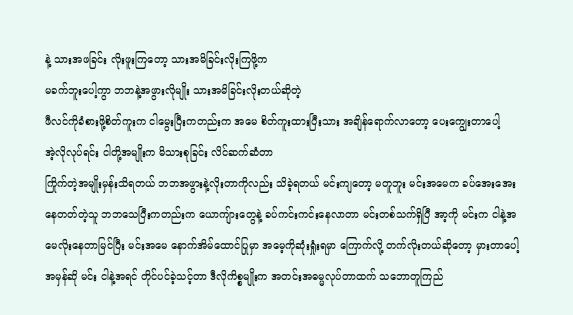နဲ့ သားအဖခြင်း လိုးဖူးကြတော့ သားအမိခြင်းလိုးကြဖို့က
မခက်ဘူးပေါ့ကွာ ဘဘနဲ့အဖွားလိုမျိုး သားအမိခြင်းလိုးတယ်ဆိုတဲ့
ဖီလင်ကိုခံစားဖို့စိတ်ကူးက ငါမွေးပြီးကတည်းက အမေ စိတ်ကူးထားပြီးသား အချိန်ရောက်လာတော့ ပေးကျွေးတာပေါ့
အဲ့လိုလုပ်ရင်း ငါတို့အမျိုးက မိသားစုခြင်း လိင်ဆက်ဆံတာ
ကြိုက်တဲ့အမျိုးမှန်းသိရတယ် ဘဘအဖွားနဲ့လိုးတာကိုလည်း သိခဲ့ရတယ် မင်းကျတော့ မတူဘူး မင်းအမေက ခပ်အေးအေး
နေတတ်တဲ့သူ ဘဘသေပြီးကတည်းက ယောကျ်ားတွေနဲ့ ခပ်ကင်းကင်းနေလာတာ မင်းတစ်သက်ရှိပြီ အာ့ကို မင်းက ငါနဲ့အမေလိုးနေတာမြင်ပြီး မင်းအမေ နောက်အိမ်ထောင်ပြုမှာ အမေ့ကိုဆုံးရှုံးရမှာ ကြောက်လို့ တက်လိုးတယ်ဆိုတော့ မှားတာပေါ့ အမှန်ဆို မင်း ငါနဲ့အရင် တိုင်ပင်ခဲ့သင့်တာ ဒီလိုကိစ္စမျိုးက အတင်းအဓမ္မလုပ်တာထက် သဘောတူကြည်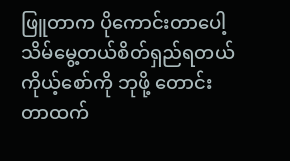ဖြူတာက ပိုကောင်းတာပေါ့ သိမ်မွေ့တယ်စိတ်ရှည်ရတယ် ကိုယ့်စော်ကို ဘုဖို့ တောင်းတာထက်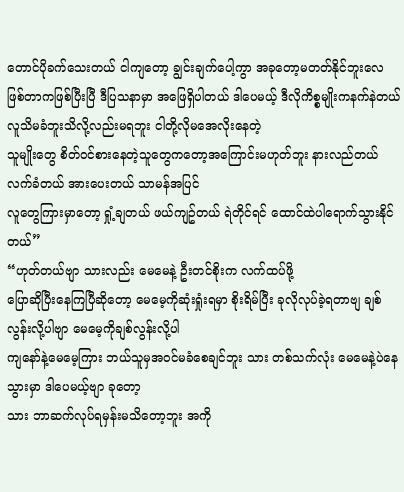တောင်ပိုခက်သေးတယ် ငါကျတော့ ချွင်းချက်ပေါ့ကွာ အခုတော့မတတ်နိုင်ဘူးလေ ဖြစ်တာကဖြစ်ပြီးပြီ ဒီပြသနာမှာ အဖြေရှိပါတယ် ဒါပေမယ့် ဒီလိုကိစ္စမျိုးကနက်နဲတယ် လူသိမခံဘူးသိလို့လည်းမရဘူး ငါတို့လိုမအေလိုးနေတဲ့
သူမျိုးတွေ စိတ်ဝင်စားနေတဲ့သူတွေကတော့အကြောင်းမဟုတ်ဘူး နားလည်တယ် လက်ခံတယ် အားပေးတယ် သာမန်အပြင်
လူတွေကြားမှာတော့ ရှုံ့ချတယ် ဖယ်ကျဥ်တယ် ရဲတိုင်ရင် ထောင်ထဲပါရောက်သွားနိုင်တယ်”
“ဟုတ်တယ်ဗျာ သားလည်း မေမေနဲ့ ဦးတင်စိုးက လက်ထပ်ဖို့
ပြောဆိုပြီးနေကြပြီဆိုတော့ မေမေ့ကိုဆုံးရှုံးရမှာ စိုးရိမ်ပြီး ခုလိုလုပ်ခဲ့ရတာဗျ ချစ်လွန်းလို့ပါဗျာ မေမေ့ကိုချစ်လွန်းလို့ပါ
ကျနော်နဲ့မေမေ့ကြား ဘယ်သူမှအဝင်မခံစေချင်ဘူး သား တစ်သက်လုံး မေမေနဲ့ပဲနေသွားမှာ ဒါပေမယ့်ဗျာ ခုတော့
သား ဘာဆက်လုပ်ရမှန်းမသိတော့ဘူး အကို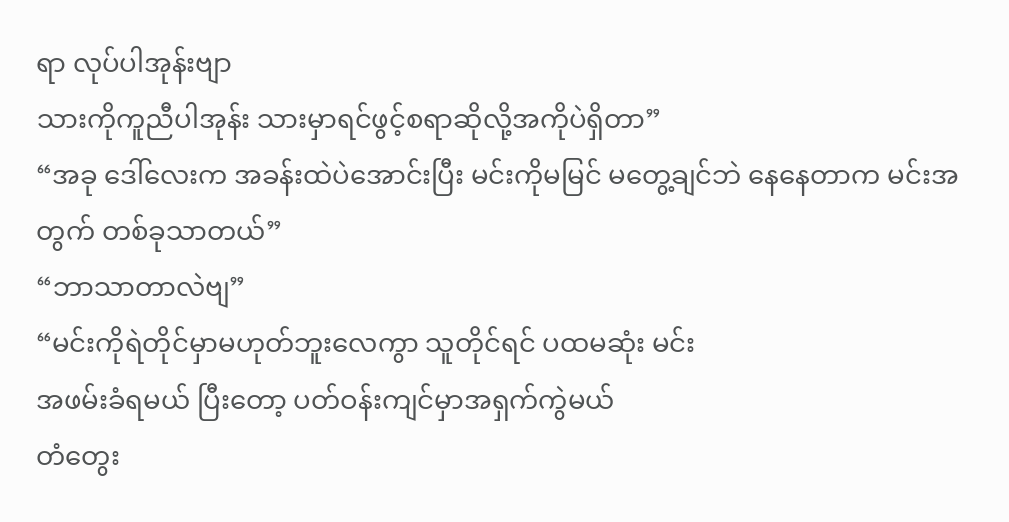ရာ လုပ်ပါအုန်းဗျာ
သားကိုကူညီပါအုန်း သားမှာရင်ဖွင့်စရာဆိုလို့အကိုပဲရှိတာ”
“အခု ဒေါ်လေးက အခန်းထဲပဲအောင်းပြီး မင်းကိုမမြင် မတွေ့ချင်ဘဲ နေနေတာက မင်းအတွက် တစ်ခုသာတယ်”
“ဘာသာတာလဲဗျ”
“မင်းကိုရဲတိုင်မှာမဟုတ်ဘူးလေကွာ သူတိုင်ရင် ပထမဆုံး မင်း
အဖမ်းခံရမယ် ပြီးတော့ ပတ်ဝန်းကျင်မှာအရှက်ကွဲမယ်
တံတွေး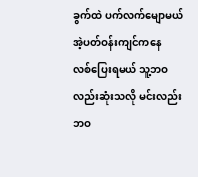ခွက်ထဲ ပက်လက်မျောမယ် အဲ့ပတ်ဝန်းကျင်ကနေ
လစ်ပြေးရမယ် သူ့ဘဝလည်းဆုံးသလို မင်းလည်းဘဝ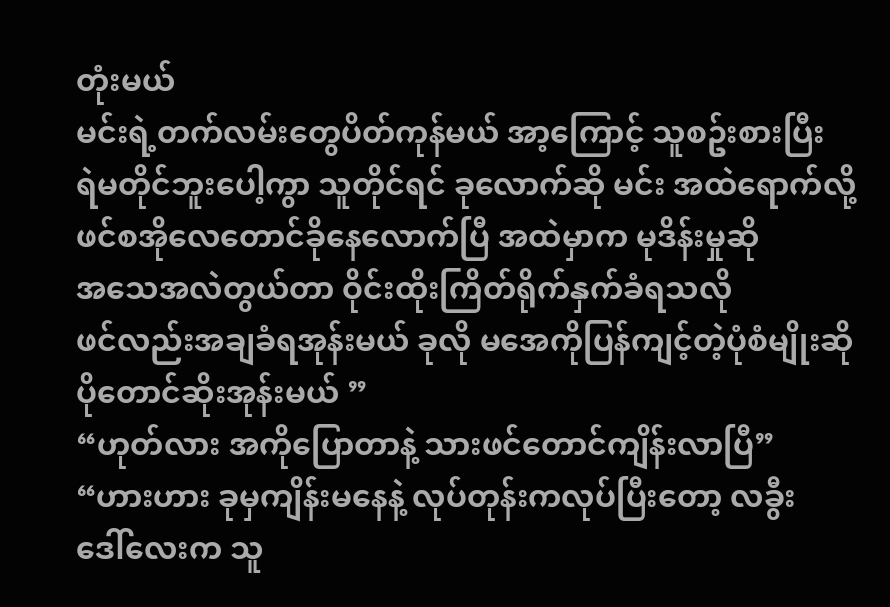တုံးမယ်
မင်းရဲ့တက်လမ်းတွေပိတ်ကုန်မယ် အာ့ကြောင့် သူစဥ်းစားပြီး
ရဲမတိုင်ဘူးပေါ့ကွာ သူတိုင်ရင် ခုလောက်ဆို မင်း အထဲရောက်လို့
ဖင်စအိုလေတောင်ခိုနေလောက်ပြီ အထဲမှာက မုဒိန်းမှုဆို
အသေအလဲတွယ်တာ ဝိုင်းထိုးကြိတ်ရိုက်နှက်ခံရသလို
ဖင်လည်းအချခံရအုန်းမယ် ခုလို မအေကိုပြန်ကျင့်တဲ့ပုံစံမျိုးဆို
ပိုတောင်ဆိုးအုန်းမယ် ”
“ဟုတ်လား အကိုပြောတာနဲ့ သားဖင်တောင်ကျိန်းလာပြီ”
“ဟားဟား ခုမှကျိန်းမနေနဲ့ လုပ်တုန်းကလုပ်ပြီးတော့ လခွီး
ဒေါ်လေးက သူ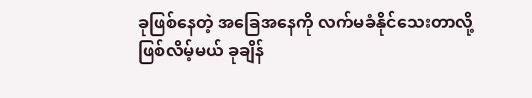ခုဖြစ်နေတဲ့ အခြေအနေကို လက်မခံနိုင်သေးတာလို့
ဖြစ်လိမ့်မယ် ခုချိန်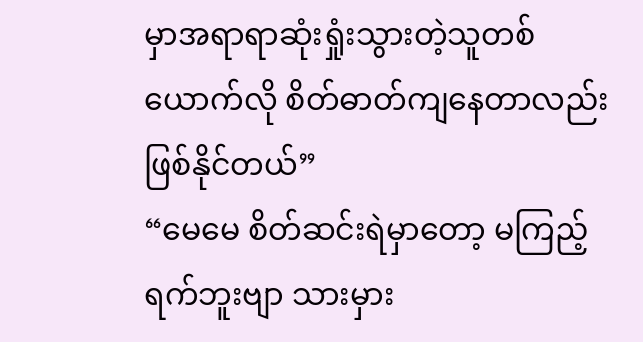မှာအရာရာဆုံးရှုံးသွားတဲ့သူတစ်ယောက်လို စိတ်ဓာတ်ကျနေတာလည်းဖြစ်နိုင်တယ်”
“မေမေ စိတ်ဆင်းရဲမှာတော့ မကြည့်ရက်ဘူးဗျာ သားမှား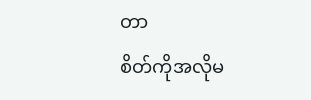တာ
စိတ်ကိုအလိုမ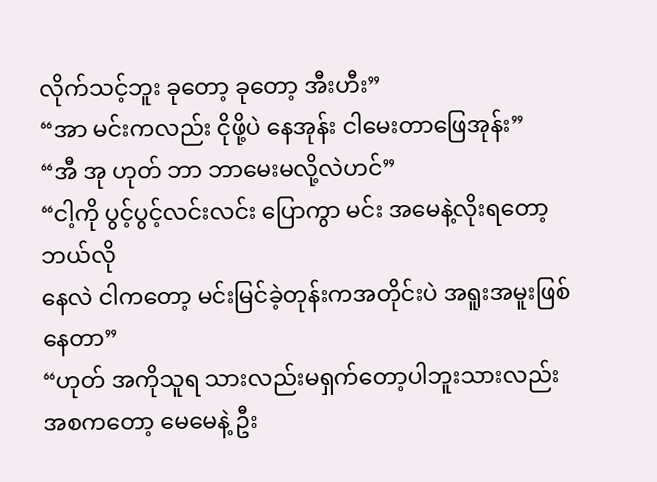လိုက်သင့်ဘူး ခုတော့ ခုတော့ အီးဟီး”
“အာ မင်းကလည်း ငိုဖို့ပဲ နေအုန်း ငါမေးတာဖြေအုန်း”
“အီ အု ဟုတ် ဘာ ဘာမေးမလို့လဲဟင်”
“ငါ့ကို ပွင့်ပွင့်လင်းလင်း ပြောကွာ မင်း အမေနဲ့လိုးရတော့ ဘယ်လို
နေလဲ ငါကတော့ မင်းမြင်ခဲ့တုန်းကအတိုင်းပဲ အရူးအမူးဖြစ်နေတာ”
“ဟုတ် အကိုသူရ သားလည်းမရှက်တော့ပါဘူးသားလည်း
အစကတော့ မေမေနဲ့ ဦး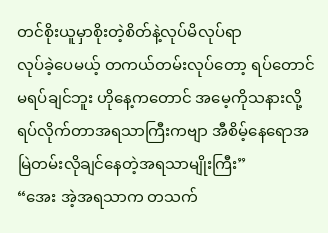တင်စိုးယူမှာစိုးတဲ့စိတ်နဲ့လုပ်မိလုပ်ရာ
လုပ်ခဲ့ပေမယ့် တကယ်တမ်းလုပ်တော့ ရပ်တောင်မရပ်ချင်ဘူး ဟိုနေ့ကတောင် အမေ့ကိုသနားလို့ရပ်လိုက်တာအရသာကြီးကဗျာ အီစိမ့်နေရောအမြဲတမ်းလိုချင်နေတဲ့အရသာမျိုးကြီး”
“အေး အဲ့အရသာက တသက်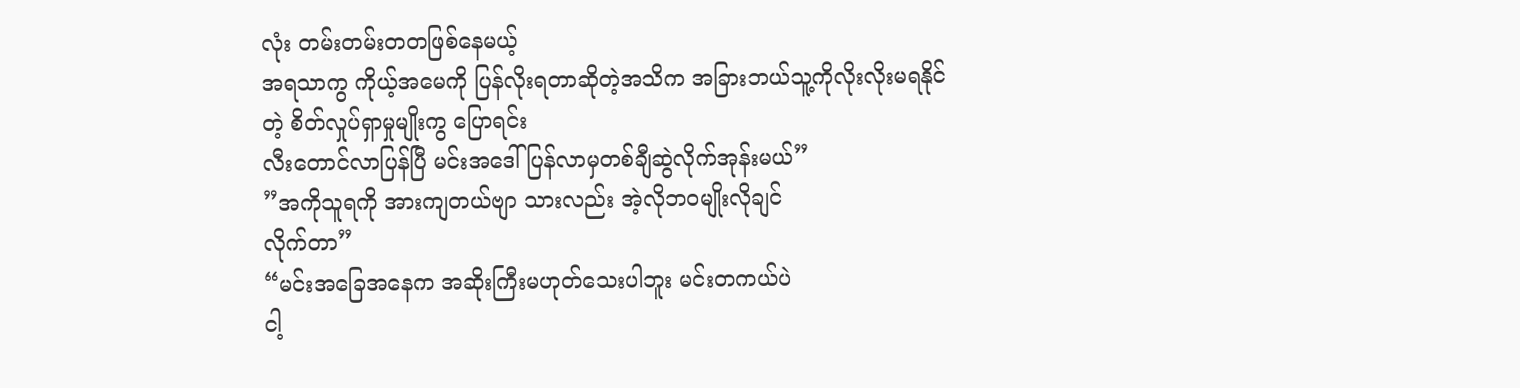လုံး တမ်းတမ်းတတဖြစ်နေမယ့်
အရသာကွ ကိုယ့်အမေကို ပြန်လိုးရတာဆိုတဲ့အသိက အခြားဘယ်သူ့ကိုလိုးလိုးမရနိုင်တဲ့ စိတ်လှုပ်ရှာမှုမျိုးကွ ပြောရင်း
လီးတောင်လာပြန်ပြီ မင်းအဒေါ်ပြန်လာမှတစ်ချီဆွဲလိုက်အုန်းမယ်”
”အကိုသူရကို အားကျတယ်ဗျာ သားလည်း အဲ့လိုဘဝမျိုးလိုချင်
လိုက်တာ”
“မင်းအခြေအနေက အဆိုးကြီးမဟုတ်သေးပါဘူး မင်းတကယ်ပဲ
ငါ့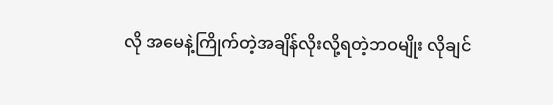လို အမေနဲ့ကြိုက်တဲ့အချိန်လိုးလို့ရတဲ့ဘဝမျိုး လိုချင်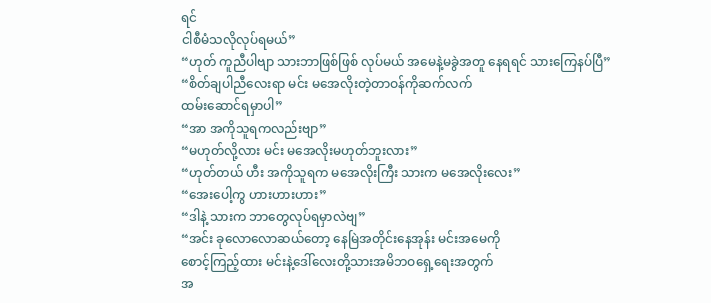ရင်
ငါစီမံသလိုလုပ်ရမယ်”
“ဟုတ် ကူညီပါဗျာ သားဘာဖြစ်ဖြစ် လုပ်မယ် အမေနဲ့မခွဲအတူ နေရရင် သားကြေနပ်ပြီ”
“စိတ်ချပါညီလေးရာ မင်း မအေလိုးတဲ့တာဝန်ကိုဆက်လက်
ထမ်းဆောင်ရမှာပါ”
“အာ အကိုသူရကလည်းဗျာ”
“မဟုတ်လို့လား မင်း မအေလိုးမဟုတ်ဘူးလား”
“ဟုတ်တယ် ဟီး အကိုသူရက မအေလိုးကြီး သားက မအေလိုးလေး”
“အေးပေါ့ကွ ဟားဟားဟား”
“ဒါနဲ့ သားက ဘာတွေလုပ်ရမှာလဲဗျ”
“အင်း ခုလောလောဆယ်တော့ နေမြဲအတိုင်းနေအုန်း မင်းအမေကို
စောင့်ကြည့်ထား မင်းနဲ့ဒေါ်လေးတို့သားအမိဘဝရှေ့ရေးအတွက်
အ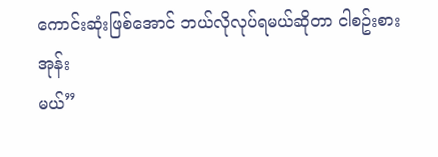ကောင်းဆုံးဖြစ်အောင် ဘယ်လိုလုပ်ရမယ်ဆိုတာ ငါစဥ်းစားအုန်း
မယ်”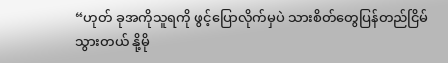“ဟုတ် ခုအကိုသူရကို ဖွင့်ပြောလိုက်မှပဲ သားစိတ်တွေပြန်တည်ငြိမ်
သွားတယ် နို့မို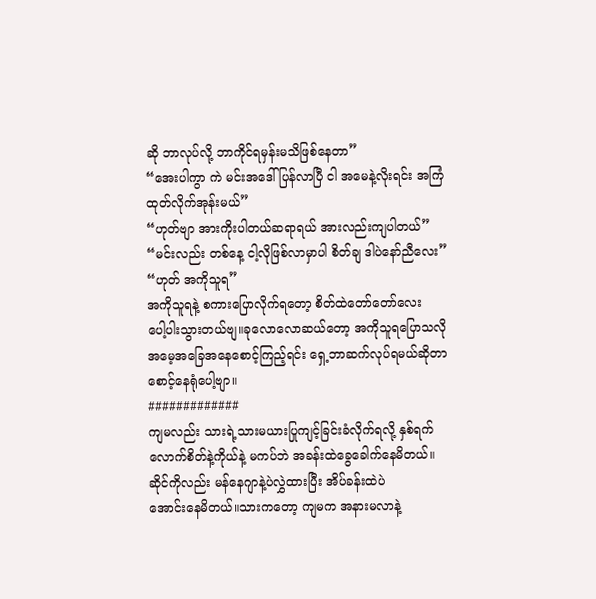ဆို ဘာလုပ်လို့ ဘာကိုင်ရမှန်းမသိဖြစ်နေတာ”
“အေးပါကွာ ကဲ မင်းအဒေါ်ပြန်လာပြီ ငါ အမေနဲ့လိုးရင်း အကြံထုတ်လိုက်အုန်းမယ်”
“ဟုတ်ဗျာ အားကိုးပါတယ်ဆရာရယ် အားလည်းကျပါတယ်”
“မင်းလည်း တစ်နေ့ ငါ့လိုဖြစ်လာမှာပါ စိတ်ချ ဒါပဲနော်ညီလေး”
“ဟုတ် အကိုသူရ”
အကိုသူရနဲ့ စကားပြောလိုက်ရတော့ စိတ်ထဲတော်တော်လေး
ပေါ့ပါးသွားတယ်ဗျ။ခုလောလောဆယ်တော့ အကိုသူရပြောသလို
အမေ့အခြေအနေစောင့်ကြည့်ရင်း ရှေ့ဘာဆက်လုပ်ရမယ်ဆိုတာ
စောင့်နေရုံပေါ့ဗျာ။
#############
ကျမလည်း သားရဲ့သားမယားပြုကျင့်ခြင်းခံလိုက်ရလို့ နှစ်ရက်
လောက်စိတ်နဲ့ကိုယ်နဲ့ မကပ်ဘဲ အခန်းထဲခွေခေါက်နေမိတယ်။
ဆိုင်ကိုလည်း မန်နေဂျာနဲ့ပဲလွှဲထားပြီး အိပ်ခန်းထဲပဲ
အောင်းနေမိတယ်။သားကတော့ ကျမက အနားမလာနဲ့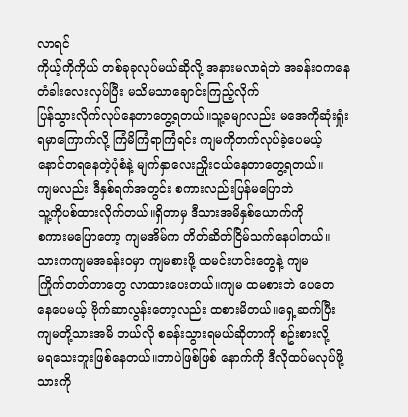လာရင်
ကိုယ့်ကိုကိုယ် တစ်ခုခုလုပ်မယ်ဆိုလို့ အနားမလာရဲဘဲ အခန်းဝကနေ တံခါးလေးလှပ်ပြီး မသိမသာချောင်းကြည့်လိုက်
ပြန်သွားလိုက်လုပ်နေတာတွေ့ရတယ်။သူ့ခမျာလည်း မအေကိုဆုံးရှုံး
ရမှာကြောက်လို့ ကြံမိကြံရာကြံရင်း ကျမကိုတက်လုပ်ခဲ့ပေမယ့်
နောင်တရနေတဲ့ပုံစံနဲ့ မျက်နှာလေးညှိုးငယ်နေတာတွေ့ရတယ်။
ကျမလည်း ဒီနှစ်ရက်အတွင်း စကားလည်းပြန်မပြောဘဲ
သူ့ကိုပစ်ထားလိုက်တယ်။ရှိတာမှ ဒီသားအမိနှစ်ယောက်ကို
စကားမပြောတော့ ကျမအိမ်က တိတ်ဆိတ်ငြိမ်သက်နေပါတယ်။
သားကကျမအခန်းဝမှာ ကျမစားဖို့ ထမင်းဟင်းတွေနဲ့ ကျမ
ကြိုက်တတ်တာတွေ လာထားပေးတယ်။ကျမ ထမစားဘဲ ပေတေ
နေပေမယ့် ဗိုက်ဆာလွန်းတော့လည်း ထစားမိတယ်။ရှေ့ဆက်ပြီး
ကျမတို့သားအမိ ဘယ်လို စခန်းသွားရမယ်ဆိုတာကို စဥ်းစားလို့
မရသေးဘူးဖြစ်နေတယ်။ဘာပဲဖြစ်ဖြစ် နောက်ကို ဒီလိုထပ်မလုပ်ဖို့
သားကို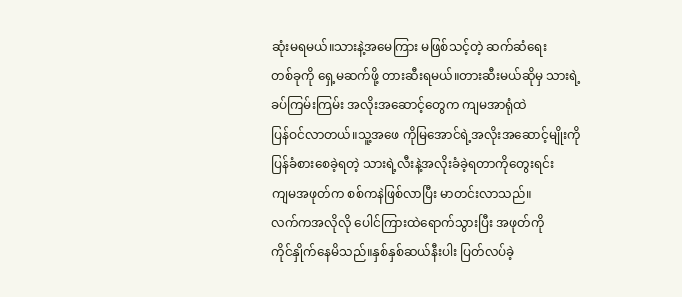ဆုံးမရမယ်။သားနဲ့အမေကြား မဖြစ်သင့်တဲ့ ဆက်ဆံရေး
တစ်ခုကို ရှေ့မဆက်ဖို့ တားဆီးရမယ်။တားဆီးမယ်ဆိုမှ သားရဲ့
ခပ်ကြမ်းကြမ်း အလိုးအဆောင့်တွေက ကျမအာရုံထဲ
ပြန်ဝင်လာတယ်။သူ့အဖေ ကိုမြအောင်ရဲ့အလိုးအဆောင့်မျိုးကို
ပြန်ခံစားစေခဲ့ရတဲ့ သားရဲ့လီးနဲ့အလိုးခံခဲ့ရတာကိုတွေးရင်း
ကျမအဖုတ်က စစ်ကနဲဖြစ်လာပြီး မာတင်းလာသည်။
လက်ကအလိုလို ပေါင်ကြားထဲရောက်သွားပြီး အဖုတ်ကို
ကိုင်နှိုက်နေမိသည်။နှစ်နှစ်ဆယ်နီးပါး ပြတ်လပ်ခဲ့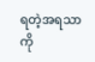ရတဲ့အရသာကို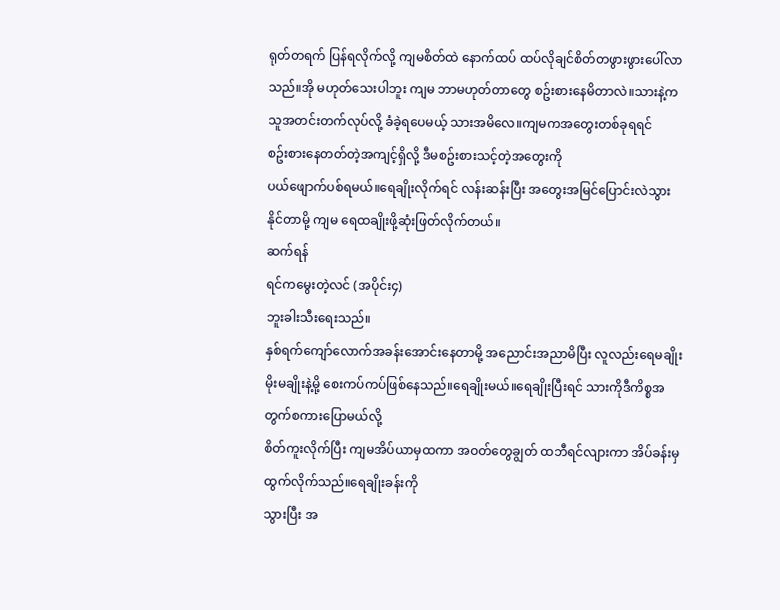ရုတ်တရက် ပြန်ရလိုက်လို့ ကျမစိတ်ထဲ နောက်ထပ် ထပ်လိုချင်စိတ်တဖွားဖွားပေါ်လာသည်။အို မဟုတ်သေးပါဘူး ကျမ ဘာမဟုတ်တာတွေ စဥ်းစားနေမိတာလဲ။သားနဲ့က သူအတင်းတက်လုပ်လို့ ခံခဲ့ရပေမယ့် သားအမိလေ။ကျမကအတွေးတစ်ခုရရင်
စဥ်းစားနေတတ်တဲ့အကျင့်ရှိလို့ ဒီမစဥ်းစားသင့်တဲ့အတွေးကို
ပယ်ဖျောက်ပစ်ရမယ်။ရေချိုးလိုက်ရင် လန်းဆန်းပြီး အတွေးအမြင်ပြောင်းလဲသွားနိုင်တာမို့ ကျမ ရေထချိုးဖို့ဆုံးဖြတ်လိုက်တယ်။
ဆက်ရန်
ရင်ကမွေးတဲ့လင် (အပိုင်း၄)
ဘူးခါးသီးရေးသည်။
နှစ်ရက်ကျော်လောက်အခန်းအောင်းနေတာမို့ အညောင်းအညာမိပြီး လူလည်းရေမချိုးမိုးမချိုးနဲ့မို့ စေးကပ်ကပ်ဖြစ်နေသည်။ရေချိုးမယ်။ရေချိုးပြီးရင် သားကိုဒီကိစ္စအတွက်စကားပြောမယ်လို့
စိတ်ကူးလိုက်ပြီး ကျမအိပ်ယာမှထကာ အဝတ်တွေချွတ် ထဘီရင်လျားကာ အိပ်ခန်းမှထွက်လိုက်သည်။ရေချိုးခန်းကို
သွားပြီး အ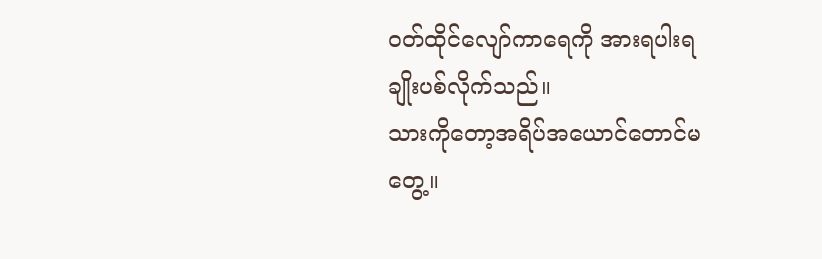ဝတ်ထိုင်လျော်ကာရေကို အားရပါးရချိုးပစ်လိုက်သည်။
သားကိုတော့အရိပ်အယောင်တောင်မတွေ့။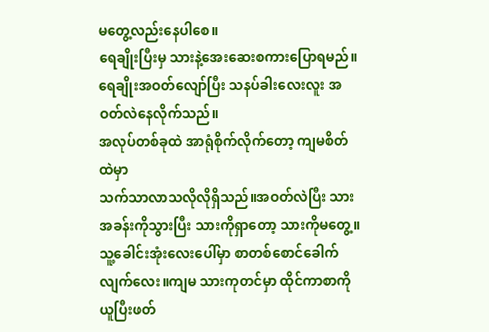မတွေ့လည်းနေပါစေ။
ရေချိုးပြီးမှ သားနဲ့အေးဆေးစကားပြောရမည်။
ရေချိုးအဝတ်လျော်ပြီး သနပ်ခါးလေးလူး အဝတ်လဲနေလိုက်သည်။
အလုပ်တစ်ခုထဲ အာရုံစိုက်လိုက်တော့ ကျမစိတ်ထဲမှာ
သက်သာလာသလိုလိုရှိသည်။အဝတ်လဲပြီး သားအခန်းကိုသွားပြီး သားကိုရှာတော့ သားကိုမတွေ့။သူ့ခေါင်းအုံးလေးပေါ်မှာ စာတစ်စောင်ခေါက်လျက်လေး။ကျမ သားကုတင်မှာ ထိုင်ကာစာကို
ယူပြီးဖတ်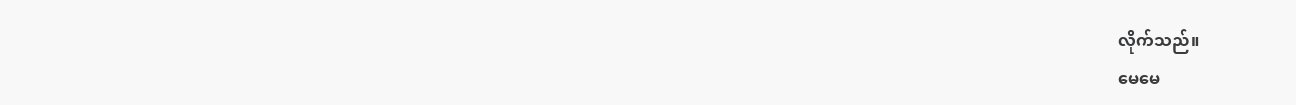လိုက်သည်။
မေမေ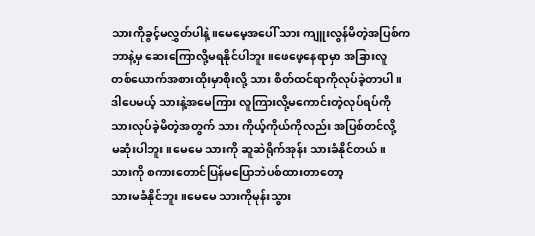သားကိုခွင့်မလွှတ်ပါနဲ့။မေမေ့အပေါ် သား ကျူးလွန်မိတဲ့အပြစ်က
ဘာနဲ့မှ ဆေးကြောလို့မရနိုင်ပါဘူး။ဖေဖေ့နေရာမှာ အခြားလူ
တစ်ယောက်အစားထိုးမှာစိုးလို့ သား စိတ်ထင်ရာကိုလုပ်ခဲ့တာပါ။
ဒါပေမယ့် သားနဲ့အမေကြား လူကြားလို့မကောင်းတဲ့လုပ်ရပ်ကို
သားလုပ်ခဲ့မိတဲ့အတွက် သား ကိုယ့်ကိုယ်ကိုလည်း အပြစ်တင်လို့
မဆုံးပါဘူး။မေမေ သားကို ဆူဆဲရိုက်အုန်း သားခံနိုင်တယ်။
သားကို စကားတောင်ပြန်မပြောဘဲပစ်ထားတာတော့
သားမခံနိုင်ဘူး။မေမေ သားကိုမုန်းသွား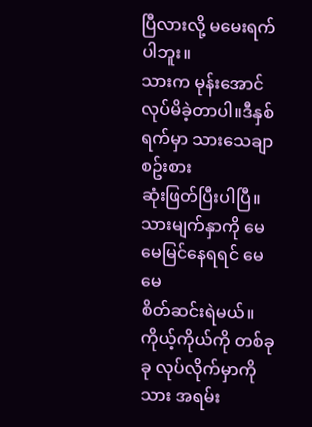ပြီလားလို့ မမေးရက်ပါဘူး။
သားက မုန်းအောင်လုပ်မိခဲ့တာပါ။ဒီနှစ်ရက်မှာ သားသေချာစဥ်းစား
ဆုံးဖြတ်ပြီးပါပြီ။သားမျက်နှာကို မေမေမြင်နေရရင် မေမေ
စိတ်ဆင်းရဲမယ်။ကိုယ့်ကိုယ်ကို တစ်ခုခု လုပ်လိုက်မှာကို သား အရမ်း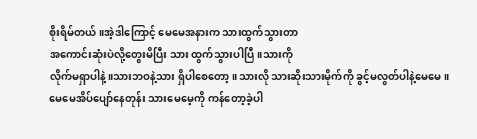စိုးရိမ်တယ်။အဲ့ဒါကြောင့် မေမေအနားက သားထွက်သွားတာ
အကောင်းဆုံးပဲလို့တွေးမိပြီး သား ထွက်သွားပါပြီ။သားကို
လိုက်မရှာပါနဲ့။သားဘဝနဲ့သား ရှိပါစေတော့။သားလို သားဆိုးသားမိုက်ကို ခွင့်မလွတ်ပါနဲ့မေမေ။
မေမေအိပ်ပျော်နေတုန်း သားမေမေ့ကို ကန်တော့ခဲ့ပါ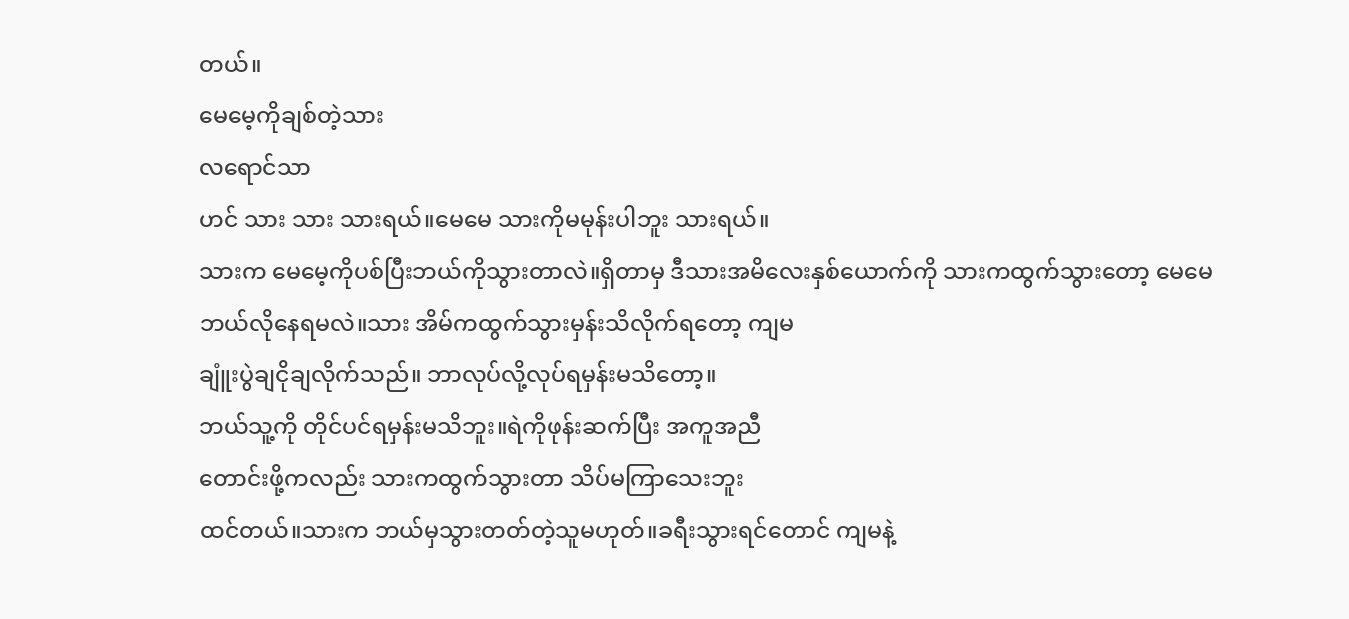တယ်။
မေမေ့ကိုချစ်တဲ့သား
လရောင်သာ
ဟင် သား သား သားရယ်။မေမေ သားကိုမမုန်းပါဘူး သားရယ်။
သားက မေမေ့ကိုပစ်ပြီးဘယ်ကိုသွားတာလဲ။ရှိတာမှ ဒီသားအမိလေးနှစ်ယောက်ကို သားကထွက်သွားတော့ မေမေ
ဘယ်လိုနေရမလဲ။သား အိမ်ကထွက်သွားမှန်းသိလိုက်ရတော့ ကျမ
ချူံးပွဲချငိုချလိုက်သည်။ ဘာလုပ်လို့လုပ်ရမှန်းမသိတော့။
ဘယ်သူ့ကို တိုင်ပင်ရမှန်းမသိဘူး။ရဲကိုဖုန်းဆက်ပြီး အကူအညီ
တောင်းဖို့ကလည်း သားကထွက်သွားတာ သိပ်မကြာသေးဘူး
ထင်တယ်။သားက ဘယ်မှသွားတတ်တဲ့သူမဟုတ်။ခရီးသွားရင်တောင် ကျမနဲ့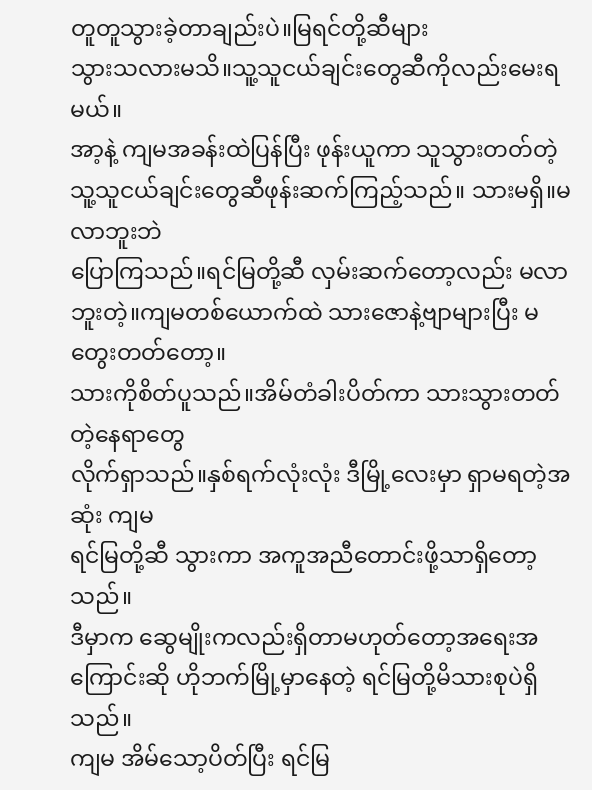တူတူသွားခဲ့တာချည်းပဲ။မြရင်တို့ဆီများ
သွားသလားမသိ။သူ့သူငယ်ချင်းတွေဆီကိုလည်းမေးရမယ်။
အာ့နဲ့ ကျမအခန်းထဲပြန်ပြီး ဖုန်းယူကာ သူသွားတတ်တဲ့ သူ့သူငယ်ချင်းတွေဆီဖုန်းဆက်ကြည့်သည်။ သားမရှိ။မလာဘူးဘဲ
ပြောကြသည်။ရင်မြတို့ဆီ လှမ်းဆက်တော့လည်း မလာဘူးတဲ့။ကျမတစ်ယောက်ထဲ သားဇောနဲ့ဗျာများပြီး မတွေးတတ်တော့။
သားကိုစိတ်ပူသည်။အိမ်တံခါးပိတ်ကာ သားသွားတတ်တဲ့နေရာတွေ
လိုက်ရှာသည်။နှစ်ရက်လုံးလုံး ဒီမြို့လေးမှာ ရှာမရတဲ့အဆုံး ကျမ
ရင်မြတို့ဆီ သွားကာ အကူအညီတောင်းဖို့သာရှိတော့သည်။
ဒီမှာက ဆွေမျိုးကလည်းရှိတာမဟုတ်တော့အရေးအကြောင်းဆို ဟိုဘက်မြို့မှာနေတဲ့ ရင်မြတို့မိသားစုပဲရှိသည်။
ကျမ အိမ်သော့ပိတ်ပြီး ရင်မြ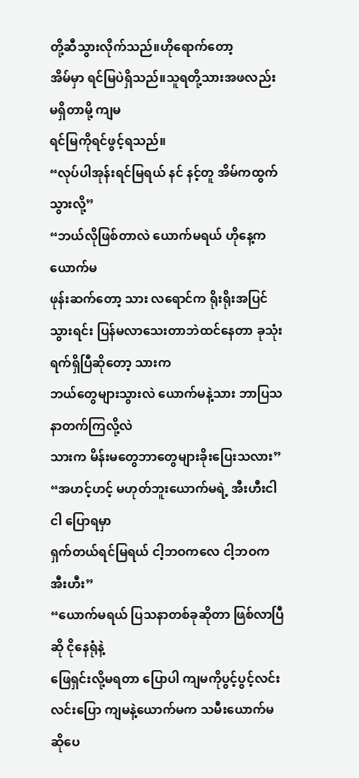တို့ဆီသွားလိုက်သည်။ဟိုရောက်တော့
အိမ်မှာ ရင်မြပဲရှိသည်။သူရတို့သားအဖလည်း မရှိတာမို့ ကျမ
ရင်မြကိုရင်ဖွင့်ရသည်။
“လုပ်ပါအုန်းရင်မြရယ် နင် နင့်တူ အိမ်ကထွက်သွားလို့”
“ဘယ်လိုဖြစ်တာလဲ ယောက်မရယ် ဟိုနေ့က ယောက်မ
ဖုန်းဆက်တော့ သား လရောင်က ရိုးရိုးအပြင်သွားရင်း ပြန်မလာသေးတာဘဲထင်နေတာ ခုသုံးရက်ရှိပြီဆိုတော့ သားက
ဘယ်တွေများသွားလဲ ယောက်မနဲ့သား ဘာပြသနာတက်ကြလို့လဲ
သားက မိန်းမတွေဘာတွေများခိုးပြေးသလား”
“အဟင့်ဟင့် မဟုတ်ဘူးယောက်မရဲ့ အီးဟီးငါ ငါ ပြောရမှာ
ရှက်တယ်ရင်မြရယ် ငါ့ဘဝကလေ ငါ့ဘဝက အီးဟီး”
“ယောက်မရယ် ပြသနာတစ်ခုဆိုတာ ဖြစ်လာပြီဆို ငိုနေရုံနဲ့
ဖြေရှင်းလို့မရတာ ပြောပါ ကျမကိုပွင့်ပွင့်လင်းလင်းပြော ကျမနဲ့ယောက်မက သမီးယောက်မဆိုပေ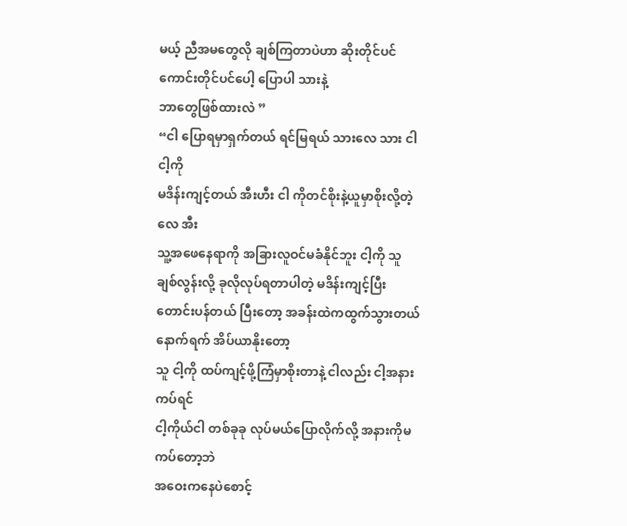မယ့် ညီအမတွေလို ချစ်ကြတာပဲဟာ ဆိုးတိုင်ပင်ကောင်းတိုင်ပင်ပေါ့ ပြောပါ သားနဲ့
ဘာတွေဖြစ်ထားလဲ ”
“ငါ ပြောရမှာရှက်တယ် ရင်မြရယ် သားလေ သား ငါ ငါ့ကို
မဒိန်းကျင့်တယ် အီးဟီး ငါ ကိုတင်စိုးနဲ့ယူမှာစိုးလို့တဲ့လေ အီး
သူ့အဖေနေရာကို အခြားလူဝင်မခံနိုင်ဘူး ငါ့ကို သူ ချစ်လွန်းလို့ ခုလိုလုပ်ရတာပါတဲ့ မဒိန်းကျင့်ပြီး တောင်းပန်တယ် ပြီးတော့ အခန်းထဲကထွက်သွားတယ် နောက်ရက် အိပ်ယာနိုးတော့
သူ ငါ့ကို ထပ်ကျင့်ဖို့ကြံမှာစိုးတာနဲ့ ငါလည်း ငါ့အနားကပ်ရင်
ငါ့ကိုယ်ငါ တစ်ခုခု လုပ်မယ်ပြောလိုက်လို့ အနားကိုမကပ်တော့ဘဲ
အဝေးကနေပဲစောင့်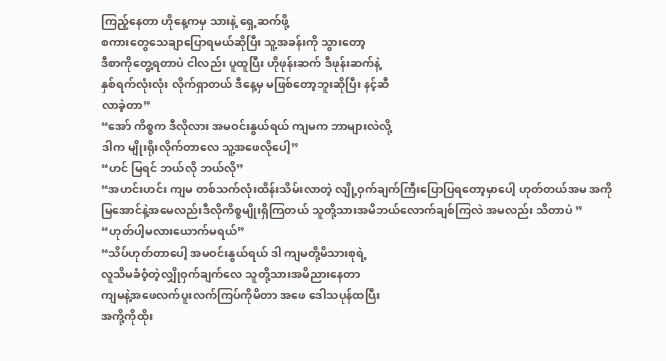ကြည့်နေတာ ဟိုနေ့ကမှ သားနဲ့ ရှေ့ဆက်ဖို့
စကားတွေသေချာပြောရမယ်ဆိုပြီး သူ့အခန်းကို သွားတော့
ဒီစာကိုတွေ့ရတာပဲ ငါလည်း ပူထူပြီး ဟိုဖုန်းဆက် ဒီဖုန်းဆက်နဲ့
နှစ်ရက်လုံးလုံး လိုက်ရှာတယ် ဒီနေ့မှ မဖြစ်တော့ဘူးဆိုပြီး နင့်ဆီ
လာခဲ့တာ”
“အော် ကိစ္စက ဒီလိုလား အမဝင်းနွယ်ရယ် ကျမက ဘာများလဲလို့
ဒါက မျိုးရိုးလိုက်တာလေ သူ့အဖေလိုပေါ့”
“ဟင် မြရင် ဘယ်လို ဘယ်လို”
“အဟင်းဟင်း ကျမ တစ်သက်လုံးထိန်းသိမ်းလာတဲ့ လျို့ဝှက်ချက်ကြီးပြောပြရတော့မှာပေါ့ ဟုတ်တယ်အမ အကိုမြအောင်နဲ့အမေလည်းဒီလိုကိစ္စမျိုးရှိကြတယ် သူတို့သားအမိဘယ်လောက်ချစ်ကြလဲ အမလည်း သိတာပဲ ”
“ဟုတ်ပါ့မလားယောက်မရယ်”
“သိပ်ဟုတ်တာပေါ့ အမဝင်းနွယ်ရယ် ဒါ ကျမတို့မိသားစုရဲ့
လူသိမခံဝံ့တဲ့လျှိုဝှက်ချက်လေ သူတို့သားအမိညားနေတာ
ကျမနဲ့အဖေလက်ပူးလက်ကြပ်ကိုမိတာ အဖေ ဒေါသပုန်ထပြီး
အကို့ကိုထိုး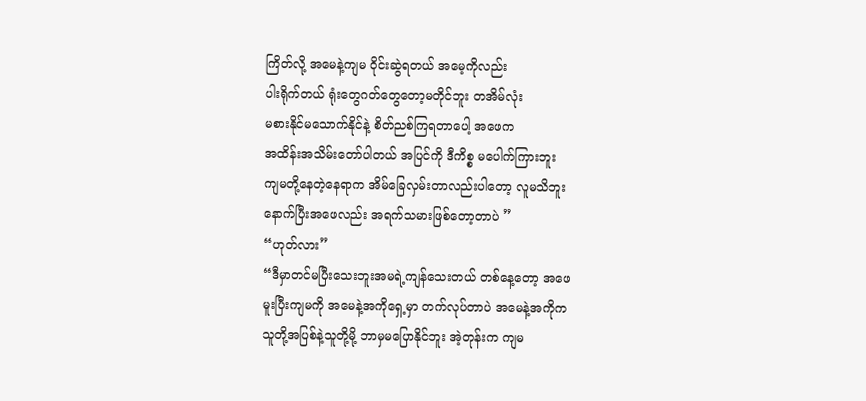ကြိတ်လို့ အမေနဲ့ကျမ ဝိုင်းဆွဲရတယ် အမေ့ကိုလည်း
ပါးရိုက်တယ် ရုံးတွေဂတ်တွေတော့မတိုင်ဘူး တအိမ်လုံး
မစားနိုင်မသောက်နိုင်နဲ့ စိတ်ညစ်ကြရတာပေါ့ အဖေက
အထိန်းအသိမ်းတော်ပါတယ် အပြင်ကို ဒီကိစ္စ မပေါက်ကြားဘူး
ကျမတို့နေတဲ့နေရာက အိမ်ခြေလှမ်းတာလည်းပါတော့ လူမသိဘူး
နောက်ပြီးအဖေလည်း အရက်သမားဖြစ်တော့တာပဲ ”
“ဟုတ်လား”
“ဒီမှာတင်မပြီးသေးဘူးအမရဲ့ကျန်သေးတယ် တစ်နေ့တော့ အဖေ
မူးပြီးကျမကို အမေနဲ့အကိုရှေ့မှာ တက်လုပ်တာပဲ အမေနဲ့အကိုက
သူတို့အပြစ်နဲ့သူတို့မို့ ဘာမှမပြောနိုင်ဘူး အဲ့တုန်းက ကျမ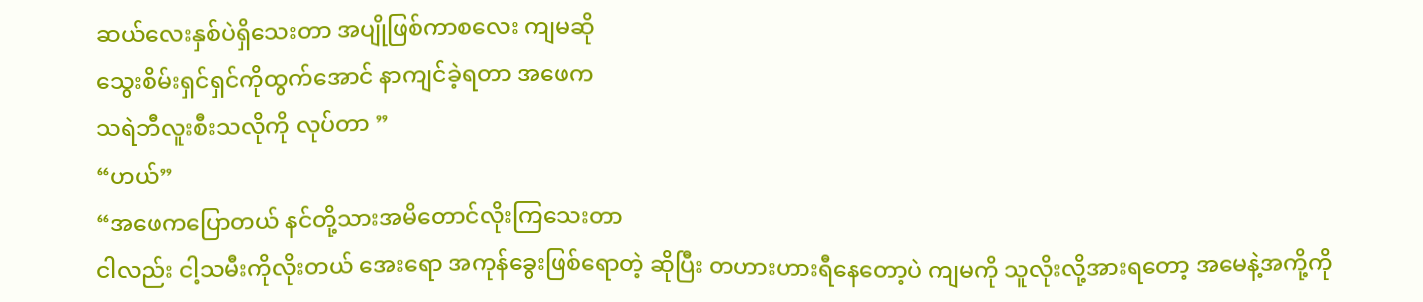ဆယ်လေးနှစ်ပဲရှိသေးတာ အပျိုဖြစ်ကာစလေး ကျမဆို
သွေးစိမ်းရှင်ရှင်ကိုထွက်အောင် နာကျင်ခဲ့ရတာ အဖေက
သရဲဘီလူးစီးသလိုကို လုပ်တာ ”
“ဟယ်”
“အဖေကပြောတယ် နင်တို့သားအမိတောင်လိုးကြသေးတာ
ငါလည်း ငါ့သမီးကိုလိုးတယ် အေးရော အကုန်ခွေးဖြစ်ရောတဲ့ ဆိုပြီး တဟားဟားရီနေတော့ပဲ ကျမကို သူလိုးလို့အားရတော့ အမေနဲ့အကို့ကို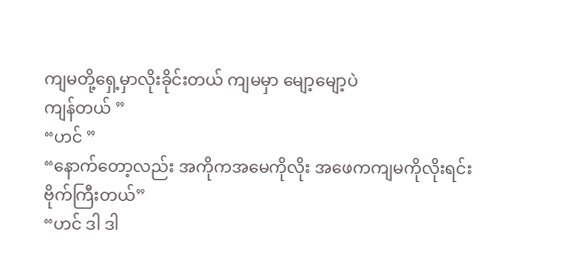ကျမတို့ရှေ့မှာလိုးခိုင်းတယ် ကျမမှာ မျော့မျော့ပဲ
ကျန်တယ် ”
“ဟင် ”
“နောက်တော့လည်း အကိုကအမေကိုလိုး အဖေကကျမကိုလိုးရင်း
ဗိုက်ကြီးတယ်”
“ဟင် ဒါ ဒါ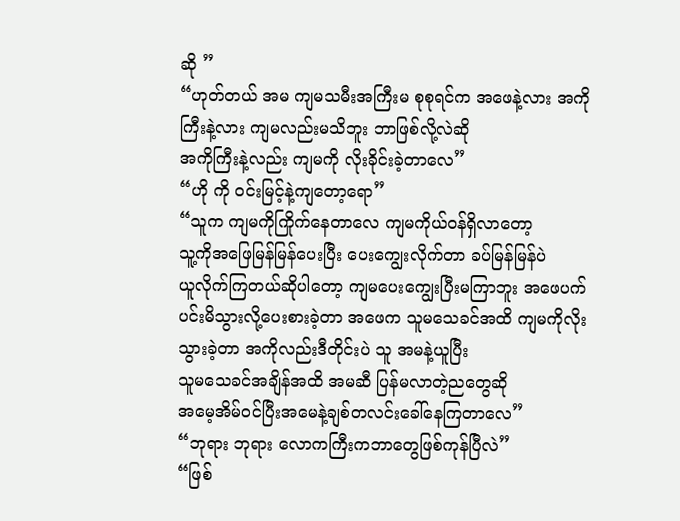ဆို ”
“ဟုတ်တယ် အမ ကျမသမီးအကြီးမ စုစုရင်က အဖေနဲ့လား အကိုကြီးနဲ့လား ကျမလည်းမသိဘူး ဘာဖြစ်လို့လဲဆို
အကိုကြီးနဲ့လည်း ကျမကို လိုးခိုင်းခဲ့တာလေ”
“ဟို ကို ဝင်းမြင့်နဲ့ကျတော့ရော”
“သူက ကျမကိုကြိုက်နေတာလေ ကျမကိုယ်ဝန်ရှိလာတော့
သူ့ကိုအဖြေမြန်မြန်ပေးပြီး ပေးကျွေးလိုက်တာ ခပ်မြန်မြန်ပဲ
ယူလိုက်ကြတယ်ဆိုပါတော့ ကျမပေးကျွေးပြီးမကြာဘူး အဖေပက်ပင်းမိသွားလို့ပေးစားခဲ့တာ အဖေက သူမသေခင်အထိ ကျမကိုလိုးသွားခဲ့တာ အကိုလည်းဒီတိုင်းပဲ သူ အမနဲ့ယူပြီး
သူမသေခင်အချိန်အထိ အမဆီ ပြန်မလာတဲ့ညတွေဆို
အမေ့အိမ်ဝင်ပြီးအမေနဲ့ချစ်တလင်းခေါ်နေကြတာလေ”
“ဘုရား ဘုရား လောကကြီးကဘာတွေဖြစ်ကုန်ပြီလဲ”
“ဖြစ်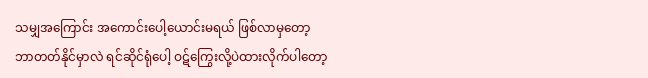သမျှအကြောင်း အကောင်းပေါ့ယောင်းမရယ် ဖြစ်လာမှတော့
ဘာတတ်နိုင်မှာလဲ ရင်ဆိုင်ရုံပေါ့ ဝဋ်ကြွေးလို့ပဲထားလိုက်ပါတော့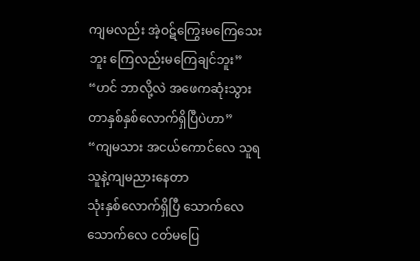ကျမလည်း အဲ့ဝဋ်ကြွေးမကြေသေးဘူး ကြေလည်းမကြေချင်ဘူး”
“ဟင် ဘာလို့လဲ အဖေကဆုံးသွားတာနှစ်နှစ်လောက်ရှိပြီပဲဟာ”
“ကျမသား အငယ်ကောင်လေ သူရ သူနဲ့ကျမညားနေတာ
သုံးနှစ်လောက်ရှိပြီ သောက်လေသောက်လေ ငတ်မပြေ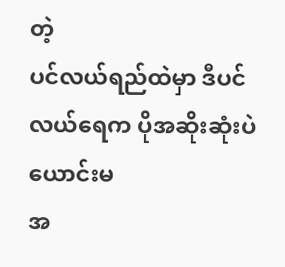တဲ့
ပင်လယ်ရည်ထဲမှာ ဒီပင်လယ်ရေက ပိုအဆိုးဆုံးပဲ ယောင်းမ
အ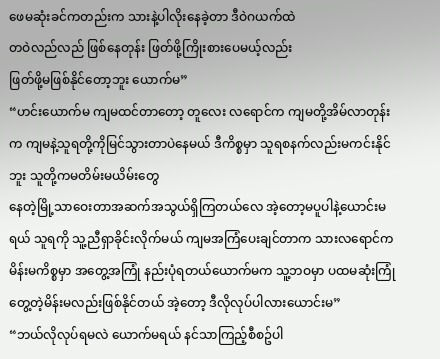ဖေမဆုံးခင်ကတည်းက သားနဲ့ပါလိုးနေခဲ့တာ ဒီဝဲဂယက်ထဲ
တဝဲလည်လည် ဖြစ်နေတုန်း ဖြတ်ဖို့ကြိုးစားပေမယ့်လည်း
ဖြတ်ဖို့မဖြစ်နိုင်တော့ဘူး ယောက်မ”
“ဟင်းယောက်မ ကျမထင်တာတော့ တူလေး လရောင်က ကျမတို့အိမ်လာတုန်းက ကျမနဲ့သူရတို့ကိုမြင်သွားတာပဲနေမယ် ဒီကိစ္စမှာ သူရစနက်လည်းမကင်းနိုင်ဘူး သူတို့ကမတိမ်းမယိမ်းတွေ
နေတဲ့မြို့သာဝေးတာအဆက်အသွယ်ရှိကြတယ်လေ အဲ့တော့မပူပါနဲ့ယောင်းမရယ် သူရကို သူ့ညီရှာခိုင်းလိုက်မယ် ကျမအကြံပေးချင်တာက သားလရောင်က မိန်းမကိစ္စမှာ အတွေ့အကြုံ နည်းပုံရတယ်ယောက်မက သူ့ဘဝမှာ ပထမဆုံးကြုံတွေ့တဲ့မိန်းမလည်းဖြစ်နိုင်တယ် အဲ့တော့ ဒီလိုလုပ်ပါလားယောင်းမ”
“ဘယ်လိုလုပ်ရမလဲ ယောက်မရယ် နင်သာကြည့်စီစဥ်ပါ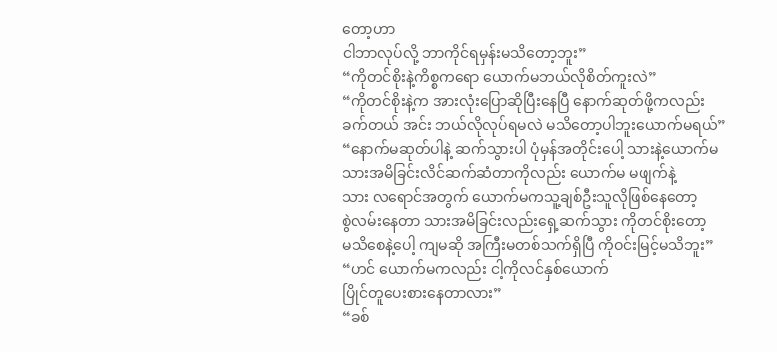တော့ဟာ
ငါဘာလုပ်လို့ ဘာကိုင်ရမှန်းမသိတော့ဘူး”
“ကိုတင်စိုးနဲ့ကိစ္စကရော ယောက်မဘယ်လိုစိတ်ကူးလဲ”
“ကိုတင်စိုးနဲ့က အားလုံးပြောဆိုပြီးနေပြီ နောက်ဆုတ်ဖို့ကလည်း
ခက်တယ် အင်း ဘယ်လိုလုပ်ရမလဲ မသိတော့ပါဘူးယောက်မရယ်”
“နောက်မဆုတ်ပါနဲ့ ဆက်သွားပါ ပုံမှန်အတိုင်းပေါ့ သားနဲ့ယောက်မ
သားအမိခြင်းလိင်ဆက်ဆံတာကိုလည်း ယောက်မ မဖျက်နဲ့
သား လရောင်အတွက် ယောက်မကသူ့ချစ်ဦးသူလိုဖြစ်နေတော့
စွဲလမ်းနေတာ သားအမိခြင်းလည်းရှေ့ဆက်သွား ကိုတင်စိုးတော့
မသိစေနဲ့ပေါ့ ကျမဆို အကြီးမတစ်သက်ရှိပြီ ကိုဝင်းမြင့်မသိဘူး”
“ဟင် ယောက်မကလည်း ငါ့ကိုလင်နှစ်ယောက်
ပြိုင်တူပေးစားနေတာလား”
“ခစ်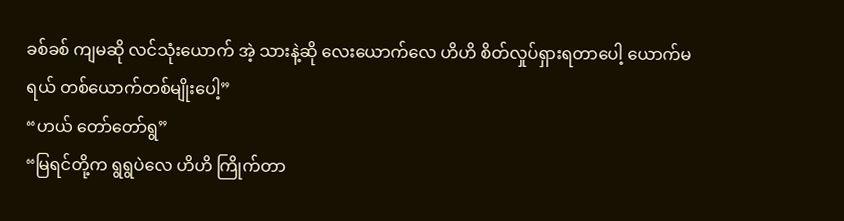ခစ်ခစ် ကျမဆို လင်သုံးယောက် အဲ့ သားနဲ့ဆို လေးယောက်လေ ဟိဟိ စိတ်လှုပ်ရှားရတာပေါ့ ယောက်မရယ် တစ်ယောက်တစ်မျိုးပေါ့”
“ဟယ် တော်တော်ရွ”
“မြရင်တို့က ရွရွပဲလေ ဟိဟိ ကြိုက်တာ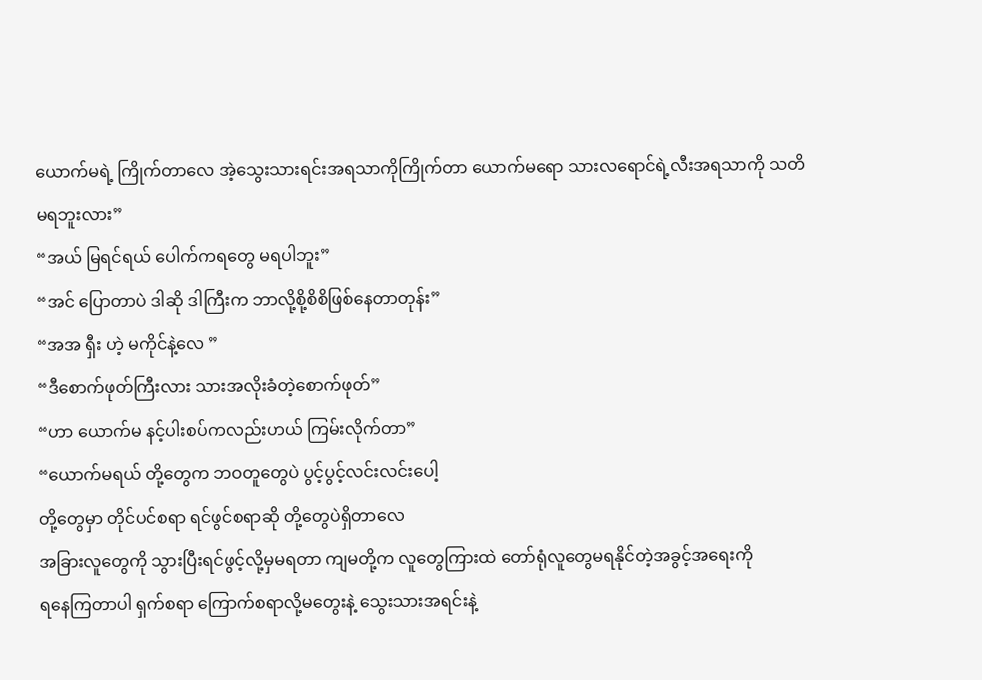ယောက်မရဲ့ ကြိုက်တာလေ အဲ့သွေးသားရင်းအရသာကိုကြိုက်တာ ယောက်မရော သားလရောင်ရဲ့လီးအရသာကို သတိမရဘူးလား”
“အယ် မြရင်ရယ် ပေါက်ကရတွေ မရပါဘူး”
“အင် ပြောတာပဲ ဒါဆို ဒါကြီးက ဘာလို့စို့စိစိဖြစ်နေတာတုန်း”
“အအ ရှီး ဟဲ့ မကိုင်နဲ့လေ ”
“ဒီစောက်ဖုတ်ကြီးလား သားအလိုးခံတဲ့စောက်ဖုတ်”
“ဟာ ယောက်မ နင့်ပါးစပ်ကလည်းဟယ် ကြမ်းလိုက်တာ”
“ယောက်မရယ် တို့တွေက ဘဝတူတွေပဲ ပွင့်ပွင့်လင်းလင်းပေါ့
တို့တွေမှာ တိုင်ပင်စရာ ရင်ဖွင်စရာဆို တို့တွေပဲရှိတာလေ
အခြားလူတွေကို သွားပြီးရင်ဖွင့်လို့မှမရတာ ကျမတို့က လူတွေကြားထဲ တော်ရုံလူတွေမရနိုင်တဲ့အခွင့်အရေးကို
ရနေကြတာပါ ရှက်စရာ ကြောက်စရာလို့မတွေးနဲ့ သွေးသားအရင်းနဲ့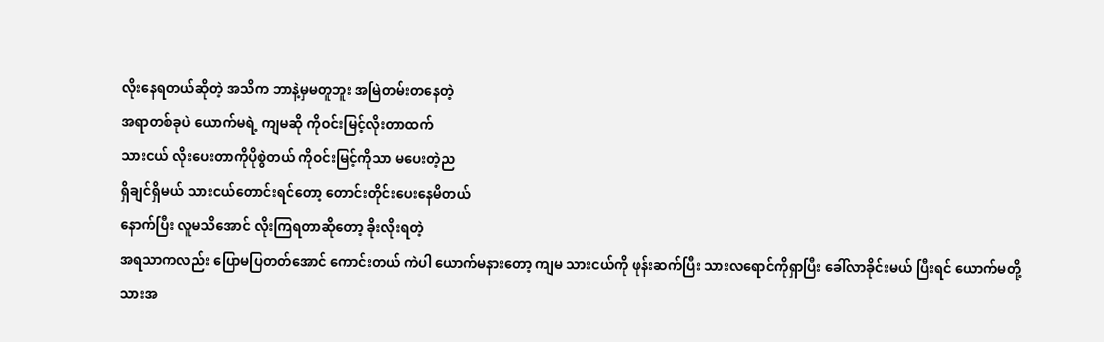လိုးနေရတယ်ဆိုတဲ့ အသိက ဘာနဲ့မှမတူဘူး အမြဲတမ်းတနေတဲ့
အရာတစ်ခုပဲ ယောက်မရဲ့ ကျမဆို ကိုဝင်းမြင့်လိုးတာထက်
သားငယ် လိုးပေးတာကိုပိုစွဲတယ် ကိုဝင်းမြင့်ကိုသာ မပေးတဲ့ည
ရှိချင်ရှိမယ် သားငယ်တောင်းရင်တော့ တောင်းတိုင်းပေးနေမိတယ်
နောက်ပြီး လူမသိအောင် လိုးကြရတာဆိုတော့ ခိုးလိုးရတဲ့
အရသာကလည်း ပြောမပြတတ်အောင် ကောင်းတယ် ကဲပါ ယောက်မနားတော့ ကျမ သားငယ်ကို ဖုန်းဆက်ပြီး သားလရောင်ကိုရှာပြီး ခေါ်လာခိုင်းမယ် ပြီးရင် ယောက်မတို့
သားအ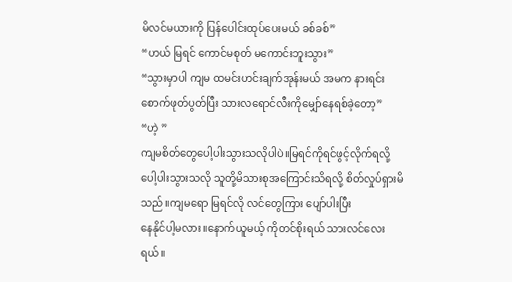မိလင်မယားကို ပြန်ပေါင်းထုပ်ပေးမယ် ခစ်ခစ်”
“ဟယ် မြရင် ကောင်မစုတ် မကောင်းဘူးသွား”
“သွားမှာပါ ကျမ ထမင်းဟင်းချက်အုန်းမယ် အမက နားရင်း
စောက်ဖုတ်ပွတ်ပြီး သားလရောင်လီးကိုမျှော်နေရစ်ခဲ့တော့”
“ဟဲ့ ”
ကျမစိတ်တွေပေါ့ပါးသွားသလိုပါပဲ။မြရင်ကိုရင်ဖွင့်လိုက်ရလို့
ပေါ့ပါးသွားသလို သူတို့မိသားစုအကြောင်းသိရလို့ စိတ်လှုပ်ရှားမိသည်။ကျမရော မြရင်လို လင်တွေကြား ပျော်ပါးပြီး
နေနိုင်ပါ့မလား။နောက်ယူမယ့် ကိုတင်စိုးရယ် သားလင်လေးရယ်။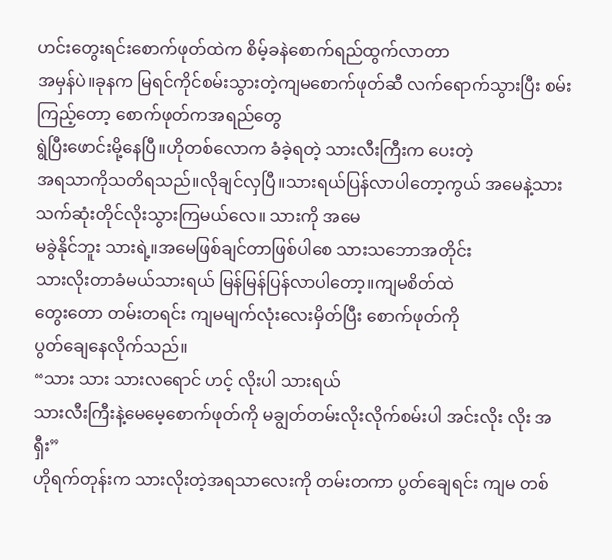ဟင်းတွေးရင်းစောက်ဖုတ်ထဲက စိမ့်ခနဲစောက်ရည်ထွက်လာတာ
အမှန်ပဲ။ခုနက မြရင်ကိုင်စမ်းသွားတဲ့ကျမစောက်ဖုတ်ဆီ လက်ရောက်သွားပြီး စမ်းကြည့်တော့ စောက်ဖုတ်ကအရည်တွေ
ရွဲပြီးဖောင်းမို့နေပြီ။ဟိုတစ်လောက ခံခဲ့ရတဲ့ သားလီးကြီးက ပေးတဲ့
အရသာကိုသတိရသည်။လိုချင်လှပြီ။သားရယ်ပြန်လာပါတော့ကွယ် အမေနဲ့သား သက်ဆုံးတိုင်လိုးသွားကြမယ်လေ။ သားကို အမေ
မခွဲနိုင်ဘူး သားရဲ့။အမေဖြစ်ချင်တာဖြစ်ပါစေ သားသဘောအတိုင်း
သားလိုးတာခံမယ်သားရယ် မြန်မြန်ပြန်လာပါတော့။ကျမစိတ်ထဲ
တွေးတော တမ်းတရင်း ကျမမျက်လုံးလေးမှိတ်ပြီး စောက်ဖုတ်ကို
ပွတ်ချေနေလိုက်သည်။
“သား သား သားလရောင် ဟင့် လိုးပါ သားရယ်
သားလီးကြီးနဲ့မေမေ့စောက်ဖုတ်ကို မချွတ်တမ်းလိုးလိုက်စမ်းပါ အင်းလိုး လိုး အ ရှီး”
ဟိုရက်တုန်းက သားလိုးတဲ့အရသာလေးကို တမ်းတကာ ပွတ်ချေရင်း ကျမ တစ်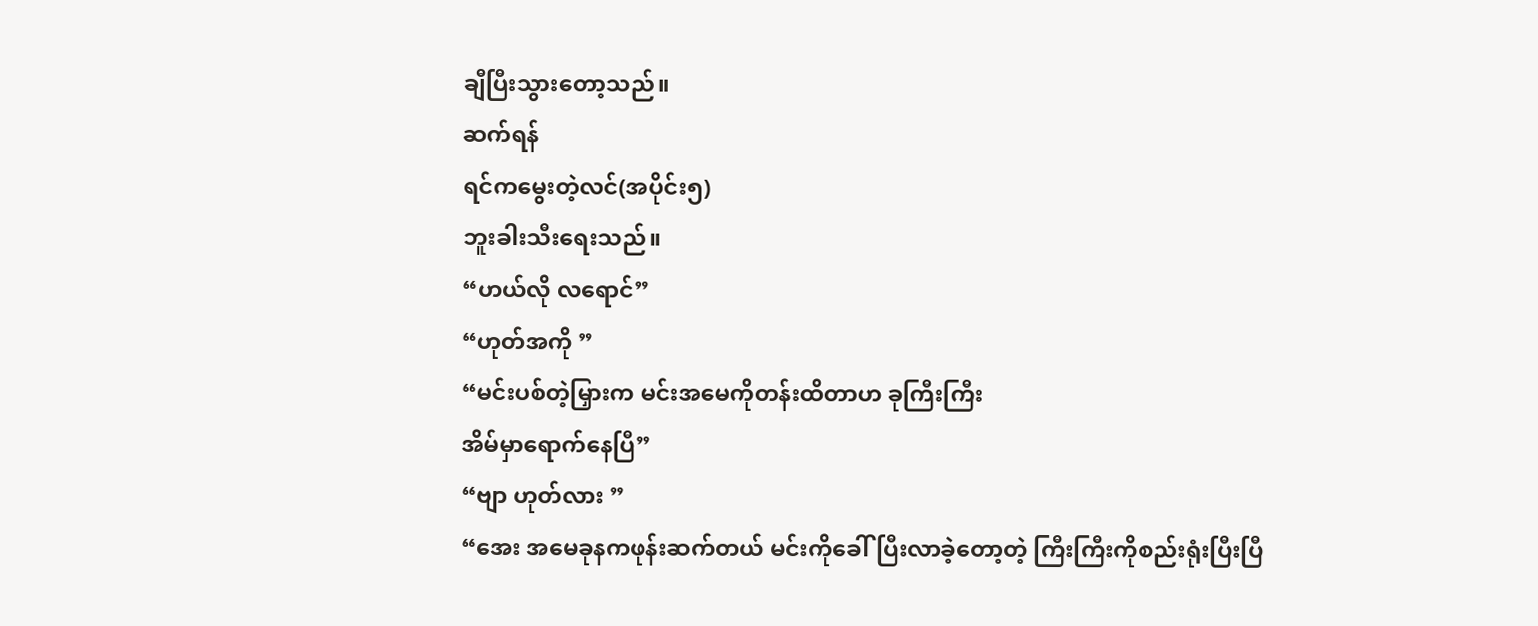ချီပြီးသွားတော့သည်။
ဆက်ရန်
ရင်ကမွေးတဲ့လင်(အပိုင်း၅)
ဘူးခါးသီးရေးသည်။
“ဟယ်လို လရောင်”
“ဟုတ်အကို ”
“မင်းပစ်တဲ့မြှားက မင်းအမေကိုတန်းထိတာဟ ခုကြီးကြီး
အိမ်မှာရောက်နေပြီ”
“ဗျာ ဟုတ်လား ”
“အေး အမေခုနကဖုန်းဆက်တယ် မင်းကိုခေါ်ပြီးလာခဲ့တော့တဲ့ ကြီးကြီးကိုစည်းရုံးပြီးပြီ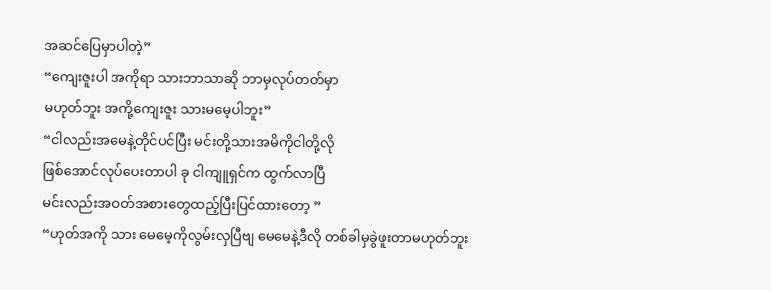အဆင်ပြေမှာပါတဲ့”
“ကျေးဇူးပါ အကိုရာ သားဘာသာဆို ဘာမှလုပ်တတ်မှာ
မဟုတ်ဘူး အကို့ကျေးဇူး သားမမေ့ပါဘူး”
“ငါလည်းအမေနဲ့တိုင်ပင်ပြီး မင်းတို့သားအမိကိုငါတို့လို
ဖြစ်အောင်လုပ်ပေးတာပါ ခု ငါကျူရှင်က ထွက်လာပြီ
မင်းလည်းအဝတ်အစားတွေထည့်ပြီးပြင်ထားတော့ ”
“ဟုတ်အကို သား မေမေ့ကိုလွမ်းလှပြီဗျ မေမေနဲ့ဒီလို တစ်ခါမှခွဲဖူးတာမဟုတ်ဘူး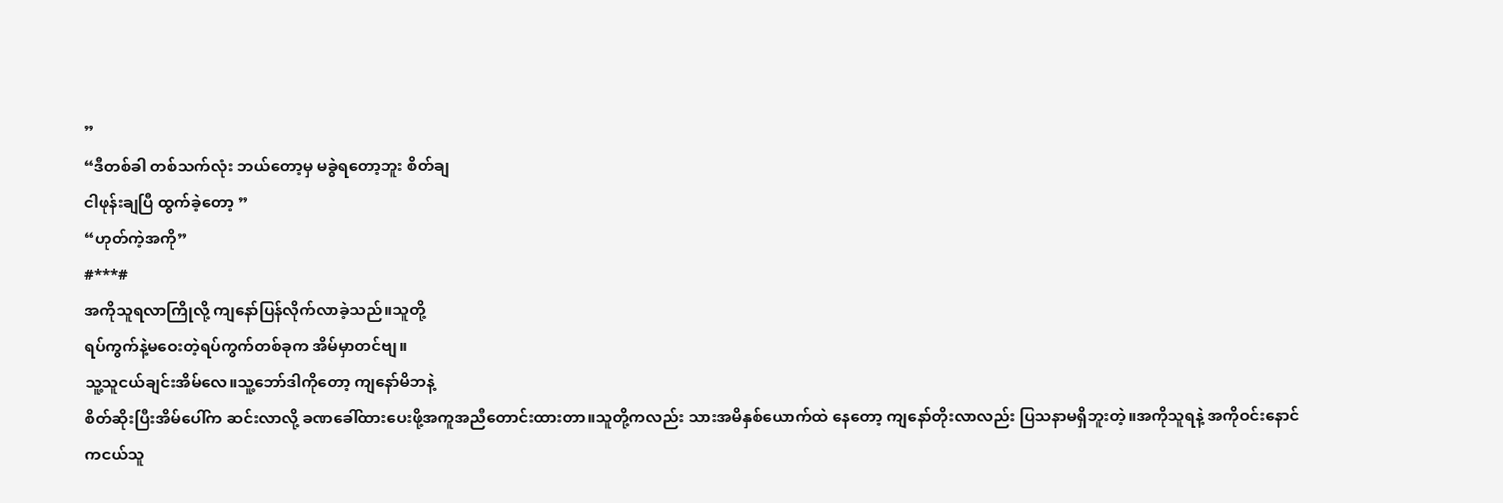”
“ဒီတစ်ခါ တစ်သက်လုံး ဘယ်တော့မှ မခွဲရတော့ဘူး စိတ်ချ
ငါဖုန်းချပြီ ထွက်ခဲ့တော့ ”
“ဟုတ်ကဲ့အကို”
#***#
အကိုသူရလာကြိုလို့ ကျနော်ပြန်လိုက်လာခဲ့သည်။သူတို့
ရပ်ကွက်နဲ့မဝေးတဲ့ရပ်ကွက်တစ်ခုက အိမ်မှာတင်ဗျ။
သူ့သူငယ်ချင်းအိမ်လေ။သူ့ဘော်ဒါကိုတော့ ကျနော်မိဘနဲ့
စိတ်ဆိုးပြီးအိမ်ပေါ်က ဆင်းလာလို့ ခဏခေါ်ထားပေးဖို့အကူအညီတောင်းထားတာ။သူတို့ကလည်း သားအမိနှစ်ယောက်ထဲ နေတော့ ကျနော်တိုးလာလည်း ပြသနာမရှိဘူးတဲ့။အကိုသူရနဲ့ အကိုဝင်းနောင်ကငယ်သူ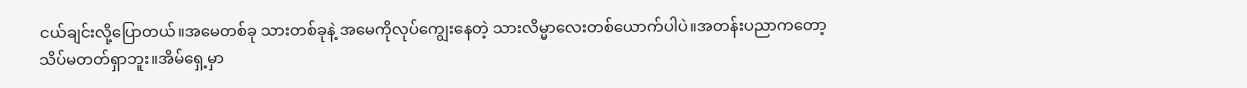ငယ်ချင်းလို့ပြောတယ်။အမေတစ်ခု သားတစ်ခုနဲ့ အမေကိုလုပ်ကျွေးနေတဲ့ သားလိမ္မာလေးတစ်ယောက်ပါပဲ။အတန်းပညာကတော့
သိပ်မတတ်ရှာဘူး။အိမ်ရှေ့မှာ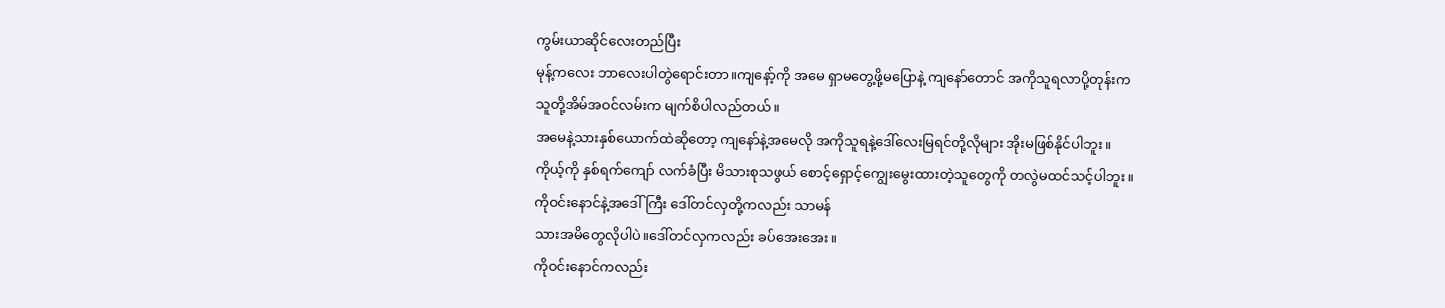ကွမ်းယာဆိုင်လေးတည်ပြီး
မုန့်ကလေး ဘာလေးပါတွဲရောင်းတာ။ကျနော့်ကို အမေ ရှာမတွေ့ဖို့မပြောနဲ့ ကျနော်တောင် အကိုသူရလာပို့တုန်းက
သူတို့အိမ်အဝင်လမ်းက မျက်စိပါလည်တယ်။
အမေနဲ့သားနှစ်ယောက်ထဲဆိုတော့ ကျနော်နဲ့အမေလို အကိုသူရနဲ့ဒေါ်လေးမြရင်တို့လိုများ အိုးမဖြစ်နိုင်ပါဘူး။
ကိုယ့်ကို နှစ်ရက်ကျော် လက်ခံပြီး မိသားစုသဖွယ် စောင့်ရှောင့်ကျွေးမွေးထားတဲ့သူတွေကို တလွဲမထင်သင့်ပါဘူး။
ကိုဝင်းနောင်နဲ့အဒေါ်ကြီး ဒေါ်တင်လှတို့ကလည်း သာမန်
သားအမိတွေလိုပါပဲ။ဒေါ်တင်လှကလည်း ခပ်အေးအေး။
ကိုဝင်းနောင်ကလည်း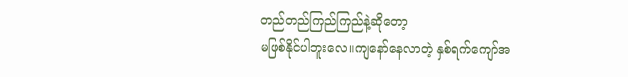တည်တည်ကြည်ကြည်နဲ့ဆိုတော့
မဖြစ်နိုင်ပါဘူးလေ။ကျနော်နေလာတဲ့ နှစ်ရက်ကျော်အ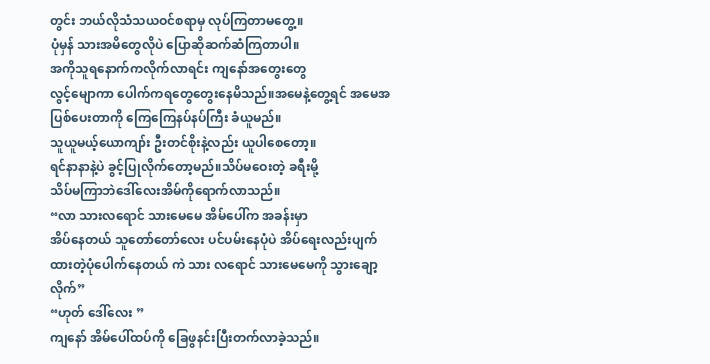တွင်း ဘယ်လိုသံသယဝင်စရာမှ လုပ်ကြတာမတွေ့။
ပုံမှန် သားအမိတွေလိုပဲ ပြောဆိုဆက်ဆံကြတာပါ။
အကိုသူရနောက်ကလိုက်လာရင်း ကျနော်အတွေးတွေ
လွင့်မျောကာ ပေါက်ကရတွေတွေးနေမိသည်။အမေနဲ့တွေ့ရင် အမေအပြစ်ပေးတာကို ကြေကြေနပ်နပ်ကြီး ခံယူမည်။
သူယူမယ့်ယောကျာ်း ဦးတင်စိုးနဲ့လည်း ယူပါစေတော့။
ရင်နာနာနဲ့ပဲ ခွင့်ပြုလိုက်တော့မည်။သိပ်မဝေးတဲ့ ခရီးမို့
သိပ်မကြာဘဲဒေါ်လေးအိမ်ကိုရောက်လာသည်။
“လာ သားလရောင် သားမေမေ အိမ်ပေါ်က အခန်းမှာ
အိပ်နေတယ် သူတော်တော်လေး ပင်ပမ်းနေပုံပဲ အိပ်ရေးလည်းပျက်ထားတဲ့ပုံပေါက်နေတယ် ကဲ သား လရောင် သားမေမေကို သွားချော့လိုက်”
“ဟုတ် ဒေါ်လေး ”
ကျနော် အိမ်ပေါ်ထပ်ကို ခြေဖွနင်းပြီးတက်လာခဲ့သည်။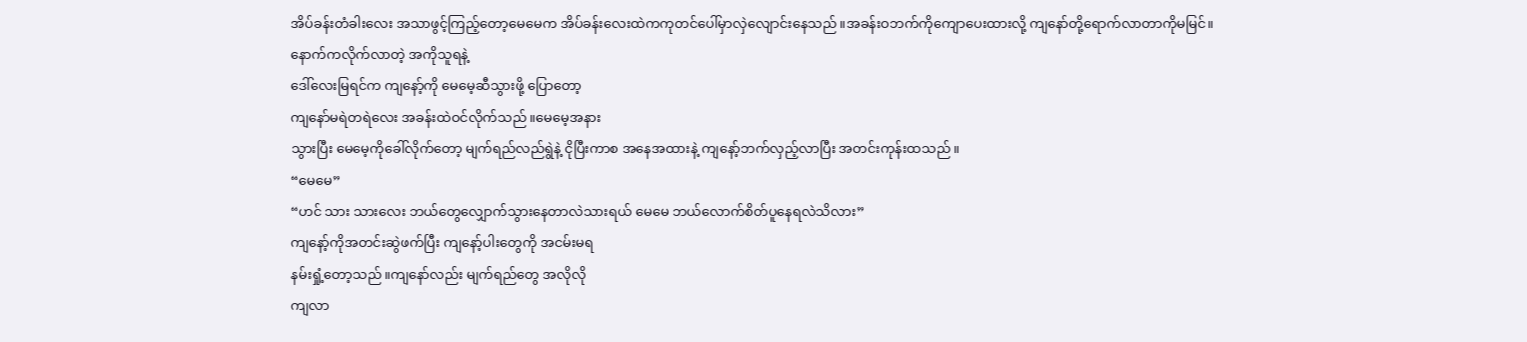အိပ်ခန်းတံခါးလေး အသာဖွင့်ကြည့်တော့မေမေက အိပ်ခန်းလေးထဲကကုတင်ပေါ်မှာလှဲလျောင်းနေသည်။အခန်းဝဘက်ကိုကျောပေးထားလို့ ကျနော်တို့ရောက်လာတာကိုမမြင်။နောက်ကလိုက်လာတဲ့ အကိုသူရနဲ့
ဒေါ်လေးမြရင်က ကျနော့်ကို မေမေ့ဆီသွားဖို့ ပြောတော့
ကျနော်မရဲတရဲလေး အခန်းထဲဝင်လိုက်သည်။မေမေ့အနား
သွားပြီး မေမေ့ကိုခေါ်လိုက်တော့ မျက်ရည်လည်ရွဲနဲ့ ငိုပြီးကာစ အနေအထားနဲ့ ကျနော့်ဘက်လှည့်လာပြီး အတင်းကုန်းထသည်။
“မေမေ”
“ဟင် သား သားလေး ဘယ်တွေလျှောက်သွားနေတာလဲသားရယ် မေမေ ဘယ်လောက်စိတ်ပူနေရလဲသိလား”
ကျနော့်ကိုအတင်းဆွဲဖက်ပြီး ကျနော့်ပါးတွေကို အငမ်းမရ
နမ်းရှုံ့တော့သည်။ကျနော်လည်း မျက်ရည်တွေ အလိုလို
ကျလာ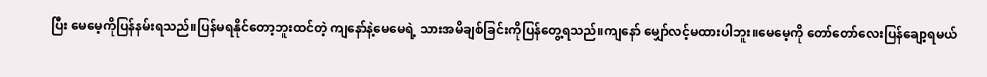ပြီး မေမေ့ကိုပြန်နမ်းရသည်။ပြန်မရနိုင်တော့ဘူးထင်တဲ့ ကျနော်နဲ့မေမေရဲ့ သားအမိချစ်ခြင်းကိုပြန်တွေ့ရသည်။ကျနော် မျှော်လင့်မထားပါဘူး။မေမေ့ကို တော်တော်လေးပြန်ချော့ရမယ်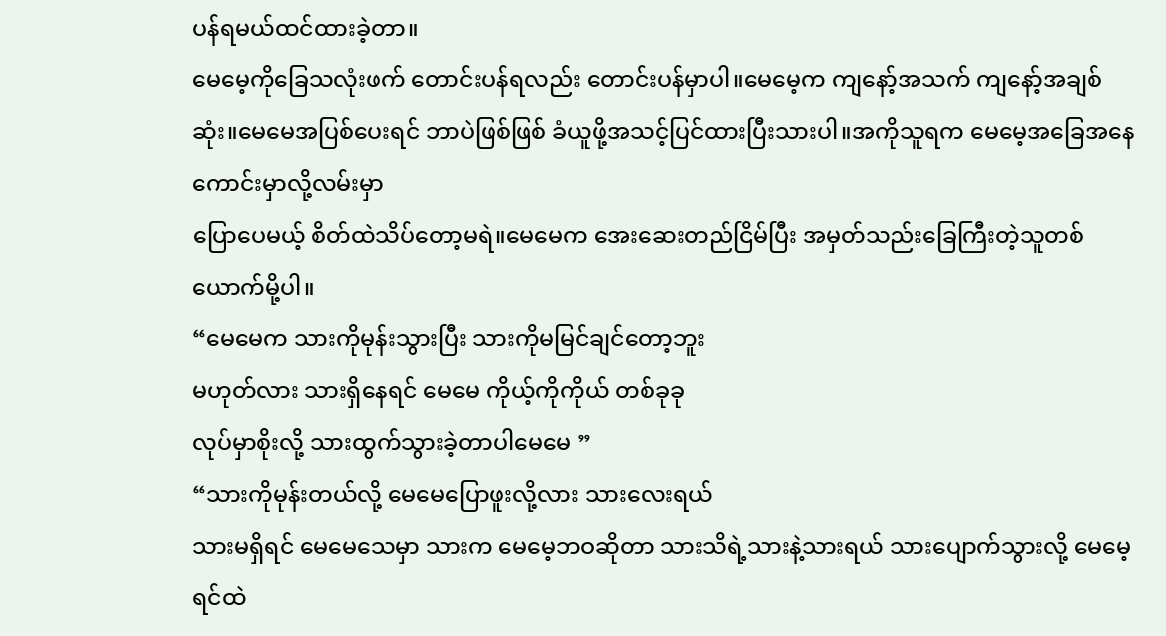ပန်ရမယ်ထင်ထားခဲ့တာ။
မေမေ့ကိုခြေသလုံးဖက် တောင်းပန်ရလည်း တောင်းပန်မှာပါ။မေမေ့က ကျနော့်အသက် ကျနော့်အချစ်ဆုံး။မေမေအပြစ်ပေးရင် ဘာပဲဖြစ်ဖြစ် ခံယူဖို့အသင့်ပြင်ထားပြီးသားပါ။အကိုသူရက မေမေ့အခြေအနေကောင်းမှာလို့လမ်းမှာ
ပြောပေမယ့် စိတ်ထဲသိပ်တော့မရဲ။မေမေက အေးဆေးတည်ငြိမ်ပြီး အမှတ်သည်းခြေကြီးတဲ့သူတစ်ယောက်မို့ပါ။
“မေမေက သားကိုမုန်းသွားပြီး သားကိုမမြင်ချင်တော့ဘူး
မဟုတ်လား သားရှိနေရင် မေမေ ကိုယ့်ကိုကိုယ် တစ်ခုခု
လုပ်မှာစိုးလို့ သားထွက်သွားခဲ့တာပါမေမေ ”
“သားကိုမုန်းတယ်လို့ မေမေပြောဖူးလို့လား သားလေးရယ်
သားမရှိရင် မေမေသေမှာ သားက မေမေ့ဘဝဆိုတာ သားသိရဲ့သားနဲ့သားရယ် သားပျောက်သွားလို့ မေမေ့ရင်ထဲ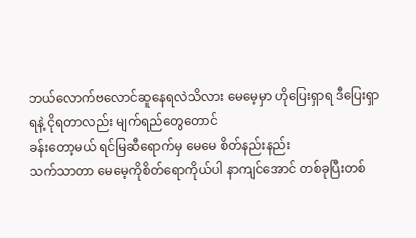ဘယ်လောက်ဗလောင်ဆူနေရလဲသိလား မေမေ့မှာ ဟိုပြေးရှာရ ဒီပြေးရှာရနဲ့ ငိုရတာလည်း မျက်ရည်တွေတောင်
ခန်းတော့မယ် ရင်မြဆီရောက်မှ မေမေ စိတ်နည်းနည်း
သက်သာတာ မေမေ့ကိုစိတ်ရောကိုယ်ပါ နာကျင်အောင် တစ်ခုပြီးတစ်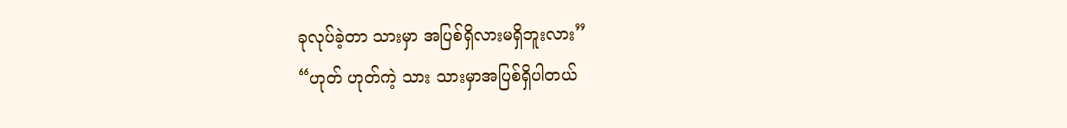ခုလုပ်ခဲ့တာ သားမှာ အပြစ်ရှိလားမရှိဘူးလား”
“ဟုတ် ဟုတ်ကဲ့ သား သားမှာအပြစ်ရှိပါတယ်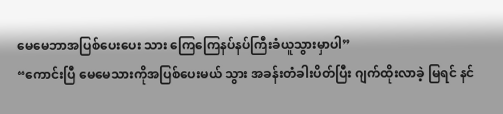မေမေဘာအပြစ်ပေးပေး သား ကြေကြေနပ်နပ်ကြီးခံယူသွားမှာပါ”
“ကောင်းပြီ မေမေသားကိုအပြစ်ပေးမယ် သွား အခန်းတံခါးပိတ်ပြီး ဂျက်ထိုးလာခဲ့ မြရင် နင်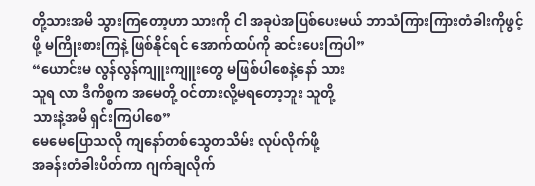တို့သားအမိ သွားကြတော့ဟာ သားကို ငါ အခုပဲအပြစ်ပေးမယ် ဘာသံကြားကြားတံခါးကိုဖွင့်ဖို့ မကြိုးစားကြနဲ့ ဖြစ်နိုင်ရင် အောက်ထပ်ကို ဆင်းပေးကြပါ”
“ယောင်းမ လွန်လွန်ကျူးကျူးတွေ မဖြစ်ပါစေနဲ့နော် သား
သူရ လာ ဒီကိစ္စက အမေတို့ ဝင်တားလို့မရတော့ဘူး သူတို့
သားနဲ့အမိ ရှင်းကြပါစေ”
မေမေပြောသလို ကျနော်တစ်သွေတသိမ်း လုပ်လိုက်ဖို့
အခန်းတံခါးပိတ်ကာ ဂျက်ချလိုက်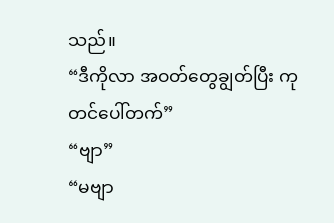သည်။
“ဒီကိုလာ အဝတ်တွေချွတ်ပြီး ကုတင်ပေါ်တက်”
“ဗျာ”
“မဗျာ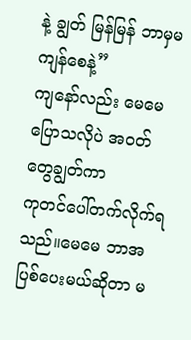နဲ့ ချွတ် မြန်မြန် ဘာမှမကျန်စေနဲ့”
ကျနော်လည်း မေမေပြောသလိုပဲ အဝတ်တွေချွတ်ကာ
ကုတင်ပေါ်တက်လိုက်ရသည်။မေမေ ဘာအပြစ်ပေးမယ်ဆိုတာ မ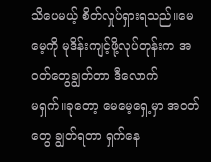သိပေမယ့် စိတ်လှုပ်ရှားရသည်။မေမေ့ကို မုဒိန်းကျင့်ဖို့လုပ်တုန်းက အဝတ်တွေချွတ်တာ ဒီလောက်
မရှက်။ခုတော့ မေမေ့ရှေ့မှာ အဝတ်တွေ ချွတ်ရတာ ရှက်နေ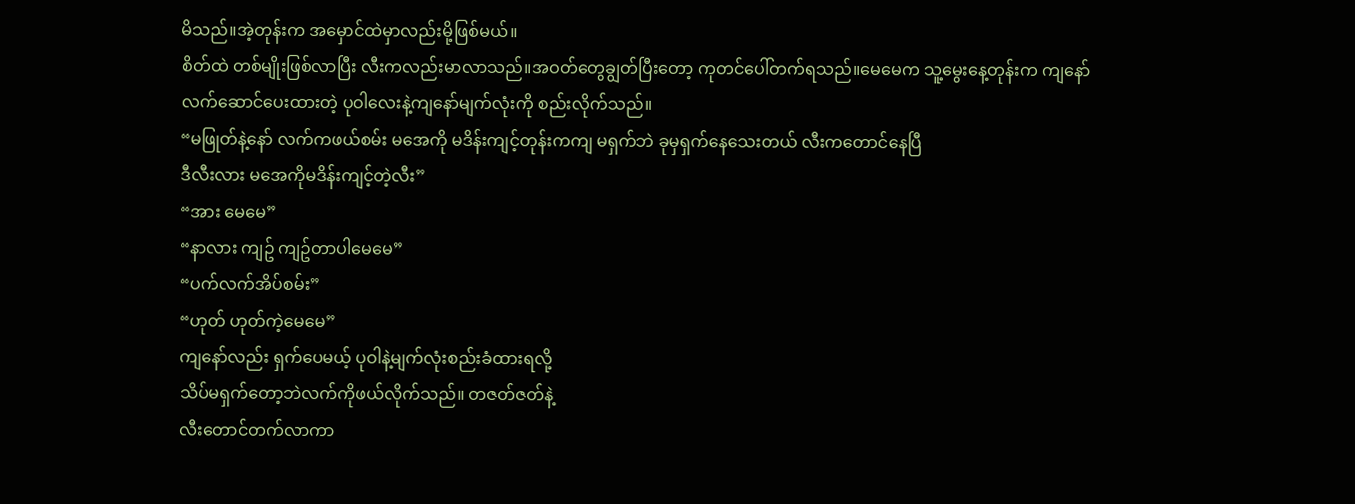မိသည်။အဲ့တုန်းက အမှောင်ထဲမှာလည်းမို့ဖြစ်မယ်။
စိတ်ထဲ တစ်မျိုးဖြစ်လာပြီး လီးကလည်းမာလာသည်။အဝတ်တွေချွတ်ပြီးတော့ ကုတင်ပေါ်တက်ရသည်။မေမေက သူ့မွေးနေ့တုန်းက ကျနော်လက်ဆောင်ပေးထားတဲ့ ပုဝါလေးနဲ့ကျနော်မျက်လုံးကို စည်းလိုက်သည်။
“မဖြုတ်နဲ့နော် လက်ကဖယ်စမ်း မအေကို မဒိန်းကျင့်တုန်းကကျ မရှက်ဘဲ ခုမှရှက်နေသေးတယ် လီးကတောင်နေပြီ
ဒီလီးလား မအေကိုမဒိန်းကျင့်တဲ့လီး”
“အား မေမေ”
“နာလား ကျဥ် ကျဥ်တာပါမေမေ”
“ပက်လက်အိပ်စမ်း”
“ဟုတ် ဟုတ်ကဲ့မေမေ”
ကျနော်လည်း ရှက်ပေမယ့် ပုဝါနဲ့မျက်လုံးစည်းခံထားရလို့
သိပ်မရှက်တော့ဘဲလက်ကိုဖယ်လိုက်သည်။ တဇတ်ဇတ်နဲ့
လီးတောင်တက်လာကာ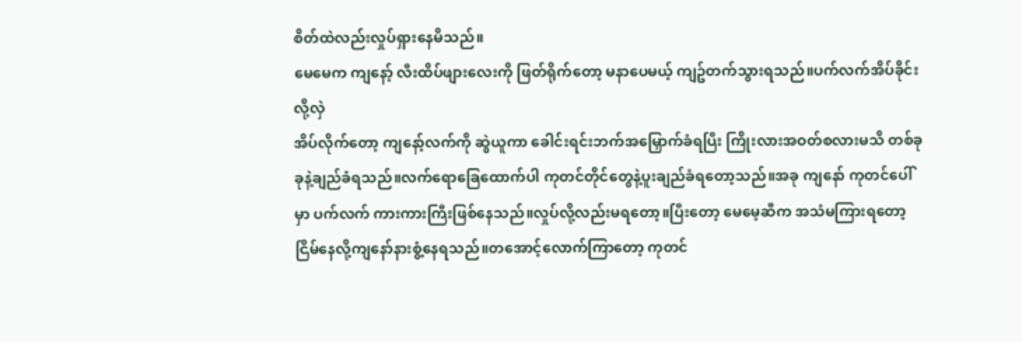စိတ်ထဲလည်းလှုပ်ရှားနေမိသည်။
မေမေက ကျနော့် လီးထိပ်ဖျားလေးကို ဖြတ်ရိုက်တော့ မနာပေမယ့် ကျဥ်တက်သွားရသည်။ပက်လက်အိပ်ခိုင်းလို့လှဲ
အိပ်လိုက်တော့ ကျနော့်လက်ကို ဆွဲယူကာ ခေါင်းရင်းဘက်အမြှောက်ခံရပြီး ကြိုးလားအဝတ်စလားမသိ တစ်ခုခုနဲ့ချည်ခံရသည်။လက်ရောခြေထောက်ပါ ကုတင်တိုင်တွေနဲ့ပူးချည်ခံရတော့သည်။အခု ကျနော် ကုတင်ပေါ်မှာ ပက်လက် ကားကားကြီးဖြစ်နေသည်။လှုပ်လို့လည်းမရတော့။ပြီးတော့ မေမေ့ဆီက အသံမကြားရတော့ ငြိမ်နေလို့ကျနော်နားစွံ့နေရသည်။တအောင့်လောက်ကြာတော့ ကုတင်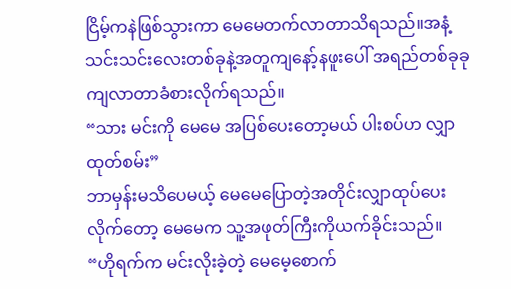ငြိမ့်ကနဲဖြစ်သွားကာ မေမေတက်လာတာသိရသည်။အနံ့သင်းသင်းလေးတစ်ခုနဲ့အတူကျနော့်နဖူးပေါ် အရည်တစ်ခုခု ကျလာတာခံစားလိုက်ရသည်။
“သား မင်းကို မေမေ အပြစ်ပေးတော့မယ် ပါးစပ်ဟ လျှာထုတ်စမ်း”
ဘာမှန်းမသိပေမယ့် မေမေပြောတဲ့အတိုင်းလျှာထုပ်ပေးလိုက်တော့ မေမေက သူ့အဖုတ်ကြီးကိုယက်ခိုင်းသည်။
“ဟိုရက်က မင်းလိုးခဲ့တဲ့ မေမေ့စောက်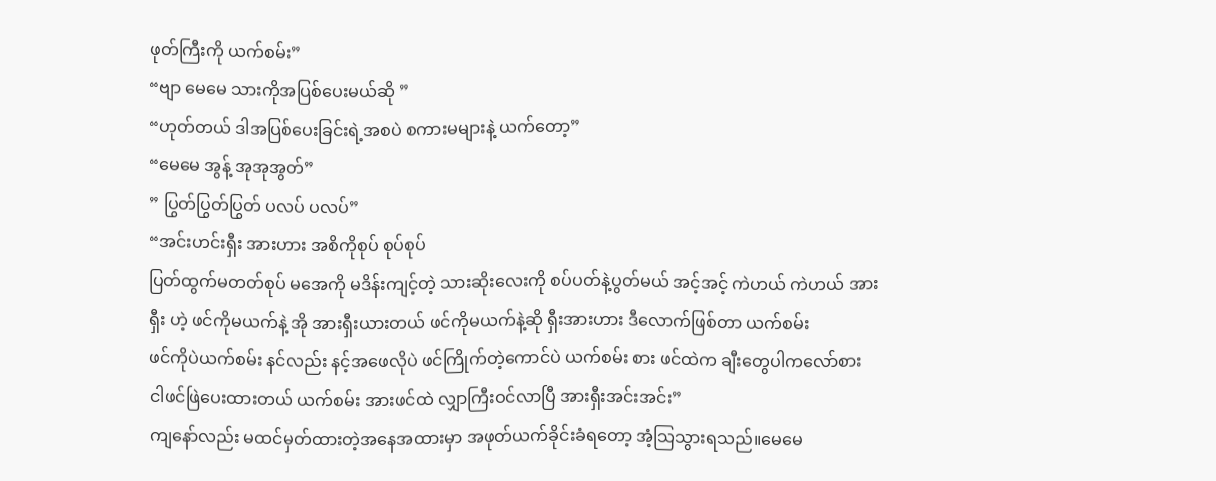ဖုတ်ကြီးကို ယက်စမ်း”
“ဗျာ မေမေ သားကိုအပြစ်ပေးမယ်ဆို ”
“ဟုတ်တယ် ဒါအပြစ်ပေးခြင်းရဲ့အစပဲ စကားမများနဲ့ ယက်တော့”
“မေမေ အွန့် အုအုအွတ်”
” ပြွတ်ပြွတ်ပြွတ် ပလပ် ပလပ်”
“အင်းဟင်းရှီး အားဟား အစိကိုစုပ် စုပ်စုပ်
ပြတ်ထွက်မတတ်စုပ် မအေကို မဒိန်းကျင့်တဲ့ သားဆိုးလေးကို စပ်ပတ်နဲ့ပွတ်မယ် အင့်အင့် ကဲဟယ် ကဲဟယ် အား
ရှီး ဟဲ့ ဖင်ကိုမယက်နဲ့ အို အားရှီးယားတယ် ဖင်ကိုမယက်နဲ့ဆို ရှီးအားဟား ဒီလောက်ဖြစ်တာ ယက်စမ်း
ဖင်ကိုပဲယက်စမ်း နင်လည်း နင့်အဖေလိုပဲ ဖင်ကြိုက်တဲ့ကောင်ပဲ ယက်စမ်း စား ဖင်ထဲက ချီးတွေပါကလော်စား
ငါဖင်ဖြဲပေးထားတယ် ယက်စမ်း အားဖင်ထဲ လျှာကြီးဝင်လာပြီ အားရှီးအင်းအင်း”
ကျနော်လည်း မထင်မှတ်ထားတဲ့အနေအထားမှာ အဖုတ်ယက်ခိုင်းခံရတော့ အံ့သြသွားရသည်။မေမေ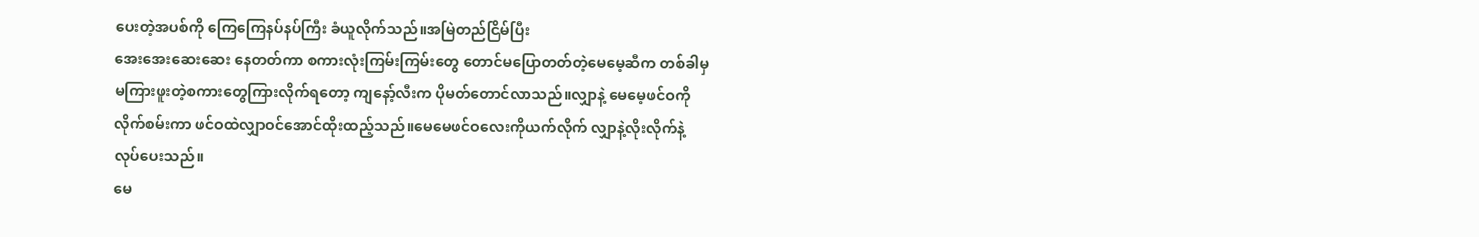ပေးတဲ့အပစ်ကို ကြေကြေနပ်နပ်ကြီး ခံယူလိုက်သည်။အမြဲတည်ငြိမ်ပြီး
အေးအေးဆေးဆေး နေတတ်ကာ စကားလုံးကြမ်းကြမ်းတွေ တောင်မပြောတတ်တဲ့မေမေ့ဆီက တစ်ခါမှမကြားဖူးတဲ့စကားတွေကြားလိုက်ရတော့ ကျနော့်လီးက ပိုမတ်တောင်လာသည်။လျှာနဲ့ မေမေ့ဖင်ဝကိုလိုက်စမ်းကာ ဖင်ဝထဲလျှာဝင်အောင်ထိုးထည့်သည်။မေမေဖင်ဝလေးကိုယက်လိုက် လျှာနဲ့လိုးလိုက်နဲ့လုပ်ပေးသည်။
မေ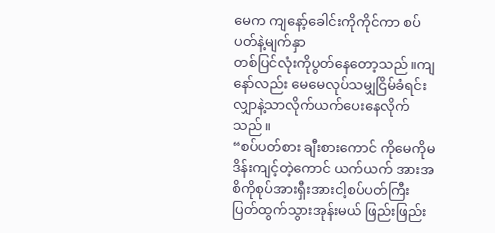မေက ကျနော့်ခေါင်းကိုကိုင်ကာ စပ်ပတ်နဲ့မျက်နှာ
တစ်ပြင်လုံးကိုပွတ်နေတော့သည်။ကျနော်လည်း မေမေလုပ်သမျှငြိမ်ခံရင်း လျှာနဲ့သာလိုက်ယက်ပေးနေလိုက်သည်။
“စပ်ပတ်စား ချီးစားကောင် ကိုမေကိုမဒိန်းကျင့်တဲ့ကောင် ယက်ယက် အားအစိကိုစုပ်အားရှီးအားငါ့စပ်ပတ်ကြီး
ပြတ်ထွက်သွားအုန်းမယ် ဖြည်းဖြည်း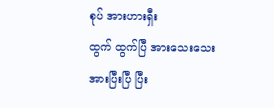စုပ် အားဟားရှီး
ထွက် ထွက်ပြီ အားသေးသေးအားပြီးပြီ ပြီး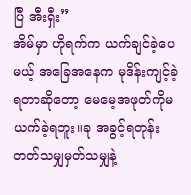ပြီ အီးရှီး”
အိမ်မှာ ဟိုရက်က ယက်ချင်ခဲ့ပေမယ့် အခြေအနေက မုဒိန်းကျင့်ခဲ့ရတာဆိုတော့ မေမေ့အဖုတ်ကိုမယက်ခဲ့ရဘူး။ခု အခွင့်ရတုန်းတတ်သမျှမှတ်သမျှနဲ့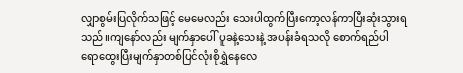လျှာစွမ်းပြလိုက်သဖြင့် မေမေလည်း သေးပါထွက်ပြီးကော့လန်ကာပြီးဆုံးသွားရသည်။ကျနော်လည်း မျက်နှာပေါ် ပူခနဲ့သေးနဲ့ အပန်းခံရသလို စောက်ရည်ပါ ရောထွေးပြီးမျက်နှာတစ်ပြင်လုံးစိုရွှဲနေလေ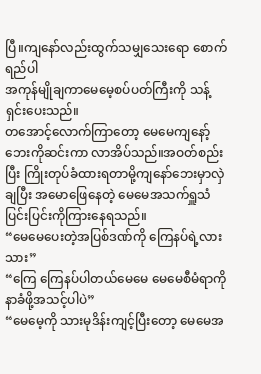ပြီ။ကျနော်လည်းထွက်သမျှသေးရော စောက်ရည်ပါ
အကုန်မျိုချကာမေမေ့စပ်ပတ်ကြီးကို သန့်ရှင်းပေးသည်။
တအောင့်လောက်ကြာတော့ မေမေကျနော့်ဘေးကိုဆင်းကာ လာအိပ်သည်။အဝတ်စည်းပြီး ကြိုးတုပ်ခံထားရတာမို့ကျနော်ဘေးမှာလှဲချပြီး အမောဖြေနေတဲ့ မေမေအသက်ရှူသံပြင်းပြင်းကိုကြားနေရသည်။
“မေမေပေးတဲ့အပြစ်ဒဏ်ကို ကြေနပ်ရဲ့လားသား”
“ကြေ ကြေနပ်ပါတယ်မေမေ မေမေစီမံရာကို နာခံဖို့အသင့်ပါပဲ”
“မေမေ့ကို သားမုဒိန်းကျင့်ပြီးတော့ မေမေအ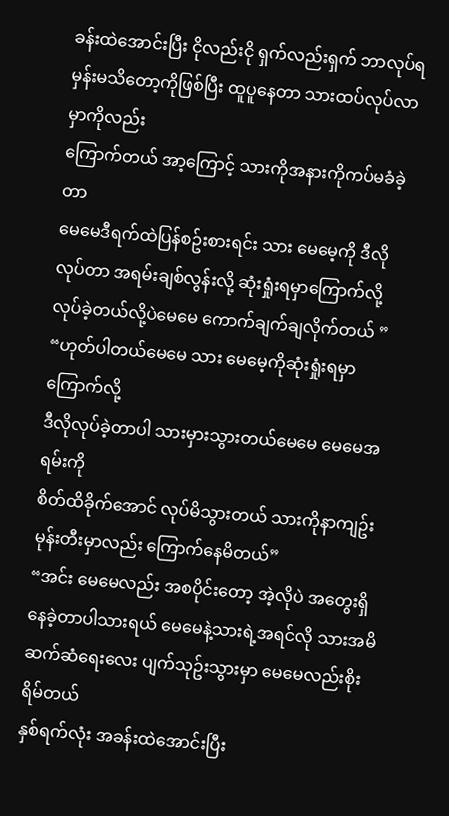ခန်းထဲအောင်းပြီး ငိုလည်းငို ရှက်လည်းရှက် ဘာလုပ်ရမှန်းမသိတော့ကိုဖြစ်ပြီး ထူပူနေတာ သားထပ်လုပ်လာမှာကိုလည်း
ကြောက်တယ် အာ့ကြောင့် သားကိုအနားကိုကပ်မခံခဲ့တာ
မေမေဒီရက်ထဲပြန်စဥ်းစားရင်း သား မေမေ့ကို ဒီလိုလုပ်တာ အရမ်းချစ်လွန်းလို့ ဆုံးရှုံးရမှာကြောက်လို့ လုပ်ခဲ့တယ်လို့ပဲမေမေ ကောက်ချက်ချလိုက်တယ် ”
“ဟုတ်ပါတယ်မေမေ သား မေမေ့ကိုဆုံးရှုံးရမှာကြောက်လို့
ဒီလိုလုပ်ခဲ့တာပါ သားမှားသွားတယ်မေမေ မေမေအရမ်းကို
စိတ်ထိခိုက်အောင် လုပ်မိသွားတယ် သားကိုနာကျဥ်းမုန်းတီးမှာလည်း ကြောက်နေမိတယ်”
“အင်း မေမေလည်း အစပိုင်းတော့ အဲ့လိုပဲ အတွေးရှိနေခဲ့တာပါသားရယ် မေမေနဲ့သားရဲ့အရင်လို သားအမိဆက်ဆံရေးလေး ပျက်သုဥ်းသွားမှာ မေမေလည်းစိုးရိမ်တယ်
နှစ်ရက်လုံး အခန်းထဲအောင်းပြီး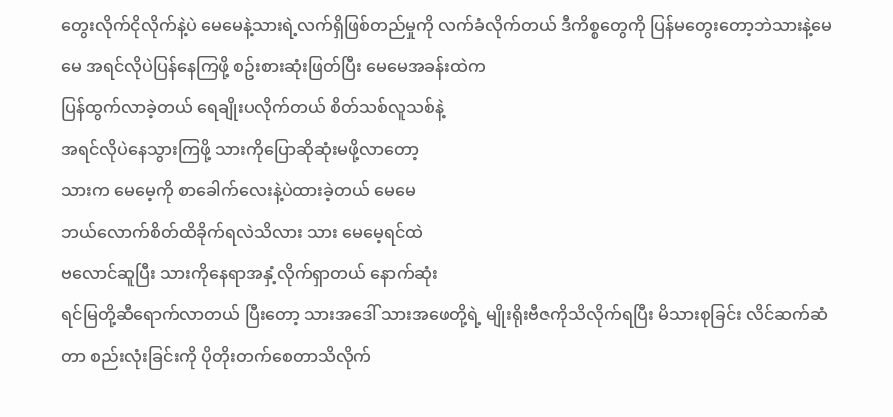တွေးလိုက်ငိုလိုက်နဲ့ပဲ မေမေနဲ့သားရဲ့လက်ရှိဖြစ်တည်မှုကို လက်ခံလိုက်တယ် ဒီကိစ္စတွေကို ပြန်မတွေးတော့ဘဲသားနဲ့မေမေ အရင်လိုပဲပြန်နေကြဖို့ စဥ်းစားဆုံးဖြတ်ပြီး မေမေအခန်းထဲက
ပြန်ထွက်လာခဲ့တယ် ရေချိုးပလိုက်တယ် စိတ်သစ်လူသစ်နဲ့
အရင်လိုပဲနေသွားကြဖို့ သားကိုပြောဆိုဆုံးမဖို့လာတော့
သားက မေမေ့ကို စာခေါက်လေးနဲ့ပဲထားခဲ့တယ် မေမေ
ဘယ်လောက်စိတ်ထိခိုက်ရလဲသိလား သား မေမေ့ရင်ထဲ
ဗလောင်ဆူပြီး သားကိုနေရာအနှံ့လိုက်ရှာတယ် နောက်ဆုံး
ရင်မြတို့ဆီရောက်လာတယ် ပြီးတော့ သားအဒေါ် သားအဖေတို့ရဲ့ မျိုးရိုးဗီဇကိုသိလိုက်ရပြီး မိသားစုခြင်း လိင်ဆက်ဆံတာ စည်းလုံးခြင်းကို ပိုတိုးတက်စေတာသိလိုက်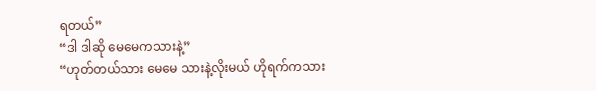ရတယ်”
“ဒါ ဒါဆို မေမေကသားနဲ့”
“ဟုတ်တယ်သား မေမေ သားနဲ့လိုးမယ် ဟိုရက်ကသား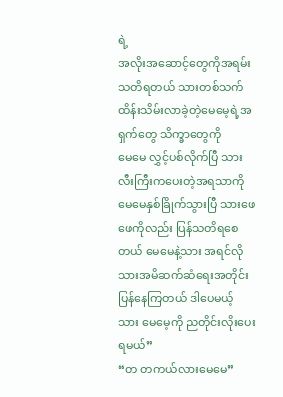ရဲ့
အလိုးအဆောင့်တွေကိုအရမ်းသတိရတယ် သားတစ်သက်
ထိန်းသိမ်းလာခဲ့တဲ့မေမေ့ရဲ့အရှက်တွေ သိက္ခာတွေကို
မေမေ လွှင့်ပစ်လိုက်ပြီ သားလီးကြီးကပေးတဲ့အရသာကို
မေမေနှစ်ခြိုက်သွားပြီ သားဖေဖေကိုလည်း ပြန်သတိရစေတယ် မေမေနဲ့သား အရင်လို သားအမိဆက်ဆံရေးအတိုင်း
ပြန်နေကြတယ် ဒါပေမယ့် သား မေမေ့ကို ညတိုင်းလိုးပေးရမယ်”
“တ တကယ်လားမေမေ”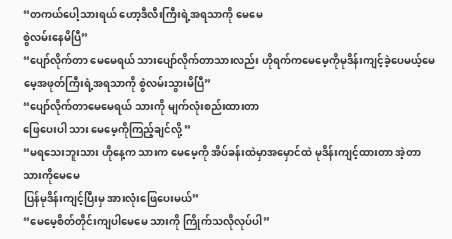“တကယ်ပေါ့သားရယ် ဟော့ဒီလီးကြီးရဲ့အရသာကို မေမေ
စွဲလမ်းနေမိပြီ”
“ပျော်လိုက်တာ မေမေရယ် သားပျော်လိုက်တာသားလည်း ဟိုရက်ကမေမေ့ကိုမုဒိန်းကျင့်ခဲ့ပေမယ့်မေမေ့အဖုတ်ကြီးရဲ့အရသာကို စွဲလမ်းသွားမိပြီ”
“ပျော်လိုက်တာမေမေရယ် သားကို မျက်လုံးစည်းထားတာ
ဖြေပေးပါ သား မေမေ့ကိုကြည့်ချင်လို့ ”
“မရသေးဘူးသား ဟိုနေ့က သားက မေမေ့ကို အိပ်ခန်းထဲမှာအမှောင်ထဲ မုဒိန်းကျင့်ထားတာ အဲ့တာ သားကိုမေမေ
ပြန်မုဒိန်းကျင့်ပြီးမှ အားလုံးဖြေပေးမယ်”
“မေမေ့စိတ်တိုင်းကျပါမေမေ သားကို ကြိုက်သလိုလုပ်ပါ”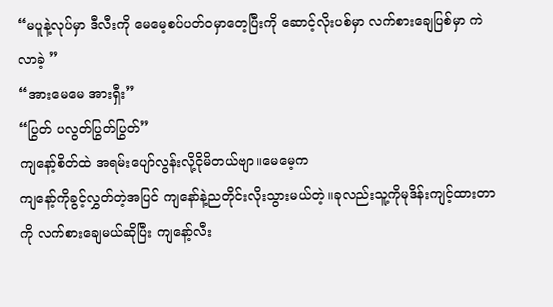“မပူနဲ့လုပ်မှာ ဒီလီးကို မေမေ့စပ်ပတ်ဝမှာတေ့ပြီးကို ဆောင့်လိုးပစ်မှာ လက်စားချေပြစ်မှာ ကဲ လာခဲ့ ”
“အားမေမေ အားရှီး”
“ပြွတ် ပလွတ်ပြွတ်ပြွတ်”
ကျနော့်စိတ်ထဲ အရမ်းပျော်လွန်းလို့ငိုမိတယ်ဗျာ။မေမေ့က
ကျနော့်ကိုခွင့်လွှတ်တဲ့အပြင် ကျနော်နဲ့ညတိုင်းလိုးသွားမယ်တဲ့။ခုလည်းသူ့ကိုမုဒိန်းကျင့်ထားတာကို လက်စားချေမယ်ဆိုပြီး ကျနော့်လီး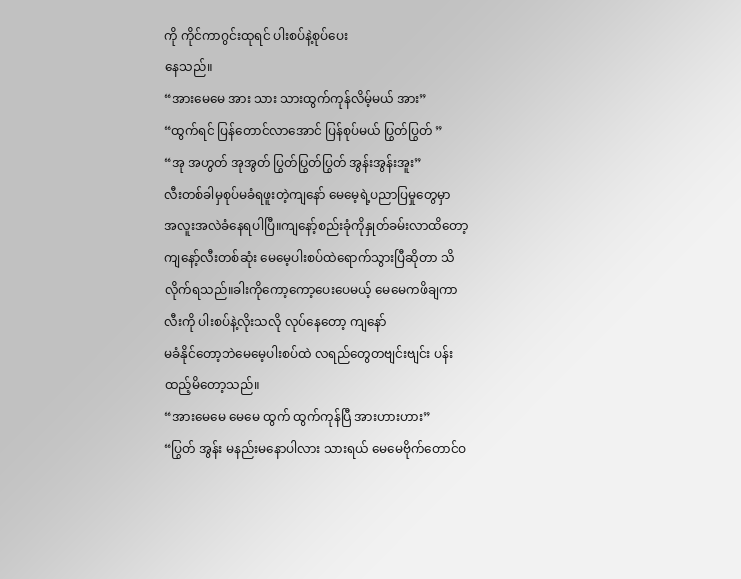ကို ကိုင်ကာဂွင်းထုရင် ပါးစပ်နဲ့စုပ်ပေး
နေသည်။
“အားမေမေ အား သား သားထွက်ကုန်လိမ့်မယ် အား”
“ထွက်ရင် ပြန်တောင်လာအောင် ပြန်စုပ်မယ် ပြွတ်ပြွတ် ”
“အု အဟွတ် အုအွတ် ပြွတ်ပြွတ်ပြွတ် အွန်းအွန်းအူး”
လီးတစ်ခါမှစုပ်မခံရဖူးတဲ့ကျနော် မေမေ့ရဲ့ပညာပြမှုတွေမှာ
အလူးအလဲခံနေရပါပြီ။ကျနော့်စည်းခုံကိုနှုတ်ခမ်းလာထိတော့ ကျနော့်လီးတစ်ဆုံး မေမေ့ပါးစပ်ထဲရောက်သွားပြီဆိုတာ သိလိုက်ရသည်။ခါးကိုကော့ကော့ပေးပေမယ့် မေမေကဖိချကာ လီးကို ပါးစပ်နဲ့လိုးသလို လုပ်နေတော့ ကျနော်
မခံနိုင်တော့ဘဲမေမေ့ပါးစပ်ထဲ လရည်တွေတဗျင်းဗျင်း ပန်းထည့်မိတော့သည်။
“အားမေမေ မေမေ ထွက် ထွက်ကုန်ပြီ အားဟားဟား”
“ပြွတ် အွန်း မနည်းမနောပါလား သားရယ် မေမေဗိုက်တောင်ဝ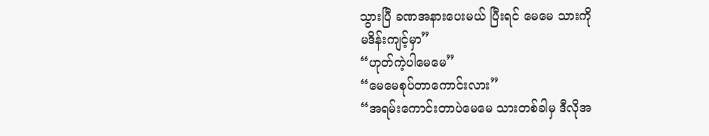သွားပြီ ခဏအနားပေးမယ် ပြီးရင် မေမေ သားကို
မဒိန်းကျင့်မှာ”
“ဟုတ်ကဲ့ပါမေမေ”
“မေမေစုပ်တာကောင်းလား”
“အရမ်းကောင်းတာပဲမေမေ သားတစ်ခါမှ ဒီလိုအ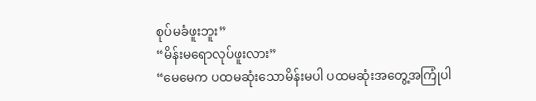စုပ်မခံဖူးဘူး”
“မိန်းမရောလုပ်ဖူးလား”
“မေမေက ပထမဆုံးသောမိန်းမပါ ပထမဆုံးအတွေ့အကြုံပါ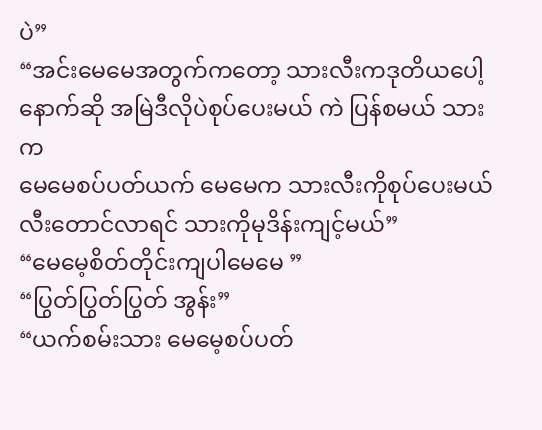ပဲ”
“အင်းမေမေအတွက်ကတော့ သားလီးကဒုတိယပေါ့
နောက်ဆို အမြဲဒီလိုပဲစုပ်ပေးမယ် ကဲ ပြန်စမယ် သားက
မေမေစပ်ပတ်ယက် မေမေက သားလီးကိုစုပ်ပေးမယ် လီးတောင်လာရင် သားကိုမုဒိန်းကျင့်မယ်”
“မေမေ့စိတ်တိုင်းကျပါမေမေ ”
“ပြွတ်ပြွတ်ပြွတ် အွန်း”
“ယက်စမ်းသား မေမေ့စပ်ပတ်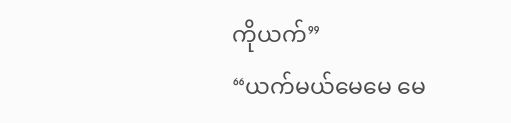ကိုယက်”
“ယက်မယ်မေမေ မေ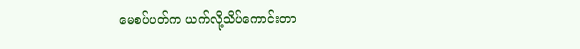မေစပ်ပတ်က ယက်လို့သိပ်ကောင်းတာ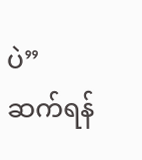ပဲ”
ဆက်ရန်